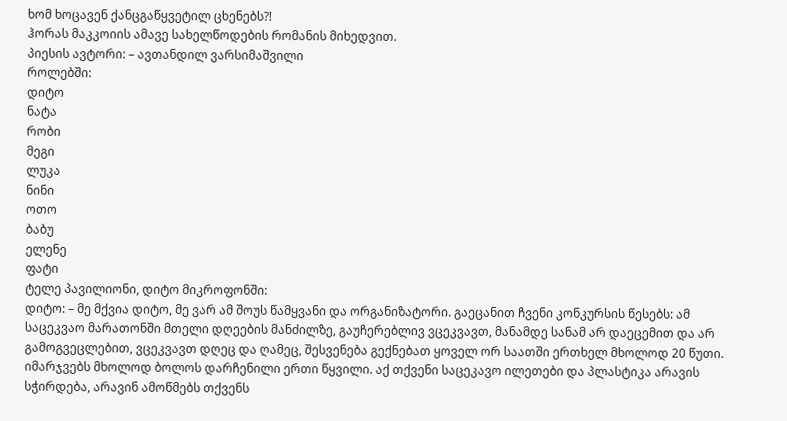ხომ ხოცავენ ქანცგაწყვეტილ ცხენებს?!
ჰორას მაკკოიის ამავე სახელწოდების რომანის მიხედვით.
პიესის ავტორი: – ავთანდილ ვარსიმაშვილი
როლებში:
დიტო
ნატა
რობი
მეგი
ლუკა
ნინი
ოთო
ბაბუ
ელენე
ფატი
ტელე პავილიონი, დიტო მიკროფონში:
დიტო: – მე მქვია დიტო, მე ვარ ამ შოუს წამყვანი და ორგანიზატორი. გაეცანით ჩვენი კონკურსის წესებს: ამ საცეკვაო მარათონში მთელი დღეების მანძილზე, გაუჩერებლივ ვცეკვავთ, მანამდე სანამ არ დაეცემით და არ გამოგვეცლებით, ვცეკვავთ დღეც და ღამეც, შესვენება გექნებათ ყოველ ორ საათში ერთხელ მხოლოდ 20 წუთი. იმარჯვებს მხოლოდ ბოლოს დარჩენილი ერთი წყვილი. აქ თქვენი საცეკავო ილეთები და პლასტიკა არავის სჭირდება, არავინ ამოწმებს თქვენს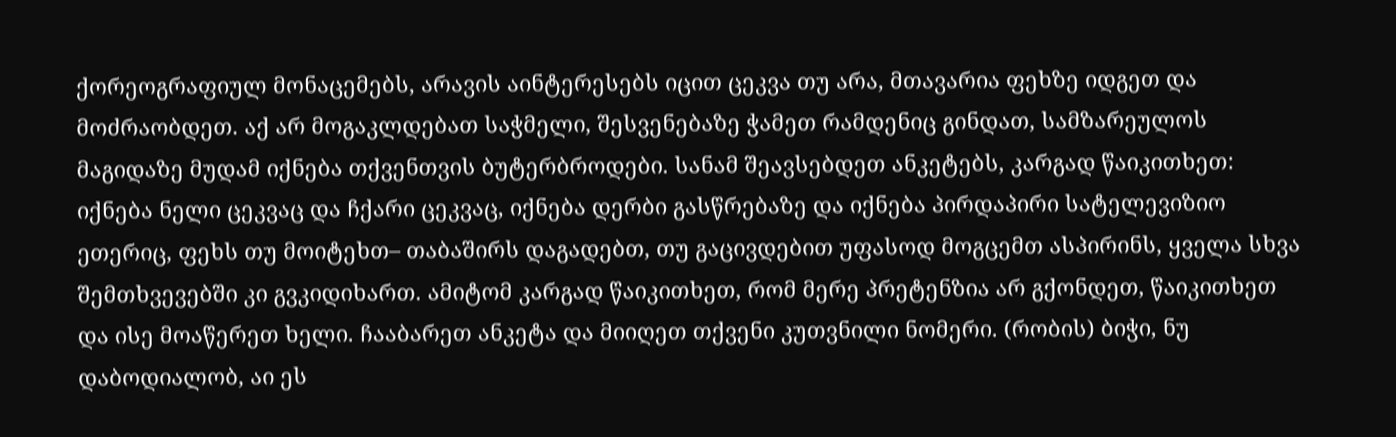ქორეოგრაფიულ მონაცემებს, არავის აინტერესებს იცით ცეკვა თუ არა, მთავარია ფეხზე იდგეთ და მოძრაობდეთ. აქ არ მოგაკლდებათ საჭმელი, შესვენებაზე ჭამეთ რამდენიც გინდათ, სამზარეულოს მაგიდაზე მუდამ იქნება თქვენთვის ბუტერბროდები. სანამ შეავსებდეთ ანკეტებს, კარგად წაიკითხეთ: იქნება ნელი ცეკვაც და ჩქარი ცეკვაც, იქნება დერბი გასწრებაზე და იქნება პირდაპირი სატელევიზიო ეთერიც, ფეხს თუ მოიტეხთ– თაბაშირს დაგადებთ, თუ გაცივდებით უფასოდ მოგცემთ ასპირინს, ყველა სხვა შემთხვევებში კი გვკიდიხართ. ამიტომ კარგად წაიკითხეთ, რომ მერე პრეტენზია არ გქონდეთ, წაიკითხეთ და ისე მოაწერეთ ხელი. ჩააბარეთ ანკეტა და მიიღეთ თქვენი კუთვნილი ნომერი. (რობის) ბიჭი, ნუ დაბოდიალობ, აი ეს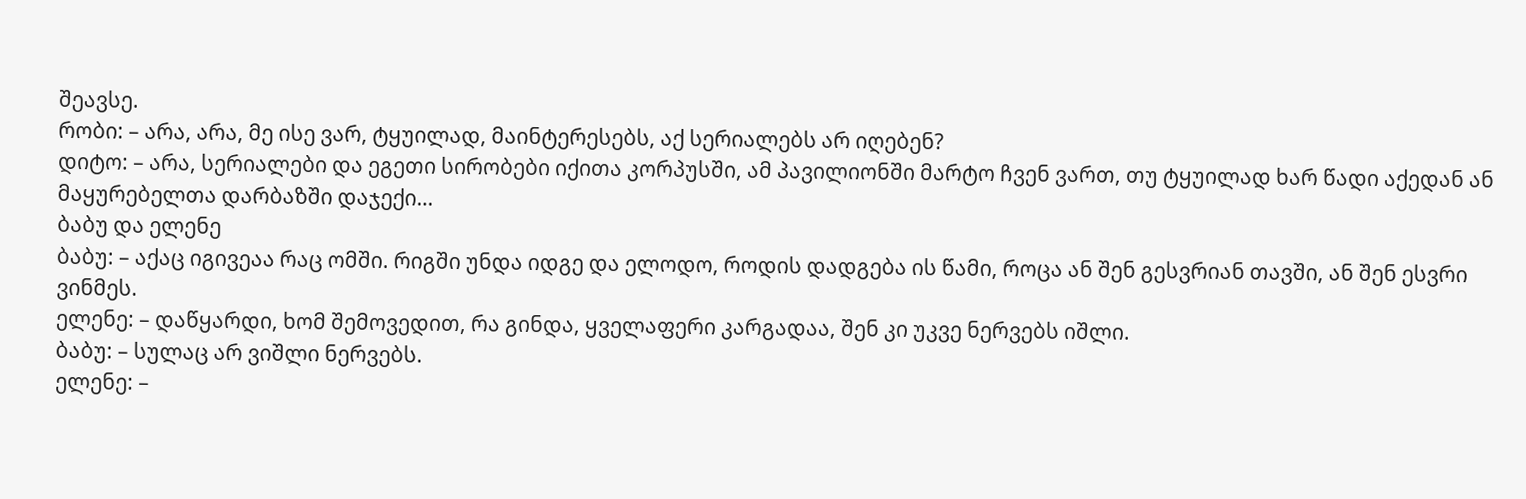შეავსე.
რობი: – არა, არა, მე ისე ვარ, ტყუილად, მაინტერესებს, აქ სერიალებს არ იღებენ?
დიტო: – არა, სერიალები და ეგეთი სირობები იქითა კორპუსში, ამ პავილიონში მარტო ჩვენ ვართ, თუ ტყუილად ხარ წადი აქედან ან მაყურებელთა დარბაზში დაჯექი…
ბაბუ და ელენე
ბაბუ: – აქაც იგივეაა რაც ომში. რიგში უნდა იდგე და ელოდო, როდის დადგება ის წამი, როცა ან შენ გესვრიან თავში, ან შენ ესვრი ვინმეს.
ელენე: – დაწყარდი, ხომ შემოვედით, რა გინდა, ყველაფერი კარგადაა, შენ კი უკვე ნერვებს იშლი.
ბაბუ: – სულაც არ ვიშლი ნერვებს.
ელენე: –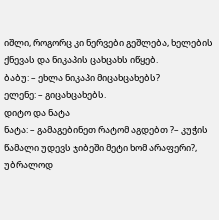იშლი, როგორც კი ნერვები გეშლება, ხელების ქნევას და ნიკაპის ცახცახს იწყებ.
ბაბუ: – ეხლა ნიკაპი მიცახცახებს?
ელენე: – გიცახცახებს.
დიტო და ნატა
ნატა: – გამაგებინეთ რატომ აგდებთ ?– კუჭის წამალი უდევს ჯიბეში მეტი ხომ არაფერი?, უბრალოდ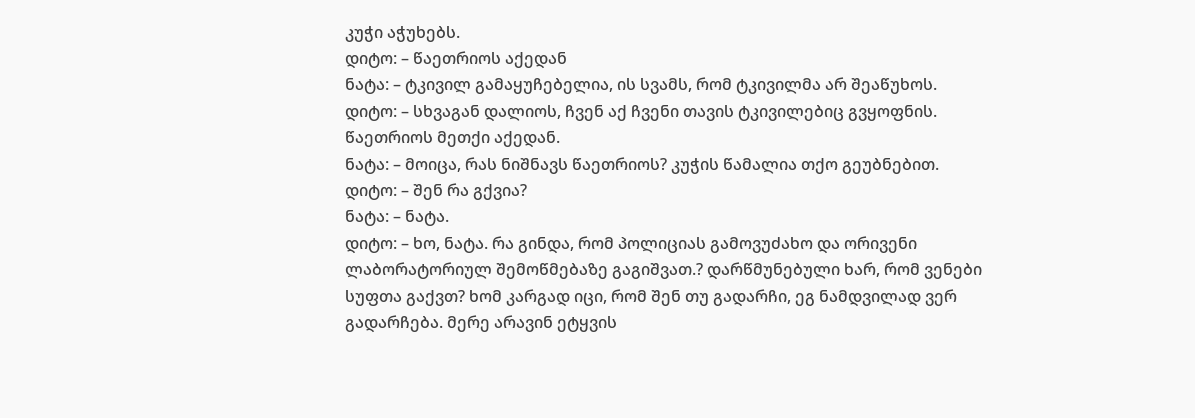კუჭი აჭუხებს.
დიტო: – წაეთრიოს აქედან
ნატა: – ტკივილ გამაყუჩებელია, ის სვამს, რომ ტკივილმა არ შეაწუხოს.
დიტო: – სხვაგან დალიოს, ჩვენ აქ ჩვენი თავის ტკივილებიც გვყოფნის. წაეთრიოს მეთქი აქედან.
ნატა: – მოიცა, რას ნიშნავს წაეთრიოს? კუჭის წამალია თქო გეუბნებით.
დიტო: – შენ რა გქვია?
ნატა: – ნატა.
დიტო: – ხო, ნატა. რა გინდა, რომ პოლიციას გამოვუძახო და ორივენი ლაბორატორიულ შემოწმებაზე გაგიშვათ.? დარწმუნებული ხარ, რომ ვენები სუფთა გაქვთ? ხომ კარგად იცი, რომ შენ თუ გადარჩი, ეგ ნამდვილად ვერ გადარჩება. მერე არავინ ეტყვის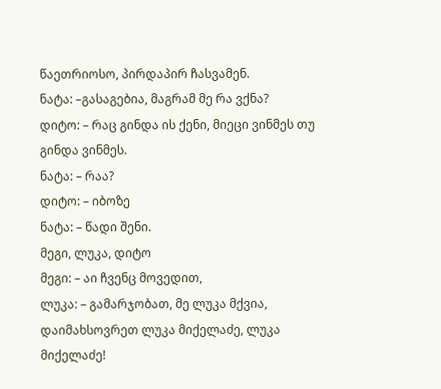წაეთრიოსო, პირდაპირ ჩასვამენ.
ნატა: –გასაგებია, მაგრამ მე რა ვქნა?
დიტო: – რაც გინდა ის ქენი, მიეცი ვინმეს თუ გინდა ვინმეს.
ნატა: – რაა?
დიტო: – იბოზე
ნატა: – წადი შენი.
მეგი, ლუკა, დიტო
მეგი: – აი ჩვენც მოვედით,
ლუკა: – გამარჯობათ, მე ლუკა მქვია, დაიმახსოვრეთ ლუკა მიქელაძე, ლუკა მიქელაძე!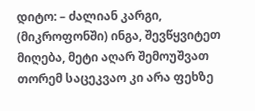დიტო: – ძალიან კარგი, (მიკროფონში) ინგა, შევწყვიტეთ მიღება, მეტი აღარ შემოუშვათ თორემ საცეკვაო კი არა ფეხზე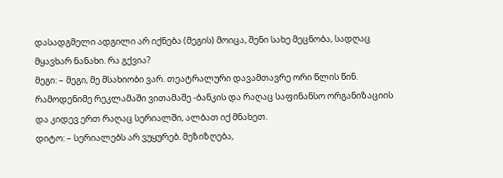დასადგმელი ადგილი არ იქნება (მეგის) მოიცა, შენი სახე მეცნობა, სადღაც მყავხარ ნანახი. რა გქვია?
მეგი: – მეგი, მე მსახიობი ვარ. თეატრალური დავამთავრე ორი წლის წინ. რამოდენიმე რეკლამაში ვითამაშე -ბანკის და რაღაც საფინანსო ორგანიზაციის და კიდევ ერთ რაღაც სერიალში, ალბათ იქ მნახეთ.
დიტო: – სერიალებს არ ვუყურებ. მეზიზღება,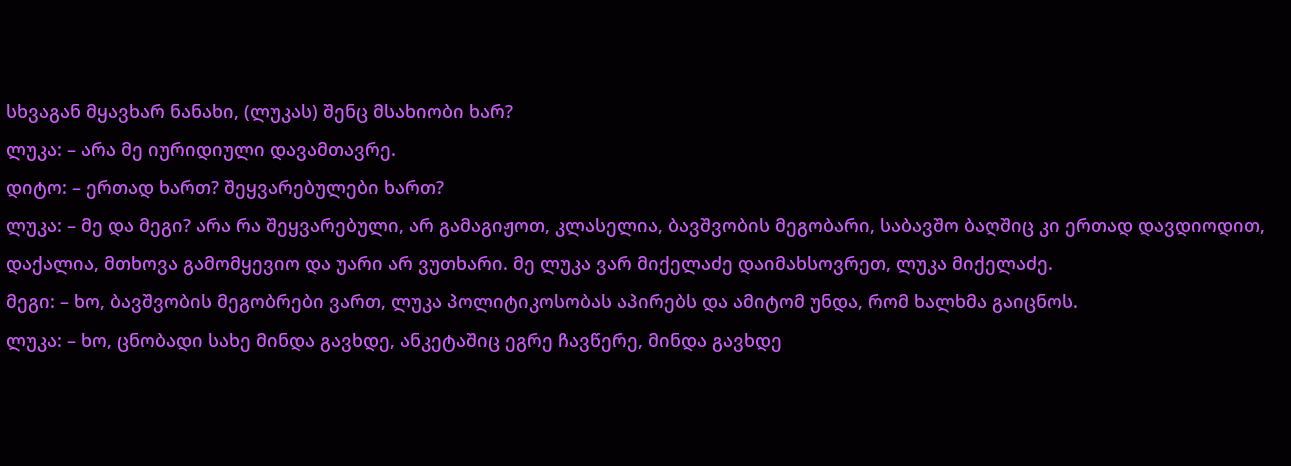სხვაგან მყავხარ ნანახი, (ლუკას) შენც მსახიობი ხარ?
ლუკა: – არა მე იურიდიული დავამთავრე.
დიტო: – ერთად ხართ? შეყვარებულები ხართ?
ლუკა: – მე და მეგი? არა რა შეყვარებული, არ გამაგიჟოთ, კლასელია, ბავშვობის მეგობარი, საბავშო ბაღშიც კი ერთად დავდიოდით, დაქალია, მთხოვა გამომყევიო და უარი არ ვუთხარი. მე ლუკა ვარ მიქელაძე დაიმახსოვრეთ, ლუკა მიქელაძე.
მეგი: – ხო, ბავშვობის მეგობრები ვართ, ლუკა პოლიტიკოსობას აპირებს და ამიტომ უნდა, რომ ხალხმა გაიცნოს.
ლუკა: – ხო, ცნობადი სახე მინდა გავხდე, ანკეტაშიც ეგრე ჩავწერე, მინდა გავხდე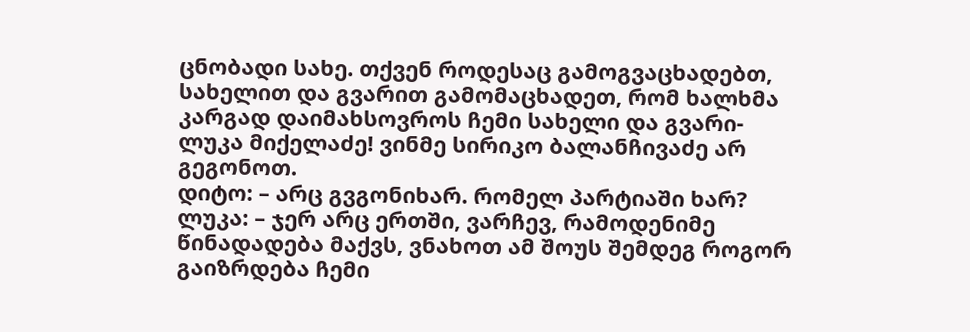ცნობადი სახე. თქვენ როდესაც გამოგვაცხადებთ, სახელით და გვარით გამომაცხადეთ, რომ ხალხმა კარგად დაიმახსოვროს ჩემი სახელი და გვარი- ლუკა მიქელაძე! ვინმე სირიკო ბალანჩივაძე არ გეგონოთ.
დიტო: – არც გვგონიხარ. რომელ პარტიაში ხარ?
ლუკა: – ჯერ არც ერთში, ვარჩევ, რამოდენიმე წინადადება მაქვს, ვნახოთ ამ შოუს შემდეგ როგორ გაიზრდება ჩემი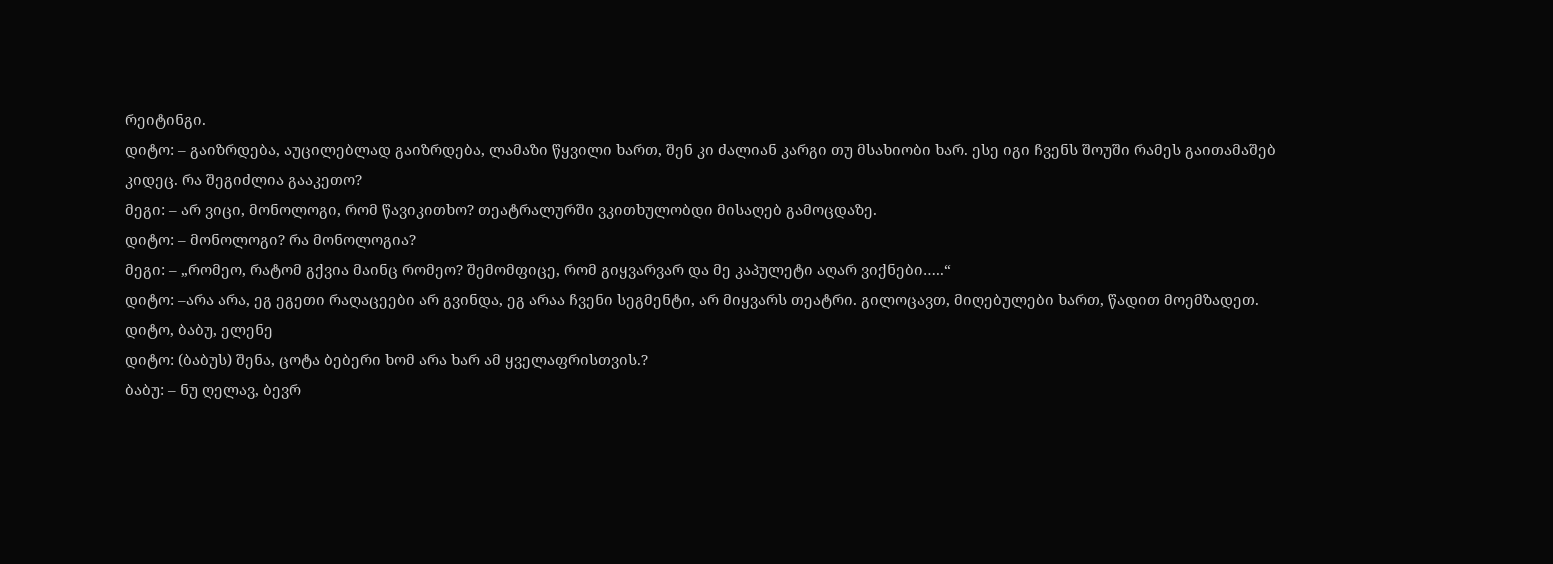რეიტინგი.
დიტო: – გაიზრდება, აუცილებლად გაიზრდება, ლამაზი წყვილი ხართ, შენ კი ძალიან კარგი თუ მსახიობი ხარ. ესე იგი ჩვენს შოუში რამეს გაითამაშებ კიდეც. რა შეგიძლია გააკეთო?
მეგი: – არ ვიცი, მონოლოგი, რომ წავიკითხო? თეატრალურში ვკითხულობდი მისაღებ გამოცდაზე.
დიტო: – მონოლოგი? რა მონოლოგია?
მეგი: – „რომეო, რატომ გქვია მაინც რომეო? შემომფიცე, რომ გიყვარვარ და მე კაპულეტი აღარ ვიქნები…..“
დიტო: –არა არა, ეგ ეგეთი რაღაცეები არ გვინდა, ეგ არაა ჩვენი სეგმენტი, არ მიყვარს თეატრი. გილოცავთ, მიღებულები ხართ, წადით მოემზადეთ.
დიტო, ბაბუ, ელენე
დიტო: (ბაბუს) შენა, ცოტა ბებერი ხომ არა ხარ ამ ყველაფრისთვის.?
ბაბუ: – ნუ ღელავ, ბევრ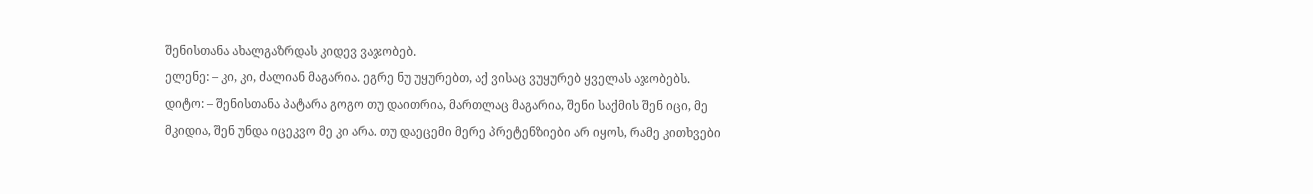შენისთანა ახალგაზრდას კიდევ ვაჯობებ.
ელენე: – კი, კი, ძალიან მაგარია. ეგრე ნუ უყურებთ, აქ ვისაც ვუყურებ ყველას აჯობებს.
დიტო: – შენისთანა პატარა გოგო თუ დაითრია, მართლაც მაგარია, შენი საქმის შენ იცი, მე მკიდია, შენ უნდა იცეკვო მე კი არა. თუ დაეცემი მერე პრეტენზიები არ იყოს, რამე კითხვები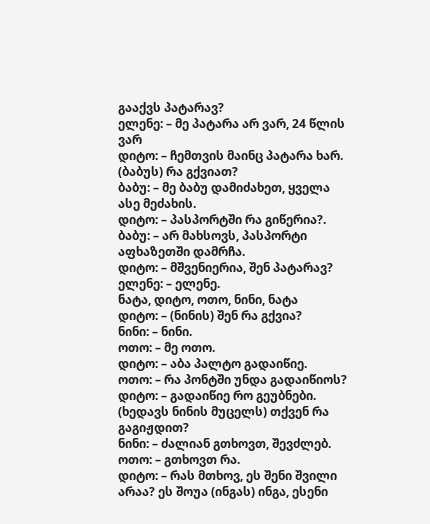გააქვს პატარავ?
ელენე: – მე პატარა არ ვარ, 24 წლის ვარ
დიტო: – ჩემთვის მაინც პატარა ხარ. (ბაბუს) რა გქვიათ?
ბაბუ: – მე ბაბუ დამიძახეთ, ყველა ასე მეძახის.
დიტო: – პასპორტში რა გიწერია?.
ბაბუ: – არ მახსოვს, პასპორტი აფხაზეთში დამრჩა.
დიტო: – მშვენიერია, შენ პატარავ?
ელენე: – ელენე.
ნატა, დიტო, ოთო, ნინი, ნატა
დიტო: – (ნინის) შენ რა გქვია?
ნინი: – ნინი.
ოთო: – მე ოთო.
დიტო: – აბა პალტო გადაიწიე.
ოთო: – რა პონტში უნდა გადაიწიოს?
დიტო: – გადაიწიე რო გეუბნები. (ხედავს ნინის მუცელს) თქვენ რა გაგიჟდით?
ნინი: – ძალიან გთხოვთ, შევძლებ.
ოთო: – გთხოვთ რა.
დიტო: – რას მთხოვ, ეს შენი შვილი არაა? ეს შოუა (ინგას) ინგა, ესენი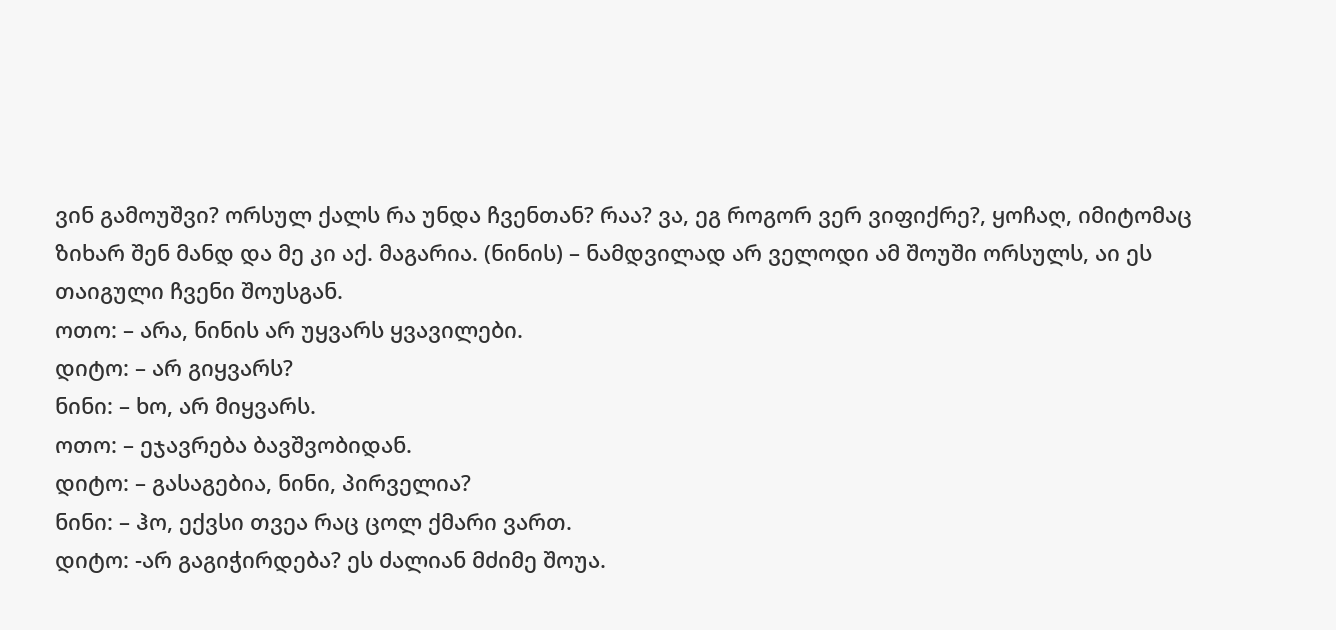ვინ გამოუშვი? ორსულ ქალს რა უნდა ჩვენთან? რაა? ვა, ეგ როგორ ვერ ვიფიქრე?, ყოჩაღ, იმიტომაც ზიხარ შენ მანდ და მე კი აქ. მაგარია. (ნინის) – ნამდვილად არ ველოდი ამ შოუში ორსულს, აი ეს თაიგული ჩვენი შოუსგან.
ოთო: – არა, ნინის არ უყვარს ყვავილები.
დიტო: – არ გიყვარს?
ნინი: – ხო, არ მიყვარს.
ოთო: – ეჯავრება ბავშვობიდან.
დიტო: – გასაგებია, ნინი, პირველია?
ნინი: – ჰო, ექვსი თვეა რაც ცოლ ქმარი ვართ.
დიტო: -არ გაგიჭირდება? ეს ძალიან მძიმე შოუა.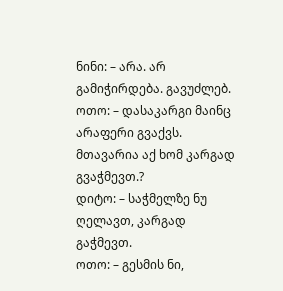ნინი: – არა. არ გამიჭირდება. გავუძლებ.
ოთო: – დასაკარგი მაინც არაფერი გვაქვს. მთავარია აქ ხომ კარგად გვაჭმევთ.?
დიტო: – საჭმელზე ნუ ღელავთ, კარგად გაჭმევთ.
ოთო: – გესმის ნი,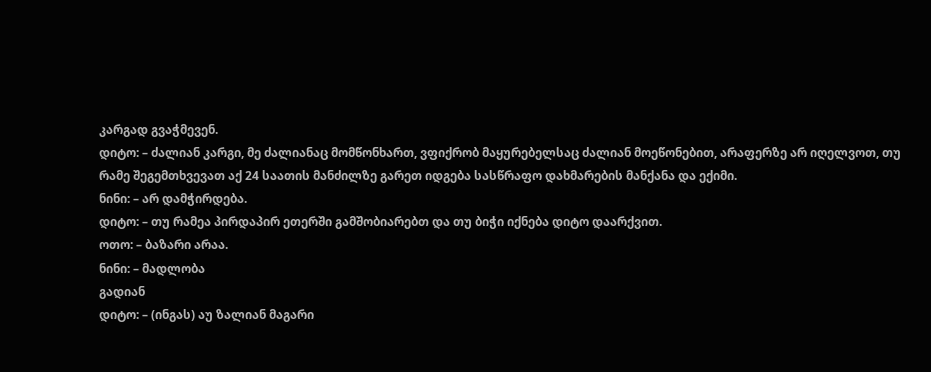კარგად გვაჭმევენ.
დიტო: – ძალიან კარგი, მე ძალიანაც მომწონხართ, ვფიქრობ მაყურებელსაც ძალიან მოეწონებით, არაფერზე არ იღელვოთ, თუ რამე შეგემთხვევათ აქ 24 საათის მანძილზე გარეთ იდგება სასწრაფო დახმარების მანქანა და ექიმი.
ნინი: – არ დამჭირდება.
დიტო: – თუ რამეა პირდაპირ ეთერში გამშობიარებთ და თუ ბიჭი იქნება დიტო დაარქვით.
ოთო: – ბაზარი არაა.
ნინი: – მადლობა
გადიან
დიტო: – (ინგას) აუ ზალიან მაგარი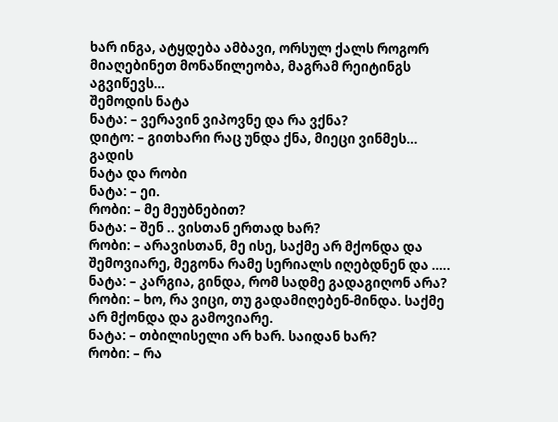ხარ ინგა, ატყდება ამბავი, ორსულ ქალს როგორ მიაღებინეთ მონაწილეობა, მაგრამ რეიტინგს აგვიწევს…
შემოდის ნატა
ნატა: – ვერავინ ვიპოვნე და რა ვქნა?
დიტო: – გითხარი რაც უნდა ქნა, მიეცი ვინმეს…
გადის
ნატა და რობი
ნატა: – ეი.
რობი: – მე მეუბნებით?
ნატა: – შენ .. ვისთან ერთად ხარ?
რობი: – არავისთან, მე ისე, საქმე არ მქონდა და შემოვიარე, მეგონა რამე სერიალს იღებდნენ და …..
ნატა: – კარგია, გინდა, რომ სადმე გადაგიღონ არა?
რობი: – ხო, რა ვიცი, თუ გადამიღებენ-მინდა. საქმე არ მქონდა და გამოვიარე.
ნატა: – თბილისელი არ ხარ. საიდან ხარ?
რობი: – რა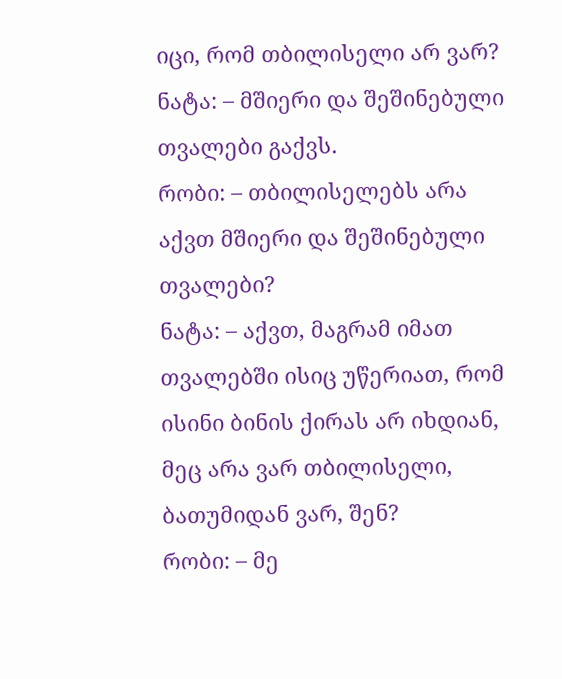იცი, რომ თბილისელი არ ვარ?
ნატა: – მშიერი და შეშინებული თვალები გაქვს.
რობი: – თბილისელებს არა აქვთ მშიერი და შეშინებული თვალები?
ნატა: – აქვთ, მაგრამ იმათ თვალებში ისიც უწერიათ, რომ ისინი ბინის ქირას არ იხდიან, მეც არა ვარ თბილისელი, ბათუმიდან ვარ, შენ?
რობი: – მე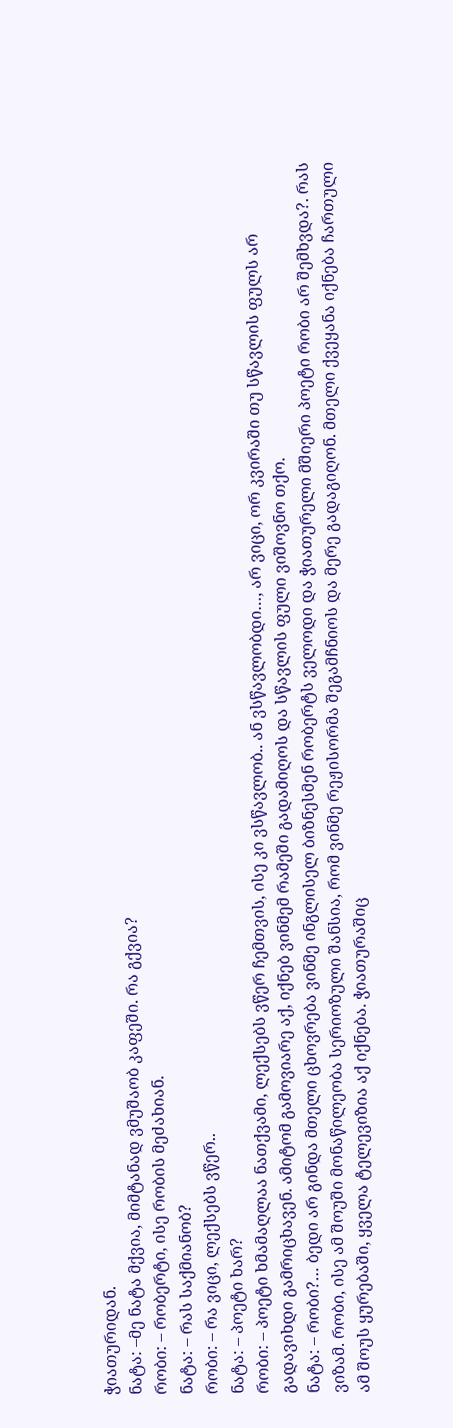ჭიათურიდან.
ნატა: –მე ნატა მქვია, მიმტანად ვმუშაობ კაფეში. რა გქვია?
რობი: – რობერტი, ისე რობის მეძახიან.
ნატა: – რას საქმიანობ?
რობი: – რა ვიცი, ლექსებს ვწერ..
ნატა: – პოეტი ხარ?
რობი: – პოეტი ხმამაღლაა ნათქვამი, ლექსებს ვწერ ჩემთვის, ისე კი ვსწავლობ.. ან ვსწავლობდი…, არ ვიცი, ორ კვირაში თუ სწავლის ფულს არ გადავიხდი გამრიცხავენ. ამიტომ გამოვიარე აქ, იქნებ ვინმემ რამეში გადამიღოს და სწავლის ფული ვიშოვნო თქო.
ნატა: – რობი?… ბედი არ გინდა მთელი ცხოვრება ვინმე ინგლისელ ბიზნესმენ რობერტს ველოდი და ჭიათურელი მშიერი პოეტი რობი არ შემხვდა?. რას ვიზამ. რობი, ისე ამ შოუში მონაწილეობა სერიოზული შანსია, რომ ვინმე რეჟისორმა შეგამჩნიოს და მერე გადაგიღონ. მთელი ქვეყანა იქნება ჩართული ამ შოუს ყურებაში, ყველა ტელევიზია აქ იქნება. ჭიათურაშიც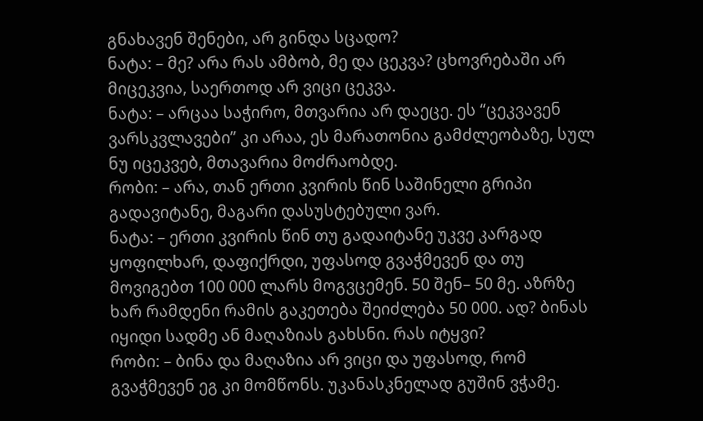გნახავენ შენები, არ გინდა სცადო?
ნატა: – მე? არა რას ამბობ, მე და ცეკვა? ცხოვრებაში არ მიცეკვია, საერთოდ არ ვიცი ცეკვა.
ნატა: – არცაა საჭირო, მთვარია არ დაეცე. ეს “ცეკვავენ ვარსკვლავები” კი არაა, ეს მარათონია გამძლეობაზე, სულ ნუ იცეკვებ, მთავარია მოძრაობდე.
რობი: – არა, თან ერთი კვირის წინ საშინელი გრიპი გადავიტანე, მაგარი დასუსტებული ვარ.
ნატა: – ერთი კვირის წინ თუ გადაიტანე უკვე კარგად ყოფილხარ, დაფიქრდი, უფასოდ გვაჭმევენ და თუ მოვიგებთ 100 000 ლარს მოგვცემენ. 50 შენ– 50 მე. აზრზე ხარ რამდენი რამის გაკეთება შეიძლება 50 000. ად? ბინას იყიდი სადმე ან მაღაზიას გახსნი. რას იტყვი?
რობი: – ბინა და მაღაზია არ ვიცი და უფასოდ, რომ გვაჭმევენ ეგ კი მომწონს. უკანასკნელად გუშინ ვჭამე.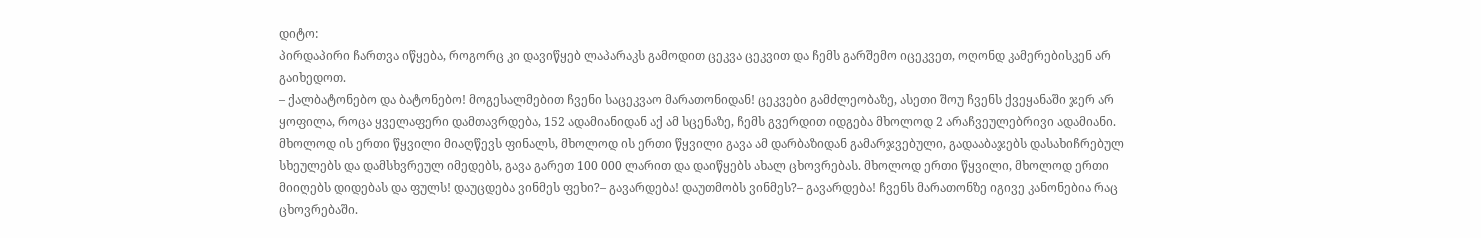დიტო:
პირდაპირი ჩართვა იწყება, როგორც კი დავიწყებ ლაპარაკს გამოდით ცეკვა ცეკვით და ჩემს გარშემო იცეკვეთ, ოღონდ კამერებისკენ არ გაიხედოთ.
– ქალბატონებო და ბატონებო! მოგესალმებით ჩვენი საცეკვაო მარათონიდან! ცეკვები გამძლეობაზე, ასეთი შოუ ჩვენს ქვეყანაში ჯერ არ ყოფილა, როცა ყველაფერი დამთავრდება, 152 ადამიანიდან აქ ამ სცენაზე, ჩემს გვერდით იდგება მხოლოდ 2 არაჩვეულებრივი ადამიანი. მხოლოდ ის ერთი წყვილი მიაღწევს ფინალს, მხოლოდ ის ერთი წყვილი გავა ამ დარბაზიდან გამარჯვებული, გადააბაჯებს დასახიჩრებულ სხეულებს და დამსხვრეულ იმედებს, გავა გარეთ 100 000 ლარით და დაიწყებს ახალ ცხოვრებას. მხოლოდ ერთი წყვილი, მხოლოდ ერთი მიიღებს დიდებას და ფულს! დაუცდება ვინმეს ფეხი?– გავარდება! დაუთმობს ვინმეს?– გავარდება! ჩვენს მარათონზე იგივე კანონებია რაც ცხოვრებაში.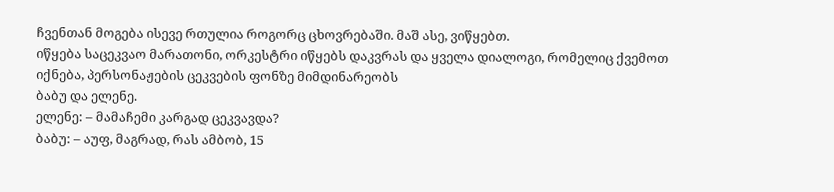ჩვენთან მოგება ისევე რთულია როგორც ცხოვრებაში. მაშ ასე, ვიწყებთ.
იწყება საცეკვაო მარათონი, ორკესტრი იწყებს დაკვრას და ყველა დიალოგი, რომელიც ქვემოთ იქნება, პერსონაჟების ცეკვების ფონზე მიმდინარეობს
ბაბუ და ელენე.
ელენე: – მამაჩემი კარგად ცეკვავდა?
ბაბუ: – აუფ, მაგრად, რას ამბობ, 15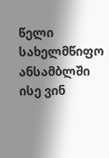წელი სახელმწიფო ანსამბლში ისე ვინ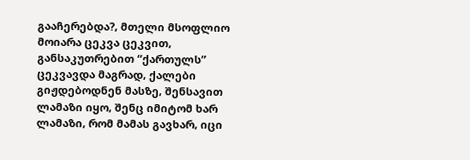გააჩერებდა?, მთელი მსოფლიო მოიარა ცეკვა ცეკვით, განსაკუთრებით “ქართულს” ცეკვავდა მაგრად, ქალები გიჟდებოდნენ მასზე, შენსავით ლამაზი იყო, შენც იმიტომ ხარ ლამაზი, რომ მამას გავხარ, იცი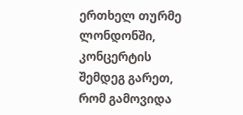ერთხელ თურმე ლონდონში, კონცერტის შემდეგ გარეთ, რომ გამოვიდა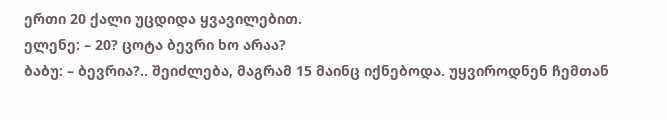ერთი 20 ქალი უცდიდა ყვავილებით.
ელენე: – 20? ცოტა ბევრი ხო არაა?
ბაბუ: – ბევრია?.. შეიძლება, მაგრამ 15 მაინც იქნებოდა. უყვიროდნენ ჩემთან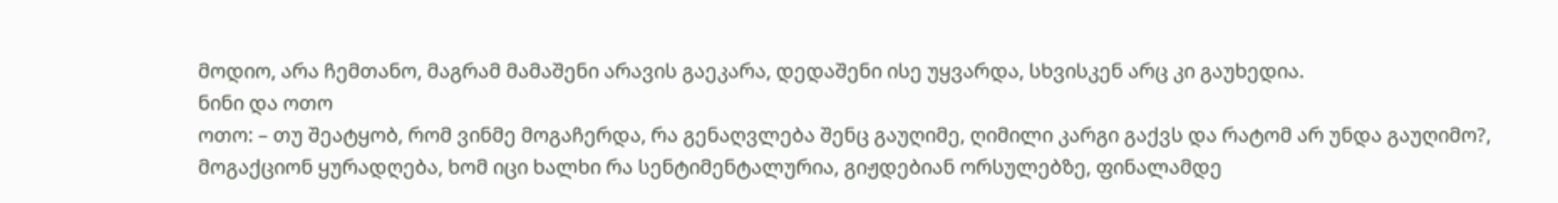მოდიო, არა ჩემთანო, მაგრამ მამაშენი არავის გაეკარა, დედაშენი ისე უყვარდა, სხვისკენ არც კი გაუხედია.
ნინი და ოთო
ოთო: – თუ შეატყობ, რომ ვინმე მოგაჩერდა, რა გენაღვლება შენც გაუღიმე, ღიმილი კარგი გაქვს და რატომ არ უნდა გაუღიმო?, მოგაქციონ ყურადღება, ხომ იცი ხალხი რა სენტიმენტალურია, გიჟდებიან ორსულებზე, ფინალამდე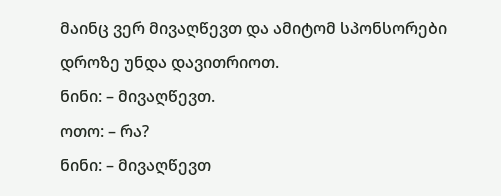მაინც ვერ მივაღწევთ და ამიტომ სპონსორები დროზე უნდა დავითრიოთ.
ნინი: – მივაღწევთ.
ოთო: – რა?
ნინი: – მივაღწევთ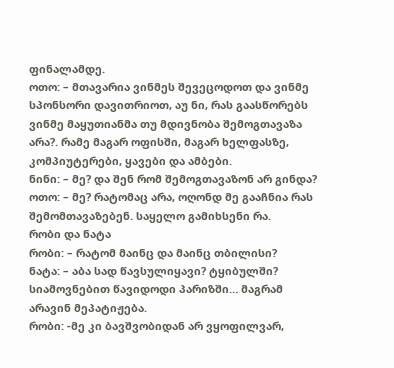ფინალამდე.
ოთო: – მთავარია ვინმეს შევეცოდოთ და ვინმე სპონსორი დავითრიოთ, აუ ნი, რას გაასწორებს ვინმე მაყუთიანმა თუ მდივნობა შემოგთავაზა არა?. რამე მაგარ ოფისში, მაგარ ხელფასზე, კომპიუტერები, ყავები და ამბები.
ნინი: – მე? და შენ რომ შემოგთავაზონ არ გინდა?
ოთო: – მე? რატომაც არა, ოღონდ მე გააჩნია რას შემომთავაზებენ. საყელო გამიხსენი რა.
რობი და ნატა
რობი: – რატომ მაინც და მაინც თბილისი?
ნატა: – აბა სად წავსულიყავი? ტყიბულში? სიამოვნებით წავიდოდი პარიზში… მაგრამ არავინ მეპატიჟება.
რობი: -მე კი ბავშვობიდან არ ვყოფილვარ,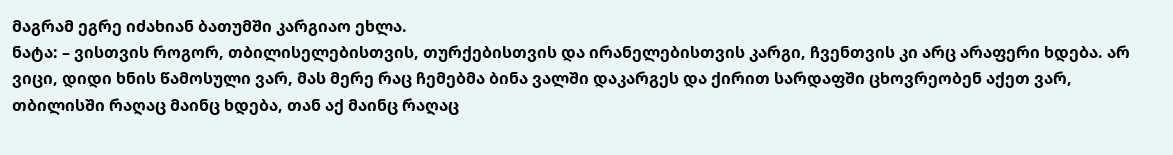მაგრამ ეგრე იძახიან ბათუმში კარგიაო ეხლა.
ნატა: – ვისთვის როგორ, თბილისელებისთვის, თურქებისთვის და ირანელებისთვის კარგი, ჩვენთვის კი არც არაფერი ხდება. არ ვიცი, დიდი ხნის წამოსული ვარ, მას მერე რაც ჩემებმა ბინა ვალში დაკარგეს და ქირით სარდაფში ცხოვრეობენ აქეთ ვარ, თბილისში რაღაც მაინც ხდება, თან აქ მაინც რაღაც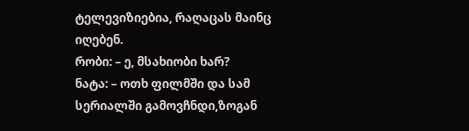ტელევიზიებია, რაღაცას მაინც იღებენ.
რობი: – ე, მსახიობი ხარ?
ნატა: – ოთხ ფილმში და სამ სერიალში გამოვჩნდი,ზოგან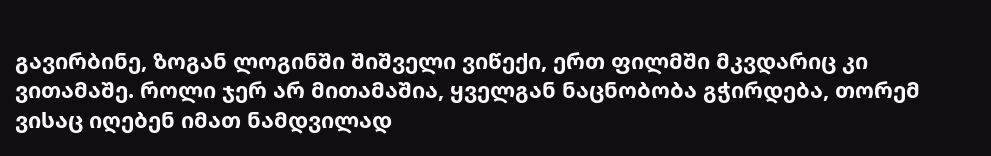გავირბინე, ზოგან ლოგინში შიშველი ვიწექი, ერთ ფილმში მკვდარიც კი ვითამაშე. როლი ჯერ არ მითამაშია, ყველგან ნაცნობობა გჭირდება, თორემ ვისაც იღებენ იმათ ნამდვილად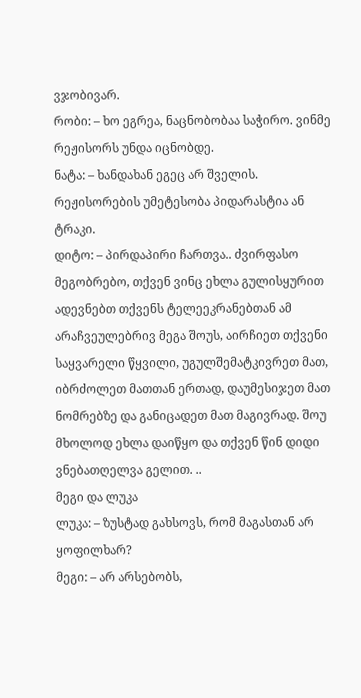ვჯობივარ.
რობი: – ხო ეგრეა, ნაცნობობაა საჭირო. ვინმე რეჟისორს უნდა იცნობდე.
ნატა: – ხანდახან ეგეც არ შველის. რეჟისორების უმეტესობა პიდარასტია ან ტრაკი.
დიტო: – პირდაპირი ჩართვა.. ძვირფასო მეგობრებო, თქვენ ვინც ეხლა გულისყურით ადევნებთ თქვენს ტელეეკრანებთან ამ არაჩვეულებრივ მეგა შოუს, აირჩიეთ თქვენი საყვარელი წყვილი, უგულშემატკივრეთ მათ, იბრძოლეთ მათთან ერთად, დაუმესიჯეთ მათ ნომრებზე და განიცადეთ მათ მაგივრად. შოუ მხოლოდ ეხლა დაიწყო და თქვენ წინ დიდი ვნებათღელვა გელით. ..
მეგი და ლუკა
ლუკა: – ზუსტად გახსოვს, რომ მაგასთან არ ყოფილხარ?
მეგი: – არ არსებობს,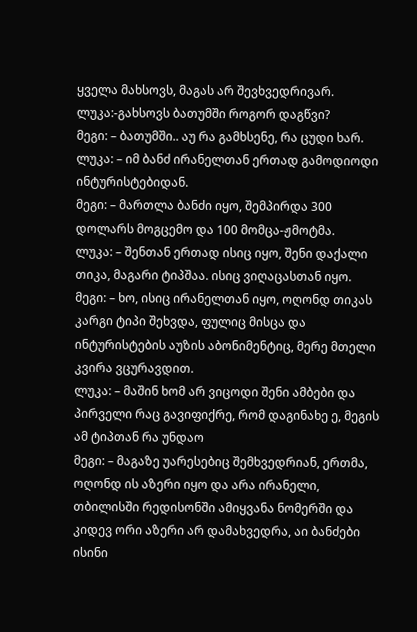ყველა მახსოვს, მაგას არ შევხვედრივარ.
ლუკა:-გახსოვს ბათუმში როგორ დაგწვი?
მეგი: – ბათუმში.. აუ რა გამხსენე, რა ცუდი ხარ.
ლუკა: – იმ ბანძ ირანელთან ერთად გამოდიოდი ინტურისტებიდან.
მეგი: – მართლა ბანძი იყო, შემპირდა 300 დოლარს მოგცემო და 100 მომცა-ჟმოტმა.
ლუკა: – შენთან ერთად ისიც იყო, შენი დაქალი თიკა, მაგარი ტიპშაა. ისიც ვიღაცასთან იყო.
მეგი: – ხო, ისიც ირანელთან იყო, ოღონდ თიკას კარგი ტიპი შეხვდა, ფულიც მისცა და ინტურისტების აუზის აბონიმენტიც, მერე მთელი კვირა ვცურავდით.
ლუკა: – მაშინ ხომ არ ვიცოდი შენი ამბები და პირველი რაც გავიფიქრე, რომ დაგინახე ე, მეგის ამ ტიპთან რა უნდაო
მეგი: – მაგაზე უარესებიც შემხვედრიან, ერთმა, ოღონდ ის აზერი იყო და არა ირანელი, თბილისში რედისონში ამიყვანა ნომერში და კიდევ ორი აზერი არ დამახვედრა, აი ბანძები ისინი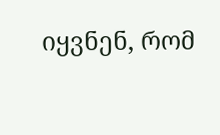იყვნენ, რომ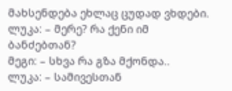მახსენდება ეხლაც ცუდად ვხდები.
ლუკა: – მერე? რა ქენი იმ ბანძებთან?
მეგი: – სხვა რა გზა მქონდა..
ლუკა: – სამივესთან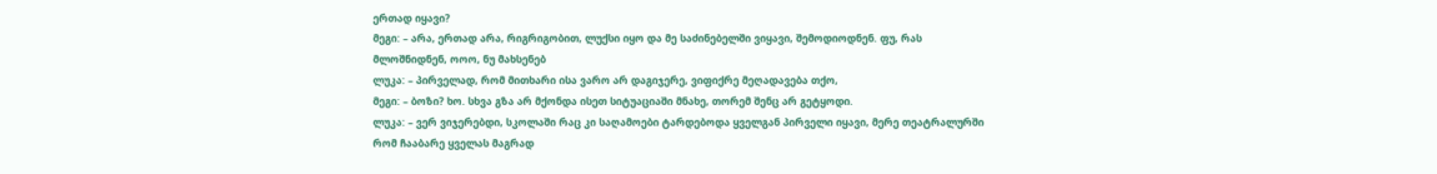ერთად იყავი?
მეგი: – არა, ერთად არა, რიგრიგობით, ლუქსი იყო და მე საძინებელში ვიყავი, შემოდიოდნენ. ფუ, რას მლოშნიდნენ, ოოო, ნუ მახსენებ
ლუკა: – პირველად, რომ მითხარი ისა ვარო არ დაგიჯერე, ვიფიქრე მეღადავება თქო,
მეგი: – ბოზი? ხო. სხვა გზა არ მქონდა ისეთ სიტუაციაში მნახე, თორემ შენც არ გეტყოდი.
ლუკა: – ვერ ვიჯერებდი, სკოლაში რაც კი საღამოები ტარდებოდა ყველგან პირველი იყავი, მერე თეატრალურში რომ ჩააბარე ყველას მაგრად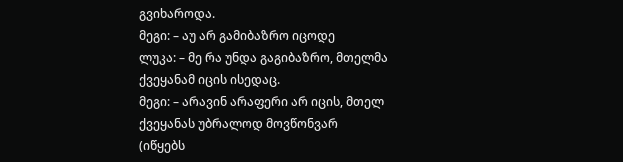გვიხაროდა.
მეგი: – აუ არ გამიბაზრო იცოდე
ლუკა: – მე რა უნდა გაგიბაზრო, მთელმა ქვეყანამ იცის ისედაც.
მეგი: – არავინ არაფერი არ იცის, მთელ ქვეყანას უბრალოდ მოვწონვარ
(იწყებს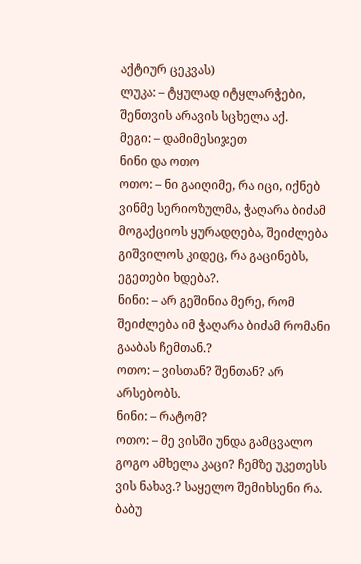აქტიურ ცეკვას)
ლუკა: – ტყულად იტყლარჭები, შენთვის არავის სცხელა აქ.
მეგი: – დამიმესიჯეთ
ნინი და ოთო
ოთო: – ნი გაიღიმე, რა იცი, იქნებ ვინმე სერიოზულმა, ჭაღარა ბიძამ მოგაქციოს ყურადღება, შეიძლება გიშვილოს კიდეც, რა გაცინებს, ეგეთები ხდება?.
ნინი: – არ გეშინია მერე, რომ შეიძლება იმ ჭაღარა ბიძამ რომანი გააბას ჩემთან.?
ოთო: – ვისთან? შენთან? არ არსებობს.
ნინი: – რატომ?
ოთო: – მე ვისში უნდა გამცვალო გოგო ამხელა კაცი? ჩემზე უკეთესს ვის ნახავ.? საყელო შემიხსენი რა.
ბაბუ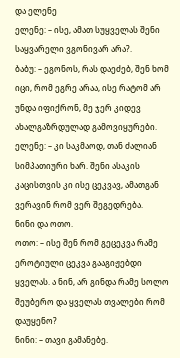და ელენე
ელენე: – ისე, ამათ სუყველას შენი საყვარელი ვგონივარ არა?.
ბაბუ: – ეგონოს, რას დაეძებ, შენ ხომ იცი, რომ ეგრე არაა, ისე რატომ არ უნდა იფიქრონ, მე ჯერ კიდევ ახალგაზრდულად გამოვიყურები.
ელენე: – კი საკმაოდ, თან ძალიან სიმპათიური ხარ. შენი ასაკის კაცისთვის კი ისე ცეკვავ, ამათგან ვერავინ რომ ვერ შეგედრება.
ნინი და ოთო.
ოთო: – ისე შენ რომ გეცეკვა რამე ეროტიული ცეკვა გააგიჟებდი ყველას. ა ნინ, არ გინდა რამე სოლო შეუბერო და ყველას თვალები რომ დაუყენო?
ნინი: – თავი გამანებე.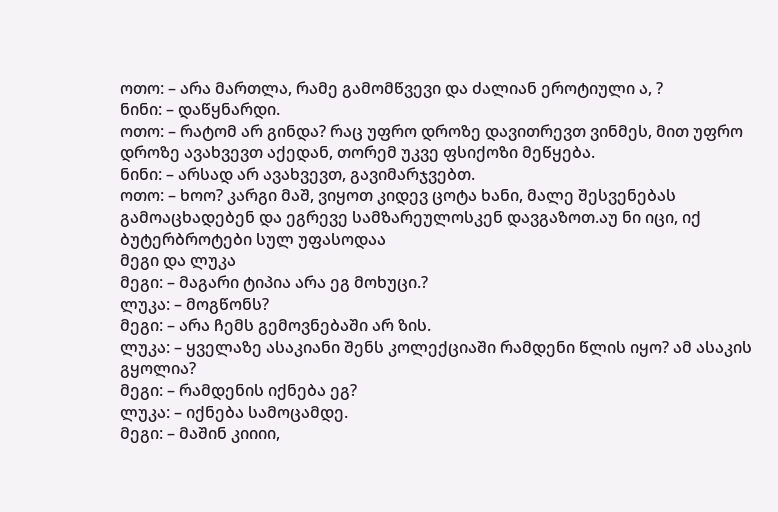ოთო: – არა მართლა, რამე გამომწვევი და ძალიან ეროტიული ა, ?
ნინი: – დაწყნარდი.
ოთო: – რატომ არ გინდა? რაც უფრო დროზე დავითრევთ ვინმეს, მით უფრო დროზე ავახვევთ აქედან, თორემ უკვე ფსიქოზი მეწყება.
ნინი: – არსად არ ავახვევთ, გავიმარჯვებთ.
ოთო: – ხოო? კარგი მაშ, ვიყოთ კიდევ ცოტა ხანი, მალე შესვენებას გამოაცხადებენ და ეგრევე სამზარეულოსკენ დავგაზოთ.აუ ნი იცი, იქ ბუტერბროტები სულ უფასოდაა
მეგი და ლუკა
მეგი: – მაგარი ტიპია არა ეგ მოხუცი.?
ლუკა: – მოგწონს?
მეგი: – არა ჩემს გემოვნებაში არ ზის.
ლუკა: – ყველაზე ასაკიანი შენს კოლექციაში რამდენი წლის იყო? ამ ასაკის გყოლია?
მეგი: – რამდენის იქნება ეგ?
ლუკა: – იქნება სამოცამდე.
მეგი: – მაშინ კიიიი,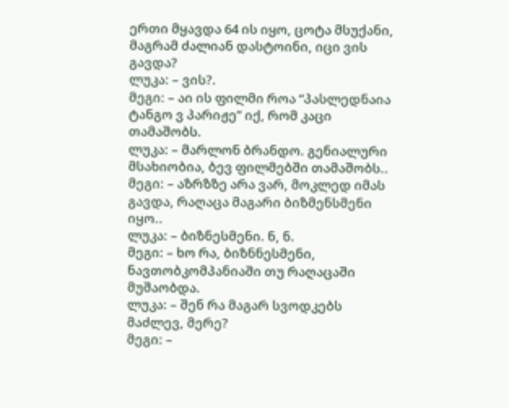ერთი მყავდა 64 ის იყო, ცოტა მსუქანი, მაგრამ ძალიან დასტოინი, იცი ვის გავდა?
ლუკა: – ვის?.
მეგი: – აი ის ფილმი როა “პასლედნაია ტანგო ვ პარიჟე” იქ, რომ კაცი თამაშობს.
ლუკა: – მარლონ ბრანდო. გენიალური მსახიობია, ბევ ფილმებში თამაშობს..
მეგი: – აზრზზე არა ვარ, მოკლედ იმას გავდა, რაღაცა მაგარი ბიზმენსმენი იყო..
ლუკა: – ბიზნესმენი. ნ, ნ.
მეგი: – ხო რა, ბიზნნესმენი, ნავთობკომპანიაში თუ რაღაცაში მუშაობდა.
ლუკა: – შენ რა მაგარ სვოდკებს მაძლევ, მერე?
მეგი: –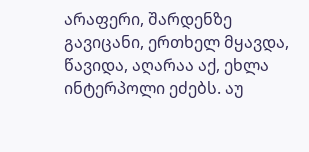არაფერი, შარდენზე გავიცანი, ერთხელ მყავდა, წავიდა, აღარაა აქ, ეხლა ინტერპოლი ეძებს. აუ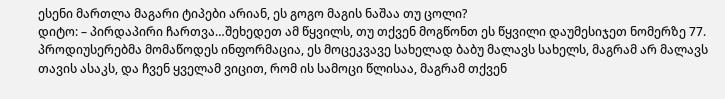ესენი მართლა მაგარი ტიპები არიან, ეს გოგო მაგის ნაშაა თუ ცოლი?
დიტო: – პირდაპირი ჩართვა…შეხედეთ ამ წყვილს, თუ თქვენ მოგწონთ ეს წყვილი დაუმესიჯეთ ნომერზე 77. პროდიუსერებმა მომაწოდეს ინფორმაცია, ეს მოცეკვავე სახელად ბაბუ მალავს სახელს, მაგრამ არ მალავს თავის ასაკს, და ჩვენ ყველამ ვიცით, რომ ის სამოცი წლისაა, მაგრამ თქვენ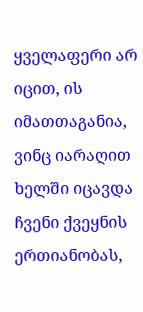ყველაფერი არ იცით, ის იმათთაგანია, ვინც იარაღით ხელში იცავდა ჩვენი ქვეყნის ერთიანობას,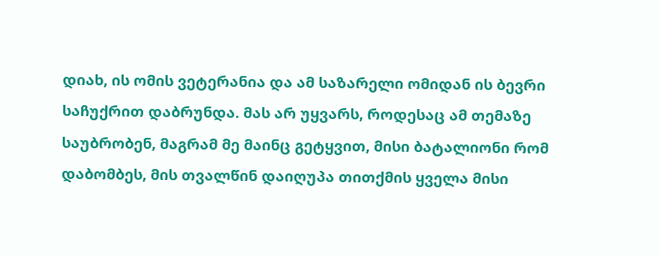დიახ, ის ომის ვეტერანია და ამ საზარელი ომიდან ის ბევრი საჩუქრით დაბრუნდა. მას არ უყვარს, როდესაც ამ თემაზე საუბრობენ, მაგრამ მე მაინც გეტყვით, მისი ბატალიონი რომ დაბომბეს, მის თვალწინ დაიღუპა თითქმის ყველა მისი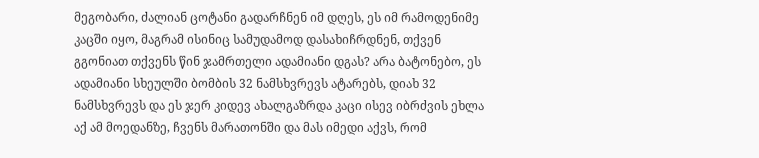მეგობარი, ძალიან ცოტანი გადარჩნენ იმ დღეს, ეს იმ რამოდენიმე კაცში იყო, მაგრამ ისინიც სამუდამოდ დასახიჩრდნენ, თქვენ გგონიათ თქვენს წინ ჯამრთელი ადამიანი დგას? არა ბატონებო, ეს ადამიანი სხეულში ბომბის 32 ნამსხვრევს ატარებს, დიახ 32 ნამსხვრევს და ეს ჯერ კიდევ ახალგაზრდა კაცი ისევ იბრძვის ეხლა აქ ამ მოედანზე, ჩვენს მარათონში და მას იმედი აქვს, რომ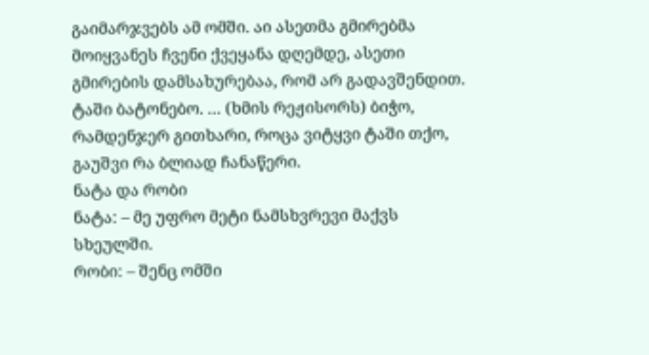გაიმარჯვებს ამ ომში. აი ასეთმა გმირებმა მოიყვანეს ჩვენი ქვეყანა დღემდე, ასეთი გმირების დამსახურებაა, რომ არ გადავშენდით. ტაში ბატონებო. … (ხმის რეჟისორს) ბიჭო, რამდენჯერ გითხარი, როცა ვიტყვი ტაში თქო, გაუშვი რა ბლიად ჩანაწერი.
ნატა და რობი
ნატა: – მე უფრო მეტი ნამსხვრევი მაქვს სხეულში.
რობი: – შენც ომში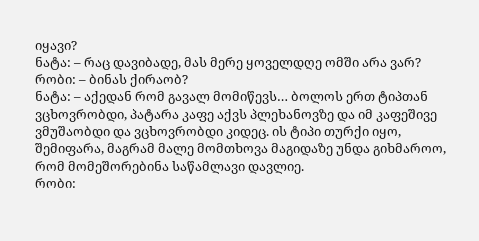იყავი?
ნატა: – რაც დავიბადე, მას მერე ყოველდღე ომში არა ვარ?
რობი: – ბინას ქირაობ?
ნატა: – აქედან რომ გავალ მომიწევს… ბოლოს ერთ ტიპთან ვცხოვრობდი, პატარა კაფე აქვს პლეხანოვზე და იმ კაფეშივე ვმუშაობდი და ვცხოვრობდი კიდეც. ის ტიპი თურქი იყო, შემიფარა, მაგრამ მალე მომთხოვა მაგიდაზე უნდა გიხმაროო, რომ მომეშორებინა საწამლავი დავლიე.
რობი: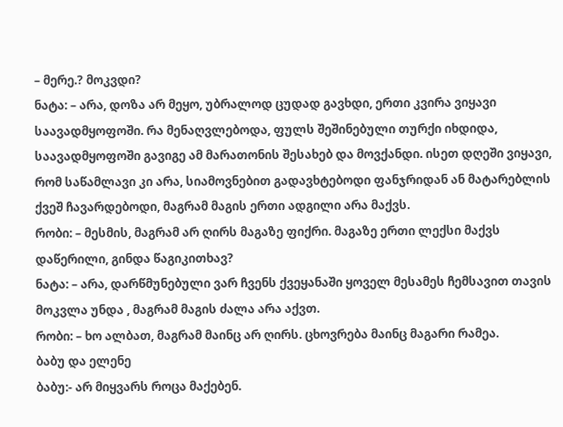– მერე.? მოკვდი?
ნატა: – არა, დოზა არ მეყო, უბრალოდ ცუდად გავხდი, ერთი კვირა ვიყავი საავადმყოფოში. რა მენაღვლებოდა, ფულს შეშინებული თურქი იხდიდა, საავადმყოფოში გავიგე ამ მარათონის შესახებ და მოვქანდი. ისეთ დღეში ვიყავი, რომ საწამლავი კი არა, სიამოვნებით გადავხტებოდი ფანჯრიდან ან მატარებლის ქვეშ ჩავარდებოდი, მაგრამ მაგის ერთი ადგილი არა მაქვს.
რობი: – მესმის, მაგრამ არ ღირს მაგაზე ფიქრი. მაგაზე ერთი ლექსი მაქვს დაწერილი, გინდა წაგიკითხავ?
ნატა: – არა, დარწმუნებული ვარ ჩვენს ქვეყანაში ყოველ მესამეს ჩემსავით თავის მოკვლა უნდა , მაგრამ მაგის ძალა არა აქვთ.
რობი: – ხო ალბათ, მაგრამ მაინც არ ღირს. ცხოვრება მაინც მაგარი რამეა.
ბაბუ და ელენე
ბაბუ:- არ მიყვარს როცა მაქებენ.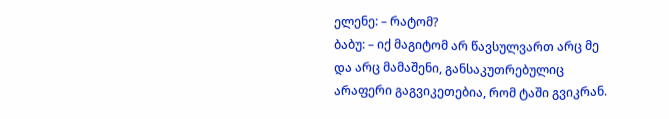ელენე: – რატომ?
ბაბუ: – იქ მაგიტომ არ წავსულვართ არც მე და არც მამაშენი, განსაკუთრებულიც არაფერი გაგვიკეთებია, რომ ტაში გვიკრან.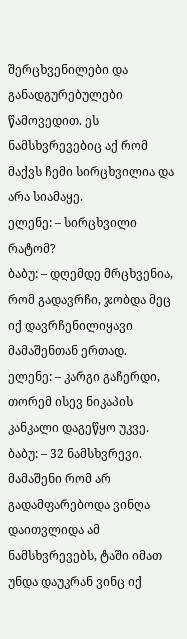შერცხვენილები და განადგურებულები წამოვედით. ეს ნამსხვრევებიც აქ რომ მაქვს ჩემი სირცხვილია და არა სიამაყე.
ელენე: – სირცხვილი რატომ?
ბაბუ: – დღემდე მრცხვენია, რომ გადავრჩი, ჯობდა მეც იქ დავრჩენილიყავი მამაშენთან ერთად.
ელენე: – კარგი გაჩერდი, თორემ ისევ ნიკაპის კანკალი დაგეწყო უკვე.
ბაბუ: – 32 ნამსხვრევი. მამაშენი რომ არ გადამფარებოდა ვინღა დაითვლიდა ამ ნამსხვრევებს, ტაში იმათ უნდა დაუკრან ვინც იქ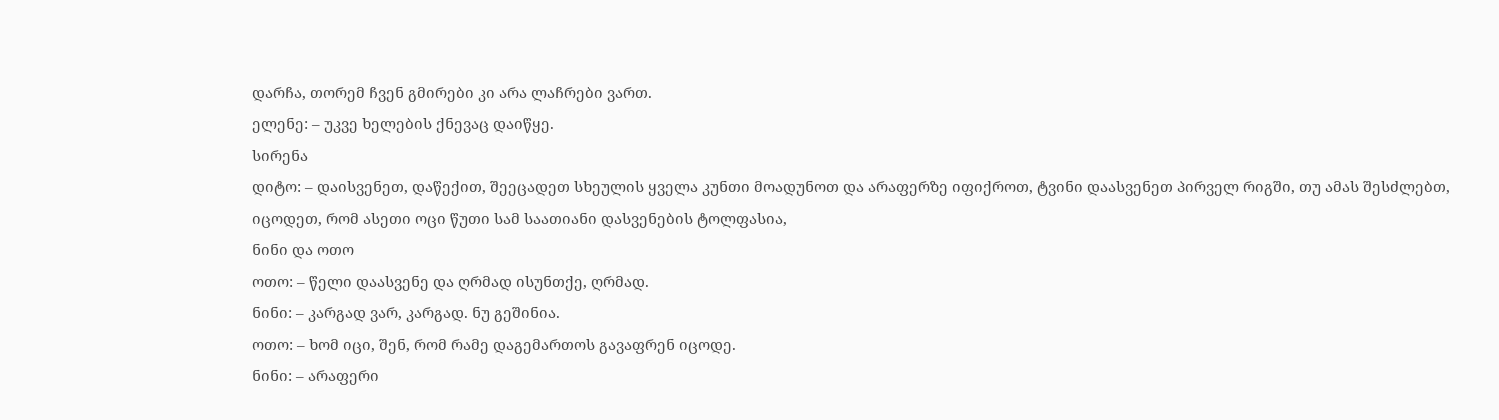დარჩა, თორემ ჩვენ გმირები კი არა ლაჩრები ვართ.
ელენე: – უკვე ხელების ქნევაც დაიწყე.
სირენა
დიტო: – დაისვენეთ, დაწექით, შეეცადეთ სხეულის ყველა კუნთი მოადუნოთ და არაფერზე იფიქროთ, ტვინი დაასვენეთ პირველ რიგში, თუ ამას შესძლებთ, იცოდეთ, რომ ასეთი ოცი წუთი სამ საათიანი დასვენების ტოლფასია,
ნინი და ოთო
ოთო: – წელი დაასვენე და ღრმად ისუნთქე, ღრმად.
ნინი: – კარგად ვარ, კარგად. ნუ გეშინია.
ოთო: – ხომ იცი, შენ, რომ რამე დაგემართოს გავაფრენ იცოდე.
ნინი: – არაფერი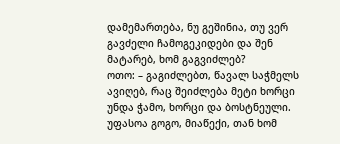დამემართება, ნუ გეშინია, თუ ვერ გავძელი ჩამოგეკიდები და შენ მატარებ, ხომ გაგვიძლებ?
ოთო: – გაგიძლებთ, წავალ საჭმელს ავიღებ, რაც შეიძლება მეტი ხორცი უნდა ჭამო, ხორცი და ბოსტნეული. უფასოა გოგო, მიაწექი, თან ხომ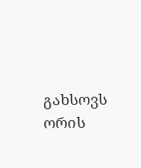გახსოვს ორის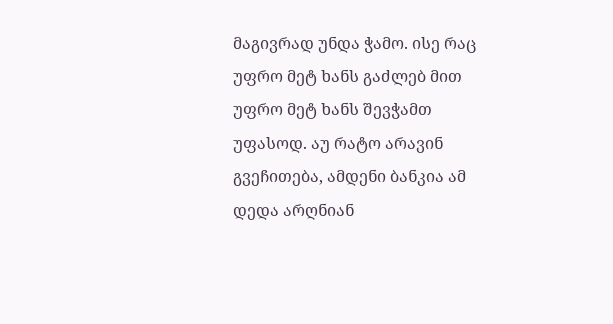მაგივრად უნდა ჭამო. ისე რაც უფრო მეტ ხანს გაძლებ მით უფრო მეტ ხანს შევჭამთ უფასოდ. აუ რატო არავინ გვეჩითება, ამდენი ბანკია ამ დედა არღნიან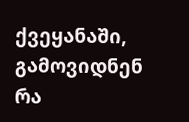ქვეყანაში, გამოვიდნენ რა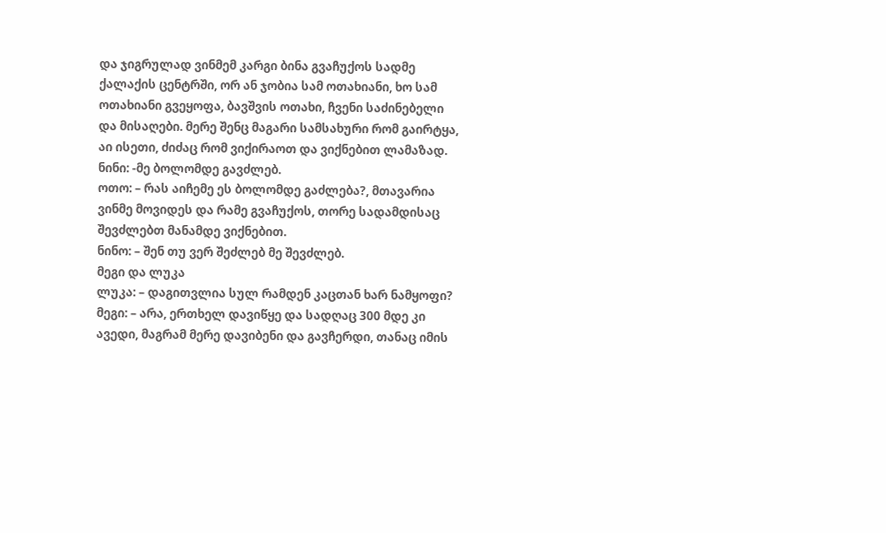და ჯიგრულად ვინმემ კარგი ბინა გვაჩუქოს სადმე ქალაქის ცენტრში, ორ ან ჯობია სამ ოთახიანი, ხო სამ ოთახიანი გვეყოფა, ბავშვის ოთახი, ჩვენი საძინებელი და მისაღები. მერე შენც მაგარი სამსახური რომ გაირტყა, აი ისეთი, ძიძაც რომ ვიქირაოთ და ვიქნებით ლამაზად.
ნინი: -მე ბოლომდე გავძლებ.
ოთო: – რას აიჩემე ეს ბოლომდე გაძლება?, მთავარია ვინმე მოვიდეს და რამე გვაჩუქოს, თორე სადამდისაც შევძლებთ მანამდე ვიქნებით.
ნინო: – შენ თუ ვერ შეძლებ მე შევძლებ.
მეგი და ლუკა
ლუკა: – დაგითვლია სულ რამდენ კაცთან ხარ ნამყოფი?
მეგი: – არა, ერთხელ დავიწყე და სადღაც 300 მდე კი ავედი, მაგრამ მერე დავიბენი და გავჩერდი, თანაც იმის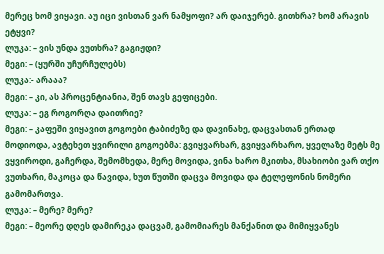მერეც ხომ ვიყავი. აუ იცი ვისთან ვარ ნამყოფი? არ დაიჯერებ. გითხრა? ხომ არავის ეტყვი?
ლუკა: – ვის უნდა ვუთხრა? გაგიჟდი?
მეგი: – (ყურში უჩურჩულებს)
ლუკა:- არააა?
მეგი: – კი, ას პროცენტიანია, შენ თავს გეფიცები.
ლუკა: – ეგ როგორღა დაითრიე?
მეგი: – კაფეში ვიყავით გოგოები ტაბიძეზე და დავინახე, დაცვასთან ერთად მოდიოდა, ავტეხეთ ყვირილი გოგოებმა: გვიყვარხარ, გვიყვარხარო, ყველაზე მეტს მე ვყვიროდი, გაჩერდა, შემომხედა, მერე მოვიდა, ვინა ხარო მკითხა, მსახიობი ვარ თქო ვუთხარი, მაკოცა და წავიდა, ხუთ წუთში დაცვა მოვიდა და ტელეფონის ნომერი გამომართვა.
ლუკა: – მერე? მერე?
მეგი: – მეორე დღეს დამირეკა დაცვამ, გამომიარეს მანქანით და მიმიყვანეს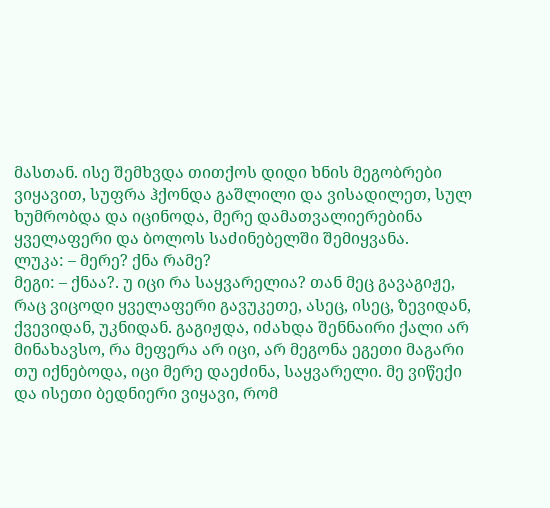მასთან. ისე შემხვდა თითქოს დიდი ხნის მეგობრები ვიყავით, სუფრა ჰქონდა გაშლილი და ვისადილეთ, სულ ხუმრობდა და იცინოდა, მერე დამათვალიერებინა ყველაფერი და ბოლოს საძინებელში შემიყვანა.
ლუკა: – მერე? ქნა რამე?
მეგი: – ქნაა?. უ იცი რა საყვარელია? თან მეც გავაგიჟე, რაც ვიცოდი ყველაფერი გავუკეთე, ასეც, ისეც, ზევიდან, ქვევიდან, უკნიდან. გაგიჟდა, იძახდა შენნაირი ქალი არ მინახავსო, რა მეფერა არ იცი, არ მეგონა ეგეთი მაგარი თუ იქნებოდა, იცი მერე დაეძინა, საყვარელი. მე ვიწექი და ისეთი ბედნიერი ვიყავი, რომ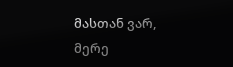მასთან ვარ, მერე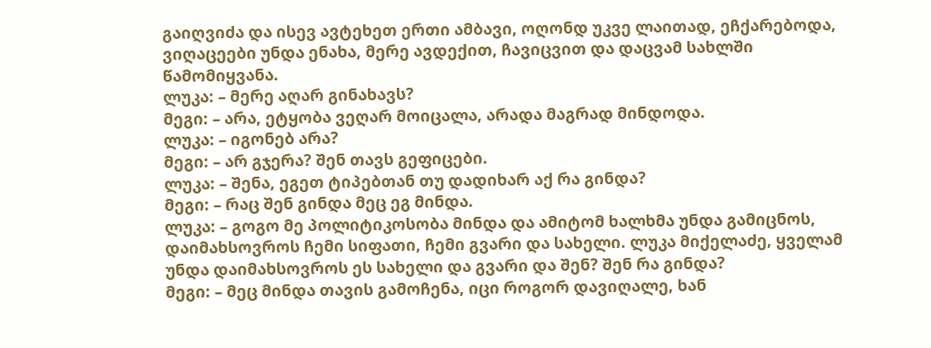გაიღვიძა და ისევ ავტეხეთ ერთი ამბავი, ოღონდ უკვე ლაითად, ეჩქარებოდა, ვიღაცეები უნდა ენახა, მერე ავდექით, ჩავიცვით და დაცვამ სახლში წამომიყვანა.
ლუკა: – მერე აღარ გინახავს?
მეგი: – არა, ეტყობა ვეღარ მოიცალა, არადა მაგრად მინდოდა.
ლუკა: – იგონებ არა?
მეგი: – არ გჯერა? შენ თავს გეფიცები.
ლუკა: – შენა, ეგეთ ტიპებთან თუ დადიხარ აქ რა გინდა?
მეგი: – რაც შენ გინდა მეც ეგ მინდა.
ლუკა: – გოგო მე პოლიტიკოსობა მინდა და ამიტომ ხალხმა უნდა გამიცნოს, დაიმახსოვროს ჩემი სიფათი, ჩემი გვარი და სახელი. ლუკა მიქელაძე, ყველამ უნდა დაიმახსოვროს ეს სახელი და გვარი და შენ? შენ რა გინდა?
მეგი: – მეც მინდა თავის გამოჩენა, იცი როგორ დავიღალე, ხან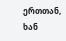ერთთან, ხან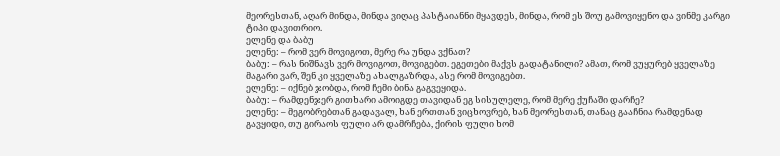მეორესთან, აღარ მინდა, მინდა ვიღაც პასტაიანნი მყავდეს, მინდა, რომ ეს შოუ გამოვიყენო და ვინმე კარგი ტიპი დავითრიო.
ელენე და ბაბუ
ელენე: – რომ ვერ მოვიგოთ, მერე რა უნდა ვქნათ?
ბაბუ: – რას ნიშნავს ვერ მოვიგოთ, მოვიგებთ. ეგეთები მაქვს გადატანილი? ამათ, რომ ვუყურებ ყველაზე მაგარი ვარ, შენ კი ყველაზე ახალგაზრდა, ასე რომ მოვიგებთ.
ელენე: – იქნებ ჯობდა, რომ ჩემი ბინა გაგვეყიდა.
ბაბუ: – რამდენჯერ გითხარი ამოიგდე თავიდან ეგ სისულელე, რომ მერე ქუჩაში დარჩე?
ელენე: – მეგობრებთან გადავალ, ხან ერთთან ვიცხოვრებ, ხან მეორესთან, თანაც გააჩნია რამდენად გავყიდი, თუ გირაოს ფული არ დამრჩება, ქირის ფული ხომ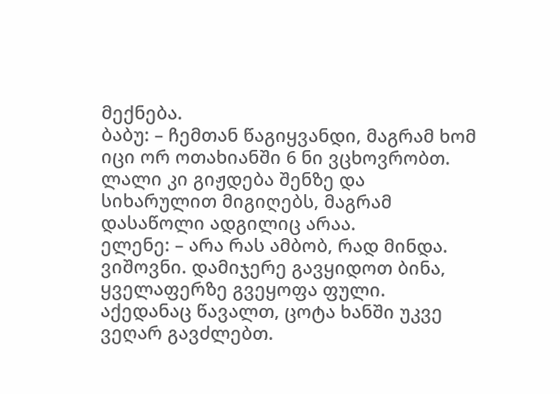მექნება.
ბაბუ: – ჩემთან წაგიყვანდი, მაგრამ ხომ იცი ორ ოთახიანში 6 ნი ვცხოვრობთ. ლალი კი გიჟდება შენზე და სიხარულით მიგიღებს, მაგრამ დასაწოლი ადგილიც არაა.
ელენე: – არა რას ამბობ, რად მინდა. ვიშოვნი. დამიჯერე გავყიდოთ ბინა, ყველაფერზე გვეყოფა ფული. აქედანაც წავალთ, ცოტა ხანში უკვე ვეღარ გავძლებთ.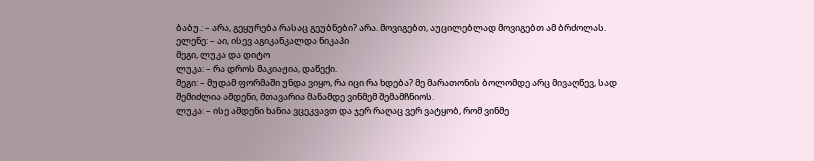ბაბუ.: – არა, გეყურება რასაც გეუბნები? არა. მოვიგებთ, აუცილებლად მოვიგებთ ამ ბრძოლას.
ელენე: – აი, ისევ აგიკანკალდა ნიკაპი
მეგი, ლუკა და დიტო
ლუკა: – რა დროს მაკიაჟია, დაწექი.
მეგი: – მუდამ ფორმაში უნდა ვიყო, რა იცი რა ხდება? მე მარათონის ბოლომდე არც მივაღწევ, სად შემიძლია ამდენი, მთავარია მანამდე ვინმემ შემამჩნიოს.
ლუკა: – ისე ამდენი ხანია ვცეკვავთ და ჯერ რაღაც ვერ ვატყობ, რომ ვინმე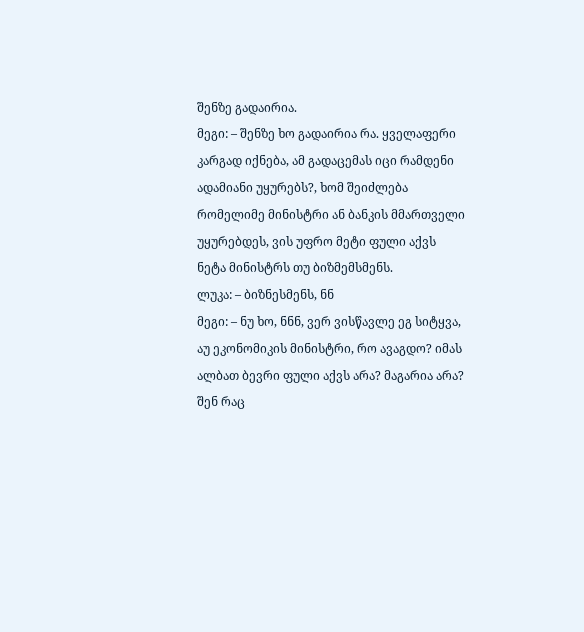შენზე გადაირია.
მეგი: – შენზე ხო გადაირია რა. ყველაფერი კარგად იქნება, ამ გადაცემას იცი რამდენი ადამიანი უყურებს?, ხომ შეიძლება რომელიმე მინისტრი ან ბანკის მმართველი უყურებდეს, ვის უფრო მეტი ფული აქვს ნეტა მინისტრს თუ ბიზმემსმენს.
ლუკა: – ბიზნესმენს, ნნ
მეგი: – ნუ ხო, ნნნ, ვერ ვისწავლე ეგ სიტყვა, აუ ეკონომიკის მინისტრი, რო ავაგდო? იმას ალბათ ბევრი ფული აქვს არა? მაგარია არა? შენ რაც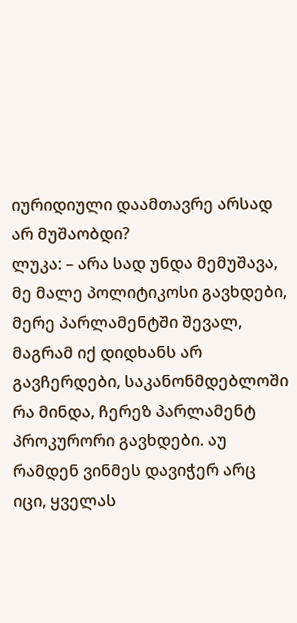იურიდიული დაამთავრე არსად არ მუშაობდი?
ლუკა: – არა სად უნდა მემუშავა, მე მალე პოლიტიკოსი გავხდები, მერე პარლამენტში შევალ, მაგრამ იქ დიდხანს არ გავჩერდები, საკანონმდებლოში რა მინდა, ჩერეზ პარლამენტ პროკურორი გავხდები. აუ რამდენ ვინმეს დავიჭერ არც იცი, ყველას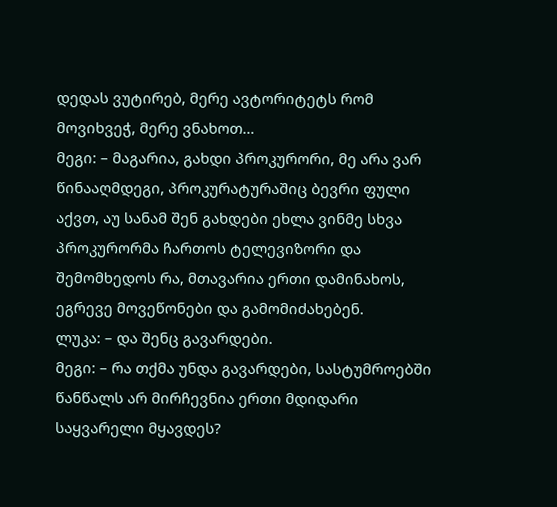დედას ვუტირებ, მერე ავტორიტეტს რომ მოვიხვეჭ, მერე ვნახოთ…
მეგი: – მაგარია, გახდი პროკურორი, მე არა ვარ წინააღმდეგი, პროკურატურაშიც ბევრი ფული აქვთ, აუ სანამ შენ გახდები ეხლა ვინმე სხვა პროკურორმა ჩართოს ტელევიზორი და შემომხედოს რა, მთავარია ერთი დამინახოს, ეგრევე მოვეწონები და გამომიძახებენ.
ლუკა: – და შენც გავარდები.
მეგი: – რა თქმა უნდა გავარდები, სასტუმროებში წანწალს არ მირჩევნია ერთი მდიდარი საყვარელი მყავდეს?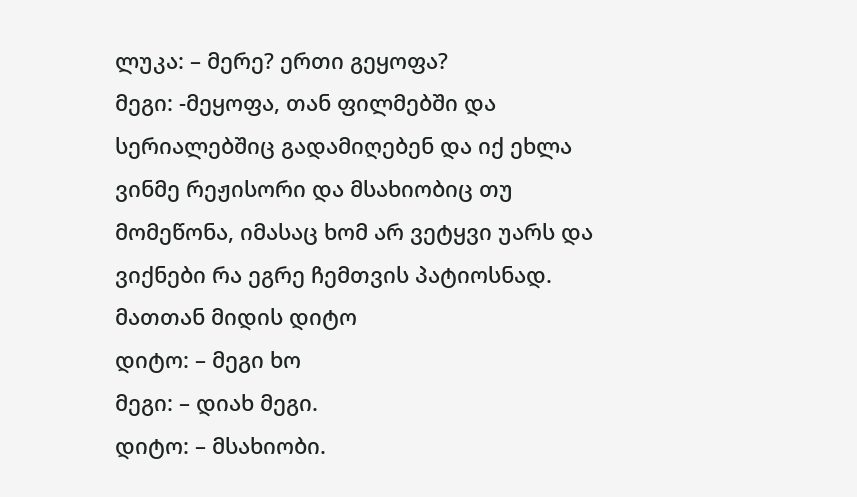ლუკა: – მერე? ერთი გეყოფა?
მეგი: -მეყოფა, თან ფილმებში და სერიალებშიც გადამიღებენ და იქ ეხლა ვინმე რეჟისორი და მსახიობიც თუ მომეწონა, იმასაც ხომ არ ვეტყვი უარს და ვიქნები რა ეგრე ჩემთვის პატიოსნად.
მათთან მიდის დიტო
დიტო: – მეგი ხო
მეგი: – დიახ მეგი.
დიტო: – მსახიობი.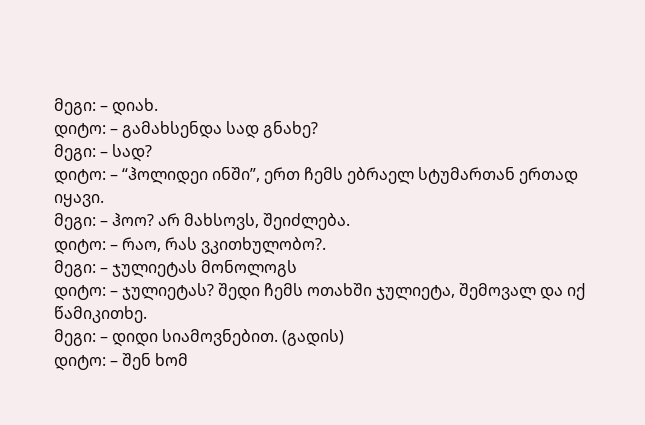მეგი: – დიახ.
დიტო: – გამახსენდა სად გნახე?
მეგი: – სად?
დიტო: – “ჰოლიდეი ინში”, ერთ ჩემს ებრაელ სტუმართან ერთად იყავი.
მეგი: – ჰოო? არ მახსოვს, შეიძლება.
დიტო: – რაო, რას ვკითხულობო?.
მეგი: – ჯულიეტას მონოლოგს
დიტო: – ჯულიეტას? შედი ჩემს ოთახში ჯულიეტა, შემოვალ და იქ წამიკითხე.
მეგი: – დიდი სიამოვნებით. (გადის)
დიტო: – შენ ხომ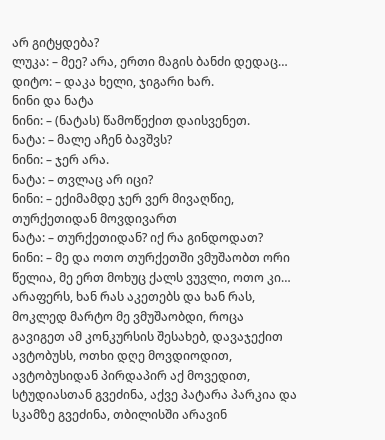არ გიტყდება?
ლუკა: – მეე? არა, ერთი მაგის ბანძი დედაც…
დიტო: – დაკა ხელი, ჯიგარი ხარ.
ნინი და ნატა
ნინი: – (ნატას) წამოწექით დაისვენეთ.
ნატა: – მალე აჩენ ბავშვს?
ნინი: – ჯერ არა.
ნატა: – თვლაც არ იცი?
ნინი: – ექიმამდე ჯერ ვერ მივაღწიე, თურქეთიდან მოვდივართ
ნატა: – თურქეთიდან? იქ რა გინდოდათ?
ნინი: – მე და ოთო თურქეთში ვმუშაობთ ორი წელია, მე ერთ მოხუც ქალს ვუვლი, ოთო კი… არაფერს, ხან რას აკეთებს და ხან რას, მოკლედ მარტო მე ვმუშაობდი, როცა გავიგეთ ამ კონკურსის შესახებ, დავაჯექით ავტობუსს, ოთხი დღე მოვდიოდით, ავტობუსიდან პირდაპირ აქ მოვედით, სტუდიასთან გვეძინა, აქვე პატარა პარკია და სკამზე გვეძინა, თბილისში არავინ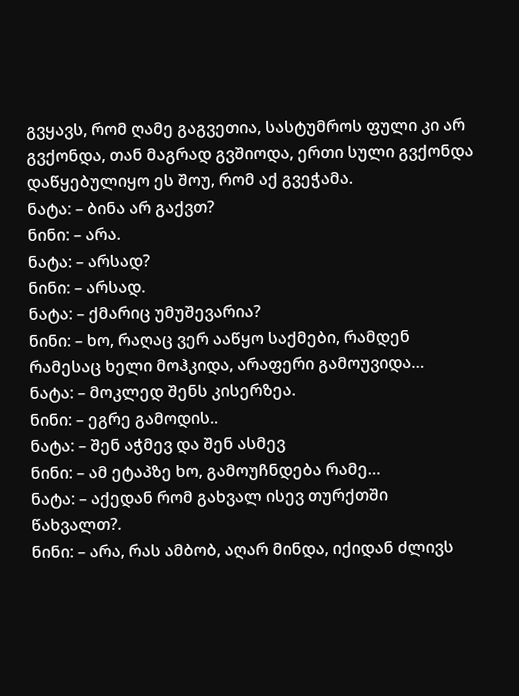გვყავს, რომ ღამე გაგვეთია, სასტუმროს ფული კი არ გვქონდა, თან მაგრად გვშიოდა, ერთი სული გვქონდა დაწყებულიყო ეს შოუ, რომ აქ გვეჭამა.
ნატა: – ბინა არ გაქვთ?
ნინი: – არა.
ნატა: – არსად?
ნინი: – არსად.
ნატა: – ქმარიც უმუშევარია?
ნინი: – ხო, რაღაც ვერ ააწყო საქმები, რამდენ რამესაც ხელი მოჰკიდა, არაფერი გამოუვიდა…
ნატა: – მოკლედ შენს კისერზეა.
ნინი: – ეგრე გამოდის..
ნატა: – შენ აჭმევ და შენ ასმევ
ნინი: – ამ ეტაპზე ხო, გამოუჩნდება რამე…
ნატა: – აქედან რომ გახვალ ისევ თურქთში წახვალთ?.
ნინი: – არა, რას ამბობ, აღარ მინდა, იქიდან ძლივს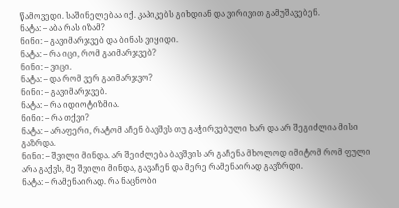წამოვედი. საშინელებაა იქ. კაპიკებს გიხდიან და ვირივით გამუშავებენ.
ნატა: – აბა რას იზამ?
ნინი: – გავიმარჯვებ და ბინას ვიყიდი.
ნატა: – რა იცი, რომ გაიმარჯვებ?
ნინი: – ვიცი.
ნატა: – და რომ ვერ გაიმარჯვო?
ნინი: – გავიმარჯვებ.
ნატა: – რა იდიოტიზმია.
ნინი: – რა თქვი?
ნატა: – არაფერი, რატომ აჩენ ბავშვს თუ გაჭირვებული ხარ და არ შეგიძლია მისი გაზრდა.
ნინი: – შვილი მინდა. არ შეიძლება ბავშვის არ გაჩენა მხოლოდ იმიტომ რომ ფული არა გაქვს, მე შვილი მინდა, გავაჩენ და მერე რამენაირად გავზრდი.
ნატა: – რამენაირად. რა ნაცნობი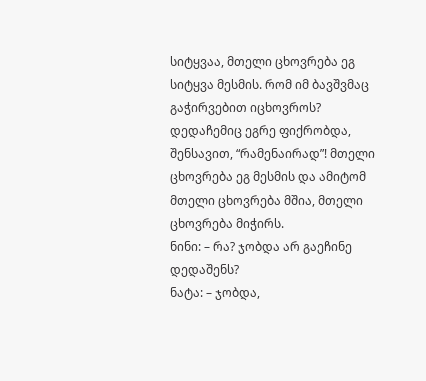სიტყვაა, მთელი ცხოვრება ეგ სიტყვა მესმის. რომ იმ ბავშვმაც გაჭირვებით იცხოვროს? დედაჩემიც ეგრე ფიქრობდა, შენსავით, “რამენაირად”! მთელი ცხოვრება ეგ მესმის და ამიტომ მთელი ცხოვრება მშია, მთელი ცხოვრება მიჭირს.
ნინი: – რა? ჯობდა არ გაეჩინე დედაშენს?
ნატა: – ჯობდა,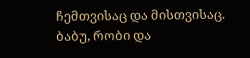ჩემთვისაც და მისთვისაც.
ბაბუ, რობი და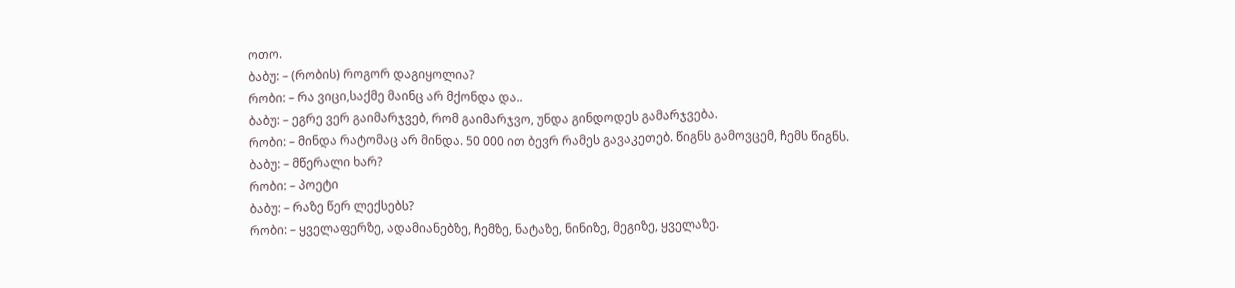ოთო.
ბაბუ: – (რობის) როგორ დაგიყოლია?
რობი: – რა ვიცი,საქმე მაინც არ მქონდა და..
ბაბუ: – ეგრე ვერ გაიმარჯვებ, რომ გაიმარჯვო, უნდა გინდოდეს გამარჯვება.
რობი: – მინდა რატომაც არ მინდა. 50 000 ით ბევრ რამეს გავაკეთებ. წიგნს გამოვცემ, ჩემს წიგნს.
ბაბუ: – მწერალი ხარ?
რობი: – პოეტი
ბაბუ: – რაზე წერ ლექსებს?
რობი: – ყველაფერზე, ადამიანებზე, ჩემზე, ნატაზე, ნინიზე, მეგიზე, ყველაზე.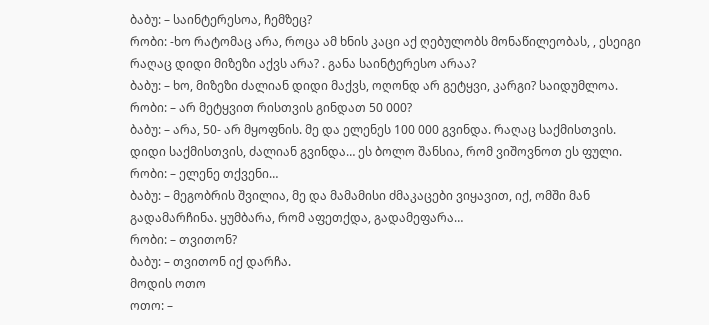ბაბუ: – საინტერესოა, ჩემზეც?
რობი: -ხო რატომაც არა, როცა ამ ხნის კაცი აქ ღებულობს მონაწილეობას, , ესეიგი რაღაც დიდი მიზეზი აქვს არა? . განა საინტერესო არაა?
ბაბუ: – ხო, მიზეზი ძალიან დიდი მაქვს, ოღონდ არ გეტყვი, კარგი? საიდუმლოა.
რობი: – არ მეტყვით რისთვის გინდათ 50 000?
ბაბუ: – არა, 50- არ მყოფნის. მე და ელენეს 100 000 გვინდა. რაღაც საქმისთვის. დიდი საქმისთვის, ძალიან გვინდა… ეს ბოლო შანსია, რომ ვიშოვნოთ ეს ფული.
რობი: – ელენე თქვენი…
ბაბუ: – მეგობრის შვილია, მე და მამამისი ძმაკაცები ვიყავით, იქ, ომში მან გადამარჩინა. ყუმბარა, რომ აფეთქდა, გადამეფარა…
რობი: – თვითონ?
ბაბუ: – თვითონ იქ დარჩა.
მოდის ოთო
ოთო: –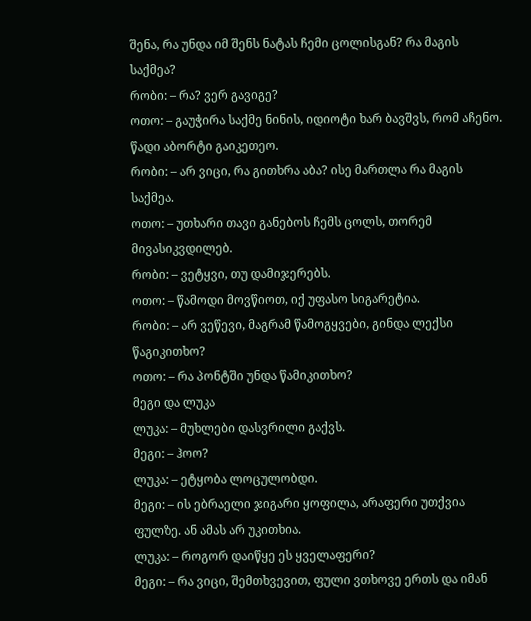შენა, რა უნდა იმ შენს ნატას ჩემი ცოლისგან? რა მაგის საქმეა?
რობი: – რა? ვერ გავიგე?
ოთო: – გაუჭირა საქმე ნინის, იდიოტი ხარ ბავშვს, რომ აჩენო. წადი აბორტი გაიკეთეო.
რობი: – არ ვიცი, რა გითხრა აბა? ისე მართლა რა მაგის საქმეა.
ოთო: – უთხარი თავი განებოს ჩემს ცოლს, თორემ მივასიკვდილებ.
რობი: – ვეტყვი, თუ დამიჯერებს.
ოთო: – წამოდი მოვწიოთ, იქ უფასო სიგარეტია.
რობი: – არ ვეწევი, მაგრამ წამოგყვები, გინდა ლექსი წაგიკითხო?
ოთო: – რა პონტში უნდა წამიკითხო?
მეგი და ლუკა
ლუკა: – მუხლები დასვრილი გაქვს.
მეგი: – ჰოო?
ლუკა: – ეტყობა ლოცულობდი.
მეგი: – ის ებრაელი ჯიგარი ყოფილა, არაფერი უთქვია ფულზე. ან ამას არ უკითხია.
ლუკა: – როგორ დაიწყე ეს ყველაფერი?
მეგი: – რა ვიცი, შემთხვევით, ფული ვთხოვე ერთს და იმან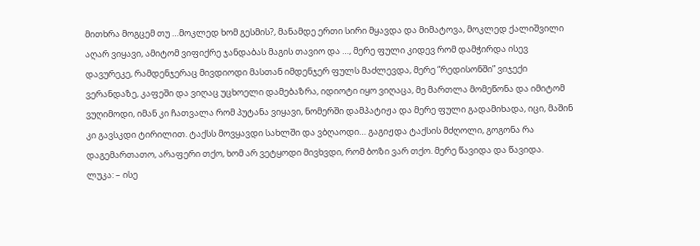მითხრა მოგცემ თუ …მოკლედ ხომ გესმის?, მანამდე ერთი სირი მყავდა და მიმატოვა, მოკლედ ქალიშვილი აღარ ვიყავი, ამიტომ ვიფიქრე ჯანდაბას მაგის თავიო და …, მერე ფული კიდევ რომ დამჭირდა ისევ დავურეკე, რამდენჯერაც მივდიოდი მასთან იმდენჯერ ფულს მაძლევდა, მერე “რედისონში” ვიჯექი ვერანდაზე, კაფეში და ვიღაც უცხოელი დამებაზრა, იდიოტი იყო ვიღაცა, მე მართლა მომეწონა და იმიტომ ვუღიმოდი, იმან კი ჩათვალა რომ პუტანა ვიყავი, ნომერში დამპატიჟა და მერე ფული გადამიხადა, იცი, მაშინ კი გავსკდი ტირილით. ტაქსს მოვყავდი სახლში და ვბღაოდი… გაგიჟდა ტაქსის მძღოლი, გოგონა რა დაგემართათო, არაფერი თქო, ხომ არ ვეტყოდი მივხვდი, რომ ბოზი ვარ თქო. მერე წავიდა და წავიდა.
ლუკა: – ისე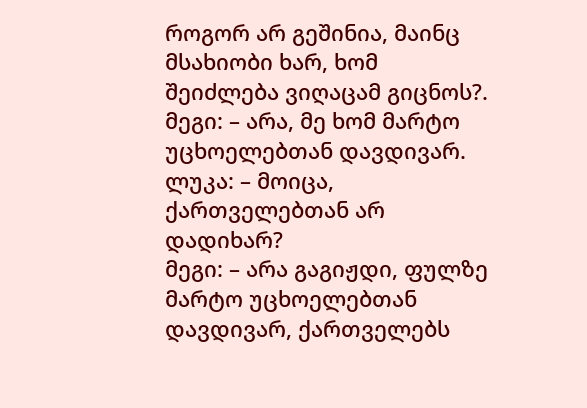როგორ არ გეშინია, მაინც მსახიობი ხარ, ხომ შეიძლება ვიღაცამ გიცნოს?.
მეგი: – არა, მე ხომ მარტო უცხოელებთან დავდივარ.
ლუკა: – მოიცა, ქართველებთან არ დადიხარ?
მეგი: – არა გაგიჟდი, ფულზე მარტო უცხოელებთან დავდივარ, ქართველებს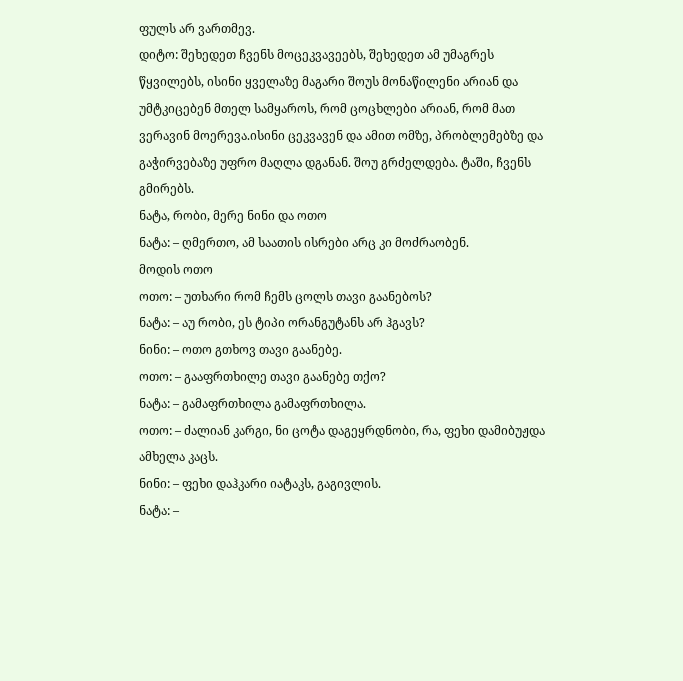ფულს არ ვართმევ.
დიტო: შეხედეთ ჩვენს მოცეკვავეებს, შეხედეთ ამ უმაგრეს წყვილებს, ისინი ყველაზე მაგარი შოუს მონაწილენი არიან და უმტკიცებენ მთელ სამყაროს, რომ ცოცხლები არიან, რომ მათ ვერავინ მოერევა.ისინი ცეკვავენ და ამით ომზე, პრობლემებზე და გაჭირვებაზე უფრო მაღლა დგანან. შოუ გრძელდება. ტაში, ჩვენს გმირებს.
ნატა, რობი, მერე ნინი და ოთო
ნატა: – ღმერთო, ამ საათის ისრები არც კი მოძრაობენ.
მოდის ოთო
ოთო: – უთხარი რომ ჩემს ცოლს თავი გაანებოს?
ნატა: – აუ რობი, ეს ტიპი ორანგუტანს არ ჰგავს?
ნინი: – ოთო გთხოვ თავი გაანებე.
ოთო: – გააფრთხილე თავი გაანებე თქო?
ნატა: – გამაფრთხილა გამაფრთხილა.
ოთო: – ძალიან კარგი, ნი ცოტა დაგეყრდნობი, რა, ფეხი დამიბუჟდა ამხელა კაცს.
ნინი: – ფეხი დაჰკარი იატაკს, გაგივლის.
ნატა: –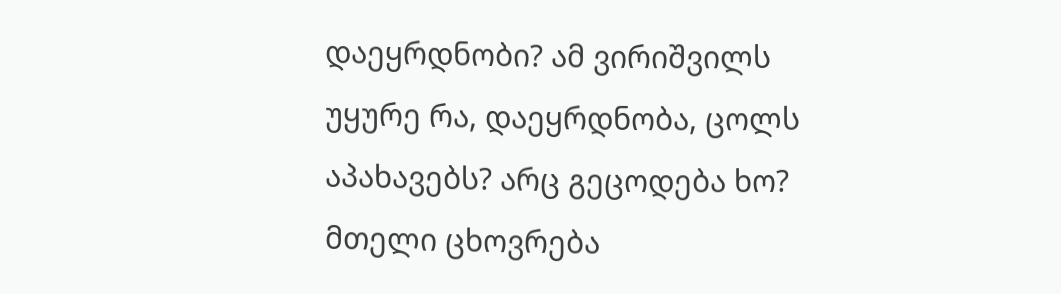დაეყრდნობი? ამ ვირიშვილს უყურე რა, დაეყრდნობა, ცოლს აპახავებს? არც გეცოდება ხო? მთელი ცხოვრება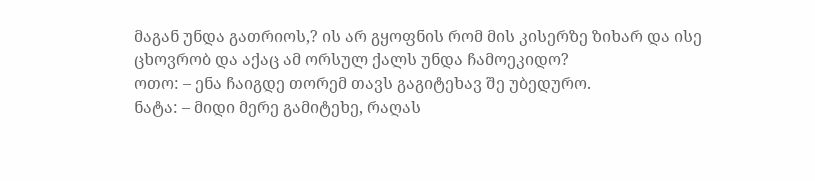მაგან უნდა გათრიოს,? ის არ გყოფნის რომ მის კისერზე ზიხარ და ისე ცხოვრობ და აქაც ამ ორსულ ქალს უნდა ჩამოეკიდო?
ოთო: – ენა ჩაიგდე თორემ თავს გაგიტეხავ შე უბედურო.
ნატა: – მიდი მერე გამიტეხე, რაღას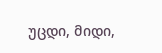უცდი, მიდი,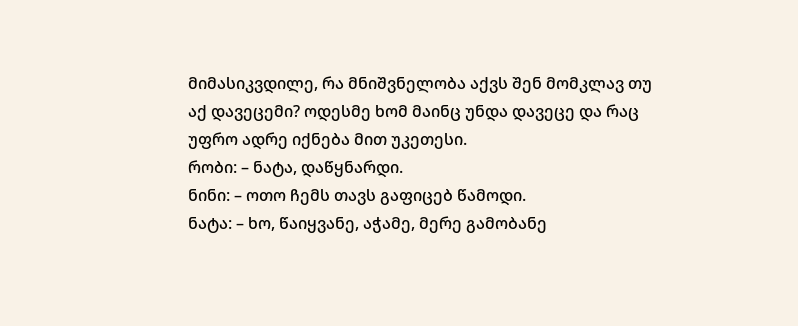მიმასიკვდილე, რა მნიშვნელობა აქვს შენ მომკლავ თუ აქ დავეცემი? ოდესმე ხომ მაინც უნდა დავეცე და რაც უფრო ადრე იქნება მით უკეთესი.
რობი: – ნატა, დაწყნარდი.
ნინი: – ოთო ჩემს თავს გაფიცებ წამოდი.
ნატა: – ხო, წაიყვანე, აჭამე, მერე გამობანე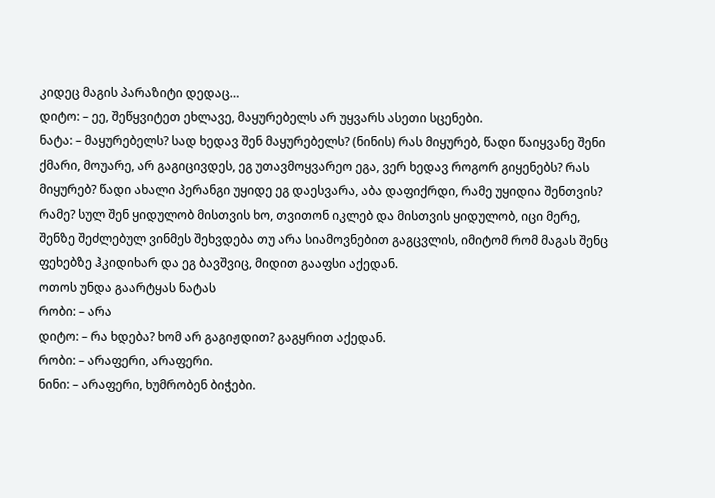კიდეც მაგის პარაზიტი დედაც…
დიტო: – ეე, შეწყვიტეთ ეხლავე, მაყურებელს არ უყვარს ასეთი სცენები.
ნატა: – მაყურებელს? სად ხედავ შენ მაყურებელს? (ნინის) რას მიყურებ, წადი წაიყვანე შენი ქმარი, მოუარე, არ გაგიცივდეს, ეგ უთავმოყვარეო ეგა, ვერ ხედავ როგორ გიყენებს? რას მიყურებ? წადი ახალი პერანგი უყიდე ეგ დაესვარა, აბა დაფიქრდი, რამე უყიდია შენთვის? რამე? სულ შენ ყიდულობ მისთვის ხო, თვითონ იკლებ და მისთვის ყიდულობ, იცი მერე, შენზე შეძლებულ ვინმეს შეხვდება თუ არა სიამოვნებით გაგცვლის, იმიტომ რომ მაგას შენც ფეხებზე ჰკიდიხარ და ეგ ბავშვიც, მიდით გააფსი აქედან.
ოთოს უნდა გაარტყას ნატას
რობი: – არა
დიტო: – რა ხდება? ხომ არ გაგიჟდით? გაგყრით აქედან.
რობი: – არაფერი, არაფერი.
ნინი: – არაფერი, ხუმრობენ ბიჭები.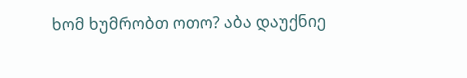ხომ ხუმრობთ ოთო? აბა დაუქნიე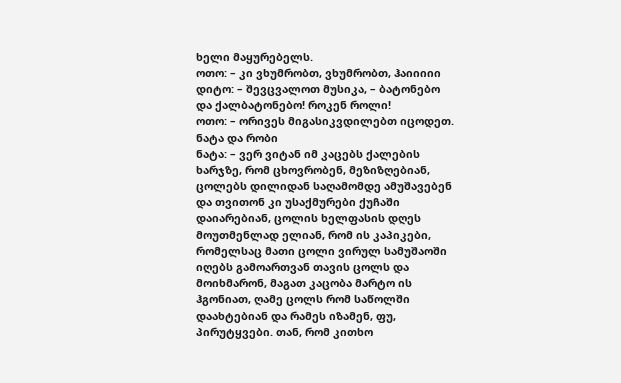ხელი მაყურებელს.
ოთო: – კი ვხუმრობთ, ვხუმრობთ, ჰაიიიიი
დიტო: – შევცვალოთ მუსიკა, – ბატონებო და ქალბატონებო! როკენ როლი!
ოთო: – ორივეს მიგასიკვდილებთ იცოდეთ.
ნატა და რობი
ნატა: – ვერ ვიტან იმ კაცებს ქალების ხარჯზე, რომ ცხოვრობენ, მეზიზღებიან, ცოლებს დილიდან საღამომდე ამუშავებენ და თვითონ კი უსაქმურები ქუჩაში დაიარებიან, ცოლის ხელფასის დღეს მოუთმენლად ელიან, რომ ის კაპიკები, რომელსაც მათი ცოლი ვირულ სამუშაოში იღებს გამოართვან თავის ცოლს და მოიხმარონ, მაგათ კაცობა მარტო ის ჰგონიათ, ღამე ცოლს რომ საწოლში დაახტებიან და რამეს იზამენ, ფუ, პირუტყვები. თან, რომ კითხო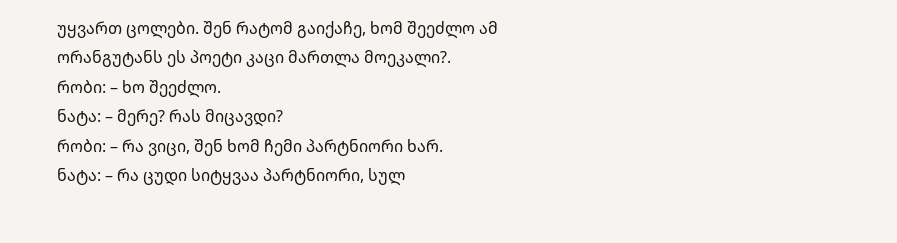უყვართ ცოლები. შენ რატომ გაიქაჩე, ხომ შეეძლო ამ ორანგუტანს ეს პოეტი კაცი მართლა მოეკალი?.
რობი: – ხო შეეძლო.
ნატა: – მერე? რას მიცავდი?
რობი: – რა ვიცი, შენ ხომ ჩემი პარტნიორი ხარ.
ნატა: – რა ცუდი სიტყვაა პარტნიორი, სულ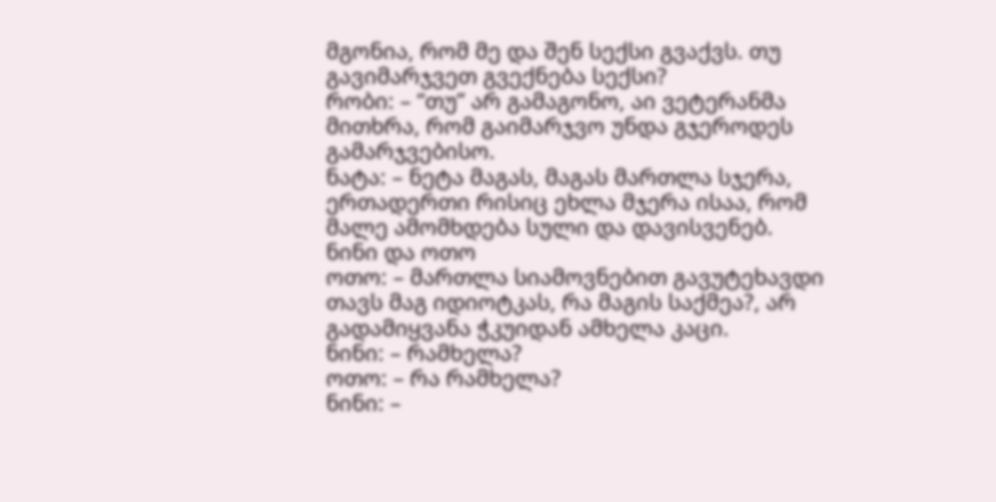მგონია, რომ მე და შენ სექსი გვაქვს. თუ გავიმარჯვეთ გვექნება სექსი?
რობი: – “თუ” არ გამაგონო, აი ვეტერანმა მითხრა, რომ გაიმარჯვო უნდა გჯეროდეს გამარჯვებისო.
ნატა: – ნეტა მაგას, მაგას მართლა სჯერა, ერთადერთი რისიც ეხლა მჯერა ისაა, რომ მალე ამომხდება სული და დავისვენებ.
ნინი და ოთო
ოთო: – მართლა სიამოვნებით გავუტეხავდი თავს მაგ იდიოტკას, რა მაგის საქმეა?, არ გადამიყვანა ჭკუიდან ამხელა კაცი.
ნინი: – რამხელა?
ოთო: – რა რამხელა?
ნინი: –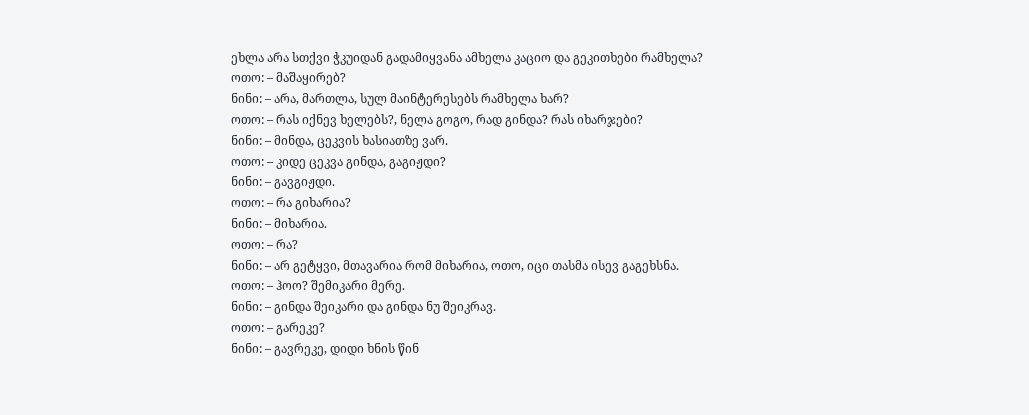ეხლა არა სთქვი ჭკუიდან გადამიყვანა ამხელა კაციო და გეკითხები რამხელა?
ოთო: – მაშაყირებ?
ნინი: – არა, მართლა, სულ მაინტერესებს რამხელა ხარ?
ოთო: – რას იქნევ ხელებს?, ნელა გოგო, რად გინდა? რას იხარჯები?
ნინი: – მინდა, ცეკვის ხასიათზე ვარ.
ოთო: – კიდე ცეკვა გინდა, გაგიჟდი?
ნინი: – გავგიჟდი.
ოთო: – რა გიხარია?
ნინი: – მიხარია.
ოთო: – რა?
ნინი: – არ გეტყვი, მთავარია რომ მიხარია, ოთო, იცი თასმა ისევ გაგეხსნა.
ოთო: – ჰოო? შემიკარი მერე.
ნინი: – გინდა შეიკარი და გინდა ნუ შეიკრავ.
ოთო: – გარეკე?
ნინი: – გავრეკე, დიდი ხნის წინ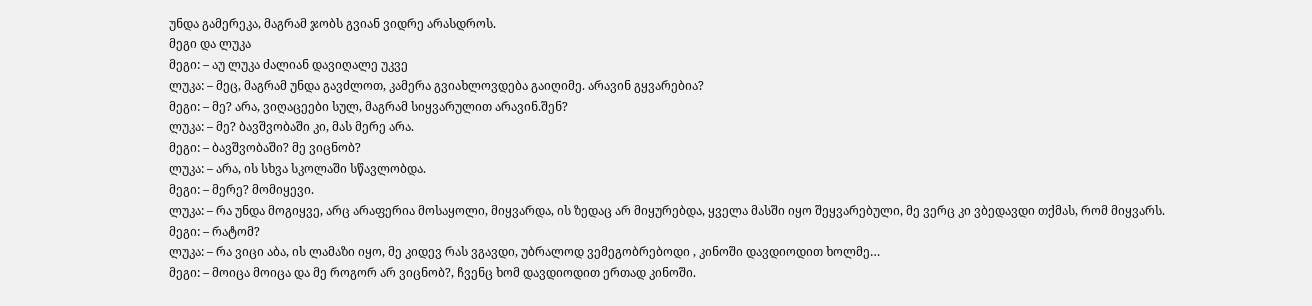უნდა გამერეკა, მაგრამ ჯობს გვიან ვიდრე არასდროს.
მეგი და ლუკა
მეგი: – აუ ლუკა ძალიან დავიღალე უკვე
ლუკა: – მეც, მაგრამ უნდა გავძლოთ, კამერა გვიახლოვდება გაიღიმე. არავინ გყვარებია?
მეგი: – მე? არა, ვიღაცეები სულ, მაგრამ სიყვარულით არავინ.შენ?
ლუკა: – მე? ბავშვობაში კი, მას მერე არა.
მეგი: – ბავშვობაში? მე ვიცნობ?
ლუკა: – არა, ის სხვა სკოლაში სწავლობდა.
მეგი: – მერე? მომიყევი.
ლუკა: – რა უნდა მოგიყვე, არც არაფერია მოსაყოლი, მიყვარდა, ის ზედაც არ მიყურებდა, ყველა მასში იყო შეყვარებული, მე ვერც კი ვბედავდი თქმას, რომ მიყვარს.
მეგი: – რატომ?
ლუკა: – რა ვიცი აბა, ის ლამაზი იყო, მე კიდევ რას ვგავდი, უბრალოდ ვემეგობრებოდი , კინოში დავდიოდით ხოლმე…
მეგი: – მოიცა მოიცა და მე როგორ არ ვიცნობ?, ჩვენც ხომ დავდიოდით ერთად კინოში.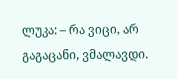ლუკა: – რა ვიცი, არ გაგაცანი, ვმალავდი.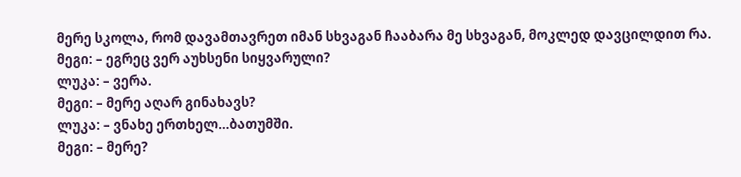მერე სკოლა, რომ დავამთავრეთ იმან სხვაგან ჩააბარა მე სხვაგან, მოკლედ დავცილდით რა.
მეგი: – ეგრეც ვერ აუხსენი სიყვარული?
ლუკა: – ვერა.
მეგი: – მერე აღარ გინახავს?
ლუკა: – ვნახე ერთხელ…ბათუმში.
მეგი: – მერე?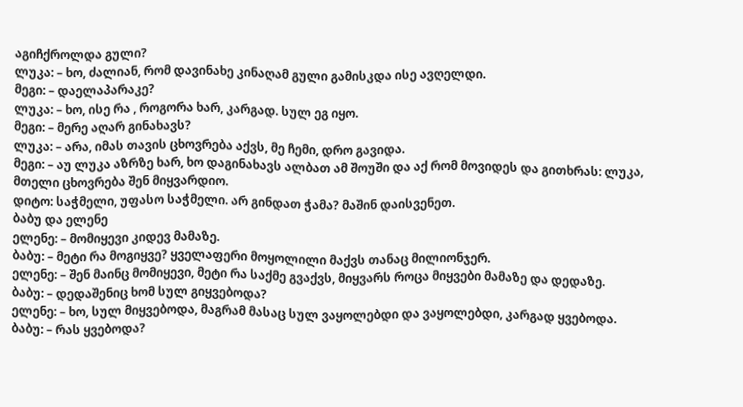აგიჩქროლდა გული?
ლუკა: – ხო, ძალიან, რომ დავინახე კინაღამ გული გამისკდა ისე ავღელდი.
მეგი: – დაელაპარაკე?
ლუკა: – ხო, ისე რა , როგორა ხარ, კარგად. სულ ეგ იყო.
მეგი: – მერე აღარ გინახავს?
ლუკა: – არა, იმას თავის ცხოვრება აქვს, მე ჩემი, დრო გავიდა.
მეგი: – აუ ლუკა აზრზე ხარ, ხო დაგინახავს ალბათ ამ შოუში და აქ რომ მოვიდეს და გითხრას: ლუკა, მთელი ცხოვრება შენ მიყვარდიო.
დიტო: საჭმელი, უფასო საჭმელი. არ გინდათ ჭამა? მაშინ დაისვენეთ.
ბაბუ და ელენე
ელენე: – მომიყევი კიდევ მამაზე.
ბაბუ: – მეტი რა მოგიყვე? ყველაფერი მოყოლილი მაქვს თანაც მილიონჯერ.
ელენე: – შენ მაინც მომიყევი, მეტი რა საქმე გვაქვს, მიყვარს როცა მიყვები მამაზე და დედაზე.
ბაბუ: – დედაშენიც ხომ სულ გიყვებოდა?
ელენე: – ხო, სულ მიყვებოდა, მაგრამ მასაც სულ ვაყოლებდი და ვაყოლებდი, კარგად ყვებოდა.
ბაბუ: – რას ყვებოდა?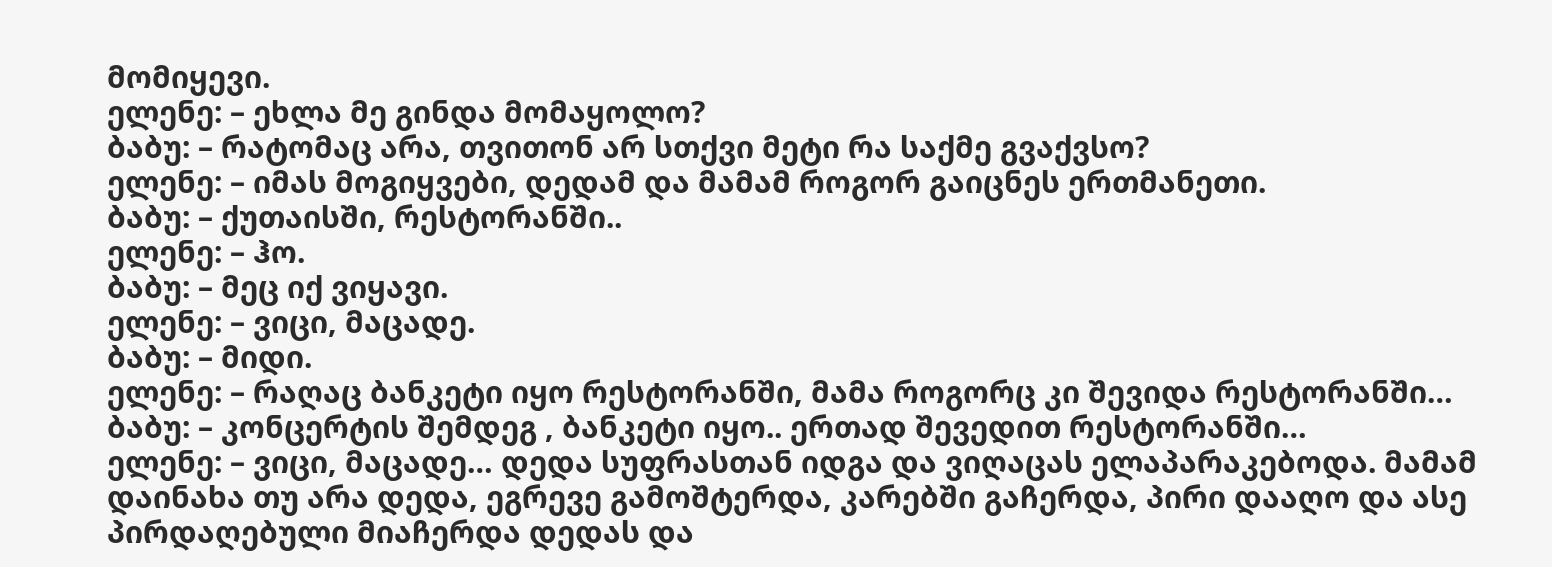მომიყევი.
ელენე: – ეხლა მე გინდა მომაყოლო?
ბაბუ: – რატომაც არა, თვითონ არ სთქვი მეტი რა საქმე გვაქვსო?
ელენე: – იმას მოგიყვები, დედამ და მამამ როგორ გაიცნეს ერთმანეთი.
ბაბუ: – ქუთაისში, რესტორანში..
ელენე: – ჰო.
ბაბუ: – მეც იქ ვიყავი.
ელენე: – ვიცი, მაცადე.
ბაბუ: – მიდი.
ელენე: – რაღაც ბანკეტი იყო რესტორანში, მამა როგორც კი შევიდა რესტორანში…
ბაბუ: – კონცერტის შემდეგ , ბანკეტი იყო.. ერთად შევედით რესტორანში…
ელენე: – ვიცი, მაცადე… დედა სუფრასთან იდგა და ვიღაცას ელაპარაკებოდა. მამამ დაინახა თუ არა დედა, ეგრევე გამოშტერდა, კარებში გაჩერდა, პირი დააღო და ასე პირდაღებული მიაჩერდა დედას და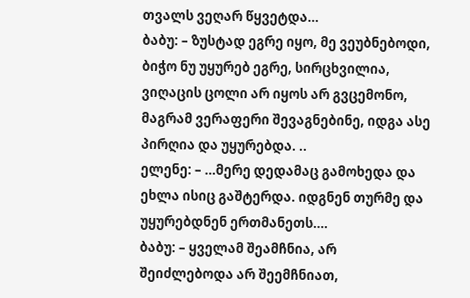თვალს ვეღარ წყვეტდა…
ბაბუ: – ზუსტად ეგრე იყო, მე ვეუბნებოდი, ბიჭო ნუ უყურებ ეგრე, სირცხვილია, ვიღაცის ცოლი არ იყოს არ გვცემონო, მაგრამ ვერაფერი შევაგნებინე, იდგა ასე პირღია და უყურებდა. ..
ელენე: – …მერე დედამაც გამოხედა და ეხლა ისიც გაშტერდა. იდგნენ თურმე და უყურებდნენ ერთმანეთს….
ბაბუ: – ყველამ შეამჩნია, არ შეიძლებოდა არ შეემჩნიათ,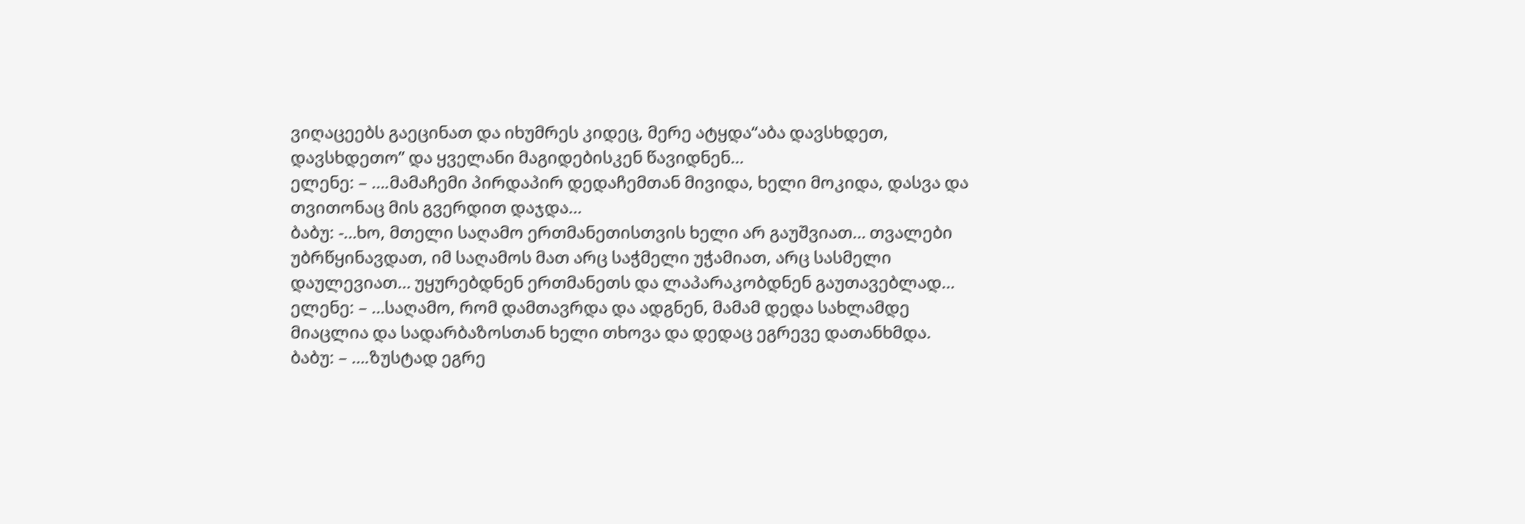ვიღაცეებს გაეცინათ და იხუმრეს კიდეც, მერე ატყდა“აბა დავსხდეთ, დავსხდეთო” და ყველანი მაგიდებისკენ წავიდნენ…
ელენე: – ….მამაჩემი პირდაპირ დედაჩემთან მივიდა, ხელი მოკიდა, დასვა და თვითონაც მის გვერდით დაჯდა…
ბაბუ: -…ხო, მთელი საღამო ერთმანეთისთვის ხელი არ გაუშვიათ… თვალები უბრწყინავდათ, იმ საღამოს მათ არც საჭმელი უჭამიათ, არც სასმელი დაულევიათ… უყურებდნენ ერთმანეთს და ლაპარაკობდნენ გაუთავებლად…
ელენე: – …საღამო, რომ დამთავრდა და ადგნენ, მამამ დედა სახლამდე მიაცლია და სადარბაზოსთან ხელი თხოვა და დედაც ეგრევე დათანხმდა.
ბაბუ: – ….ზუსტად ეგრე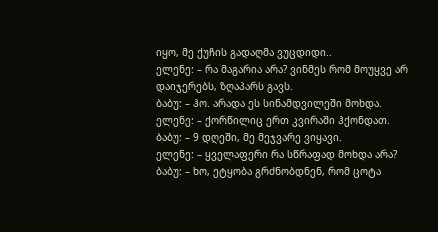იყო, მე ქუჩის გადაღმა ვუცდიდი..
ელენე: – რა მაგარია არა? ვინმეს რომ მოუყვე არ დაიჯერებს, ზღაპარს გავს.
ბაბუ: – ჰო. არადა ეს სინამდვილეში მოხდა.
ელენე: – ქორწილიც ერთ კვირაში ჰქონდათ.
ბაბუ: – 9 დღეში, მე მეჯვარე ვიყავი.
ელენე: – ყველაფერი რა სწრაფად მოხდა არა?
ბაბუ: – ხო, ეტყობა გრძნობდნენ, რომ ცოტა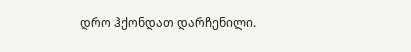დრო ჰქონდათ დარჩენილი.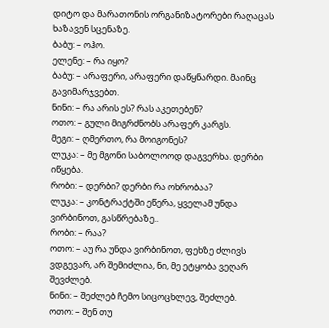დიტო და მარათონის ორგანიზატორები რაღაცას ხაზავენ სცენაზე.
ბაბუ: – ოჰო.
ელენე: – რა იყო?
ბაბუ: – არაფერი, არაფერი დაწყნარდი. მაინც გავიმარჯვებთ.
ნინი: – რა არის ეს? რას აკეთებენ?
ოთო: – გული მიგრძნობს არაფერ კარგს.
მეგი: – ღმერთო, რა მოიგონეს?
ლუკა: – მე მგონი საბოლოოდ დაგვერხა. დერბი იწყება.
რობი: – დერბი? დერბი რა ოხრობაა?
ლუკა: – კონტრაქტში ეწერა, ყველამ უნდა ვირბინოთ, გასწრებაზე..
რობი: – რაა?
ოთო: – აუ რა უნდა ვირბინოთ, ფეხზე ძლივს ვდგევარ, არ შემიძლია, ნი, მე ეტყობა ვეღარ შევძლებ.
ნინი: – შეძლებ ჩემო სიცოცხლევ, შეძლებ.
ოთო: – შენ თუ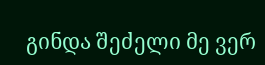გინდა შეძელი მე ვერ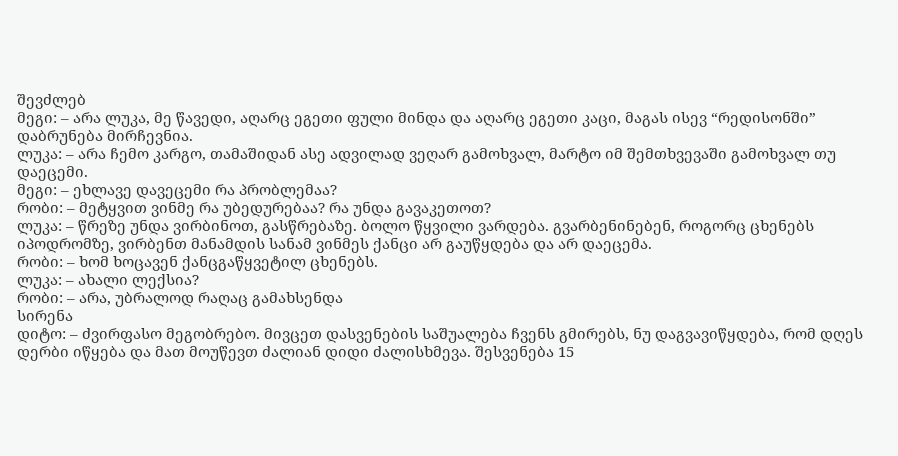შევძლებ
მეგი: – არა ლუკა, მე წავედი, აღარც ეგეთი ფული მინდა და აღარც ეგეთი კაცი, მაგას ისევ “რედისონში” დაბრუნება მირჩევნია.
ლუკა: – არა ჩემო კარგო, თამაშიდან ასე ადვილად ვეღარ გამოხვალ, მარტო იმ შემთხვევაში გამოხვალ თუ დაეცემი.
მეგი: – ეხლავე დავეცემი რა პრობლემაა?
რობი: – მეტყვით ვინმე რა უბედურებაა? რა უნდა გავაკეთოთ?
ლუკა: – წრეზე უნდა ვირბინოთ, გასწრებაზე. ბოლო წყვილი ვარდება. გვარბენინებენ, როგორც ცხენებს იპოდრომზე, ვირბენთ მანამდის სანამ ვინმეს ქანცი არ გაუწყდება და არ დაეცემა.
რობი: – ხომ ხოცავენ ქანცგაწყვეტილ ცხენებს.
ლუკა: – ახალი ლექსია?
რობი: – არა, უბრალოდ რაღაც გამახსენდა
სირენა
დიტო: – ძვირფასო მეგობრებო. მივცეთ დასვენების საშუალება ჩვენს გმირებს, ნუ დაგვავიწყდება, რომ დღეს დერბი იწყება და მათ მოუწევთ ძალიან დიდი ძალისხმევა. შესვენება 15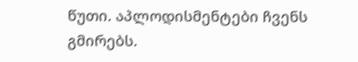წუთი. აპლოდისმენტები ჩვენს გმირებს.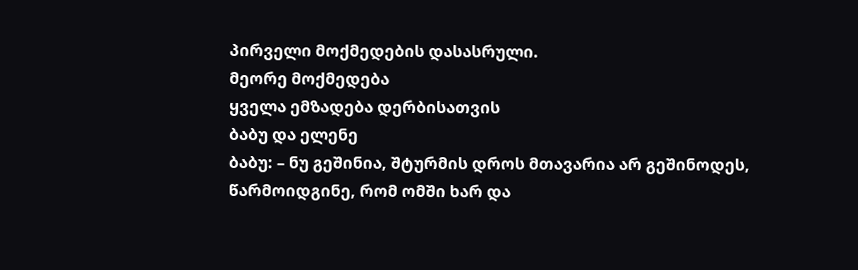პირველი მოქმედების დასასრული.
მეორე მოქმედება
ყველა ემზადება დერბისათვის
ბაბუ და ელენე
ბაბუ: – ნუ გეშინია, შტურმის დროს მთავარია არ გეშინოდეს, წარმოიდგინე, რომ ომში ხარ და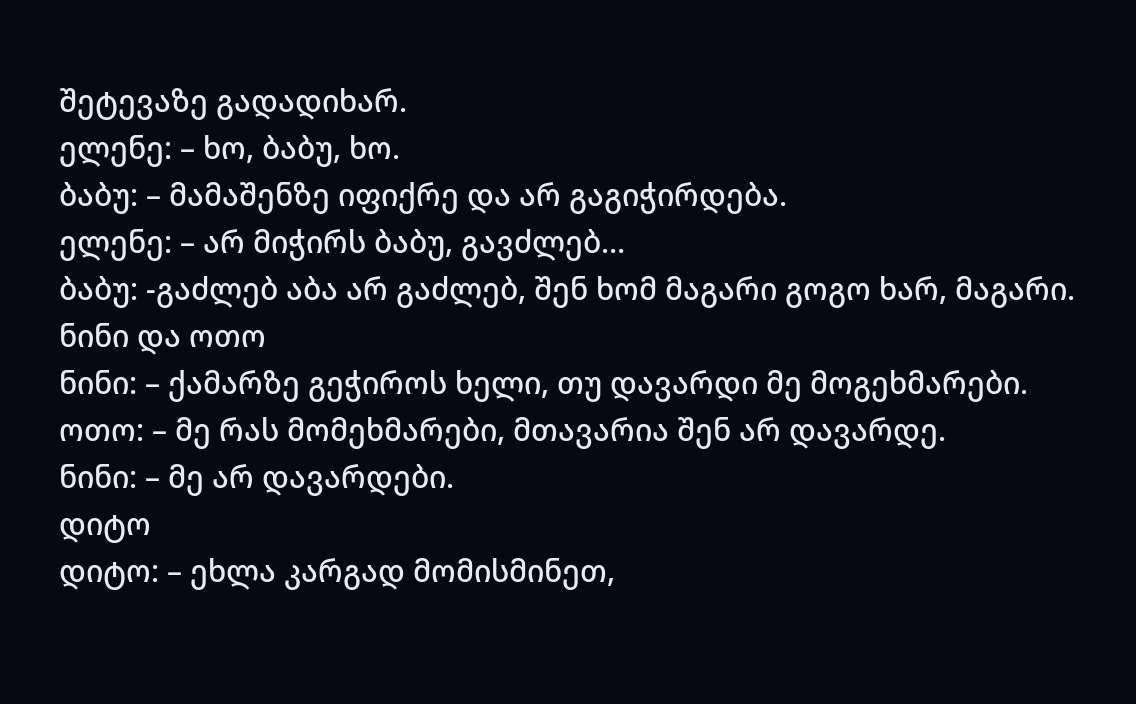შეტევაზე გადადიხარ.
ელენე: – ხო, ბაბუ, ხო.
ბაბუ: – მამაშენზე იფიქრე და არ გაგიჭირდება.
ელენე: – არ მიჭირს ბაბუ, გავძლებ…
ბაბუ: -გაძლებ აბა არ გაძლებ, შენ ხომ მაგარი გოგო ხარ, მაგარი.
ნინი და ოთო
ნინი: – ქამარზე გეჭიროს ხელი, თუ დავარდი მე მოგეხმარები.
ოთო: – მე რას მომეხმარები, მთავარია შენ არ დავარდე.
ნინი: – მე არ დავარდები.
დიტო
დიტო: – ეხლა კარგად მომისმინეთ,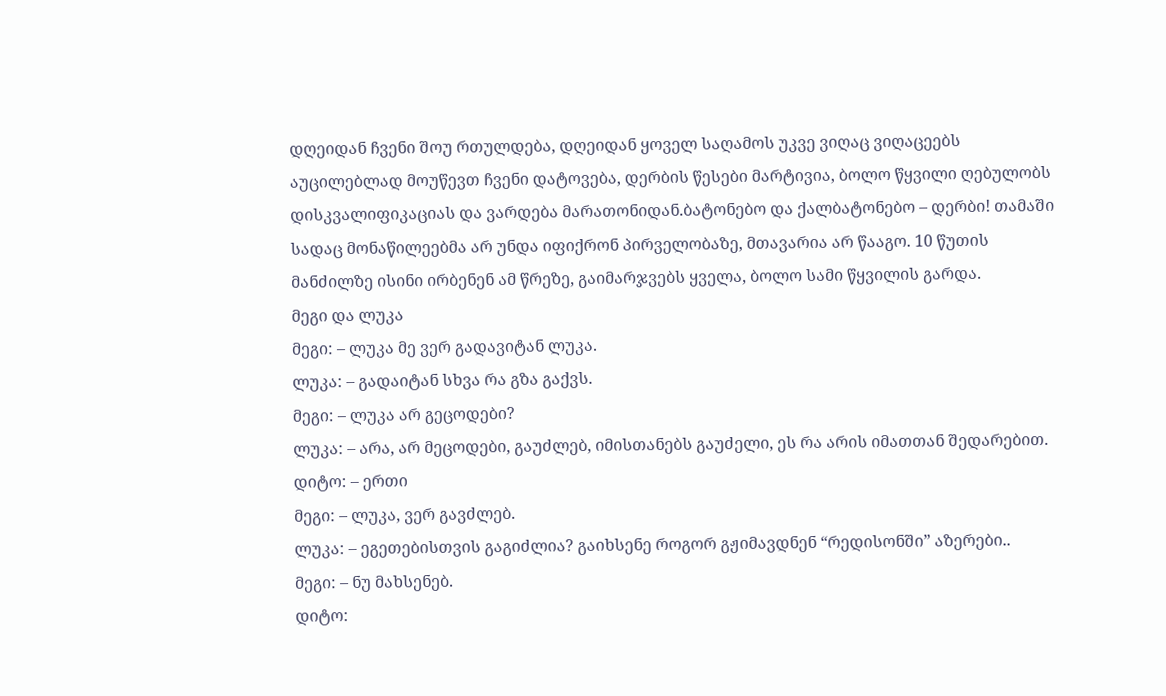დღეიდან ჩვენი შოუ რთულდება, დღეიდან ყოველ საღამოს უკვე ვიღაც ვიღაცეებს აუცილებლად მოუწევთ ჩვენი დატოვება, დერბის წესები მარტივია, ბოლო წყვილი ღებულობს დისკვალიფიკაციას და ვარდება მარათონიდან.ბატონებო და ქალბატონებო – დერბი! თამაში სადაც მონაწილეებმა არ უნდა იფიქრონ პირველობაზე, მთავარია არ წააგო. 10 წუთის მანძილზე ისინი ირბენენ ამ წრეზე, გაიმარჯვებს ყველა, ბოლო სამი წყვილის გარდა.
მეგი და ლუკა
მეგი: – ლუკა მე ვერ გადავიტან ლუკა.
ლუკა: – გადაიტან სხვა რა გზა გაქვს.
მეგი: – ლუკა არ გეცოდები?
ლუკა: – არა, არ მეცოდები, გაუძლებ, იმისთანებს გაუძელი, ეს რა არის იმათთან შედარებით.
დიტო: – ერთი
მეგი: – ლუკა, ვერ გავძლებ.
ლუკა: – ეგეთებისთვის გაგიძლია? გაიხსენე როგორ გჟიმავდნენ “რედისონში” აზერები..
მეგი: – ნუ მახსენებ.
დიტო: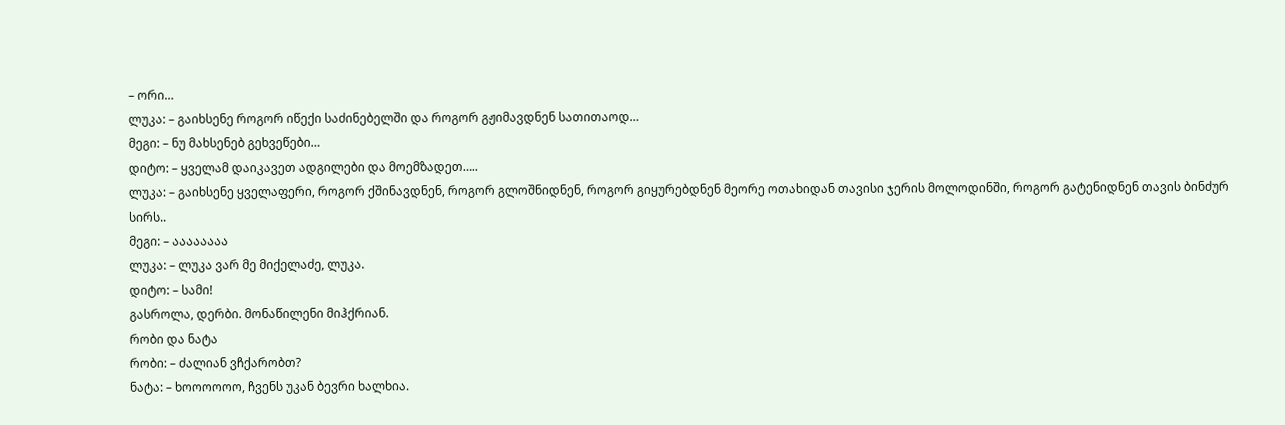– ორი…
ლუკა: – გაიხსენე როგორ იწექი საძინებელში და როგორ გჟიმავდნენ სათითაოდ…
მეგი: – ნუ მახსენებ გეხვეწები…
დიტო: – ყველამ დაიკავეთ ადგილები და მოემზადეთ…..
ლუკა: – გაიხსენე ყველაფერი, როგორ ქშინავდნენ, როგორ გლოშნიდნენ, როგორ გიყურებდნენ მეორე ოთახიდან თავისი ჯერის მოლოდინში, როგორ გატენიდნენ თავის ბინძურ სირს..
მეგი: – აააააააა
ლუკა: – ლუკა ვარ მე მიქელაძე, ლუკა.
დიტო: – სამი!
გასროლა, დერბი. მონაწილენი მიჰქრიან.
რობი და ნატა
რობი: – ძალიან ვჩქარობთ?
ნატა: – ხოოოოოო, ჩვენს უკან ბევრი ხალხია.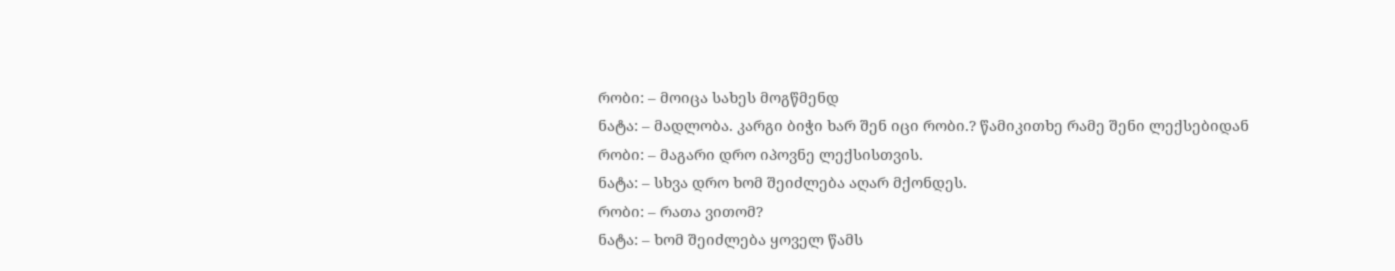რობი: – მოიცა სახეს მოგწმენდ
ნატა: – მადლობა. კარგი ბიჭი ხარ შენ იცი რობი.? წამიკითხე რამე შენი ლექსებიდან
რობი: – მაგარი დრო იპოვნე ლექსისთვის.
ნატა: – სხვა დრო ხომ შეიძლება აღარ მქონდეს.
რობი: – რათა ვითომ?
ნატა: – ხომ შეიძლება ყოველ წამს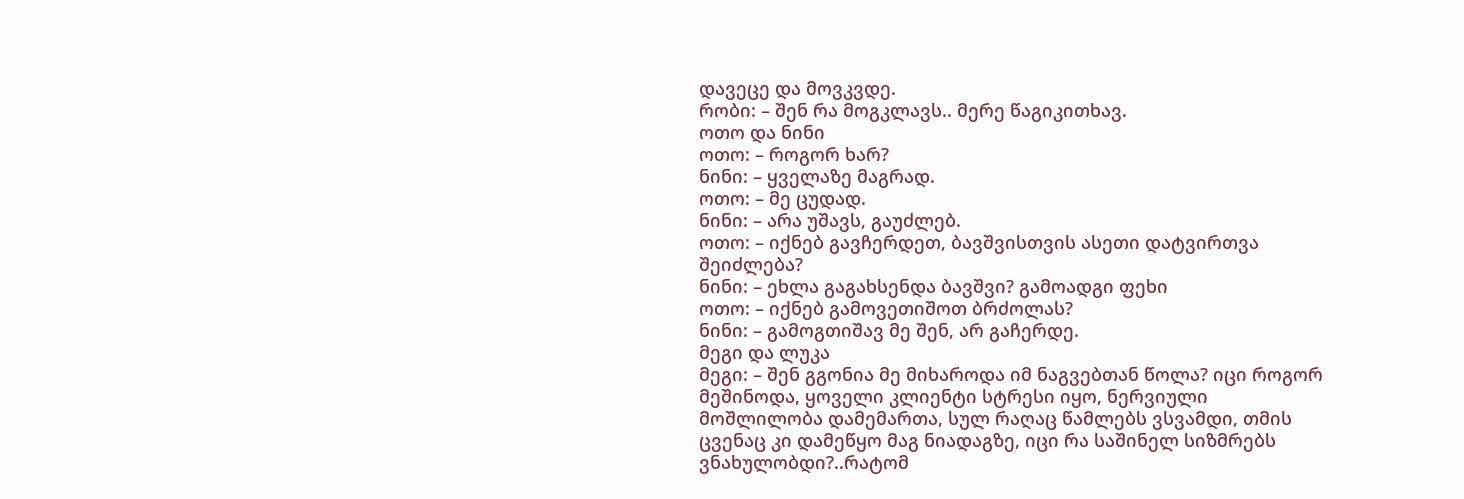დავეცე და მოვკვდე.
რობი: – შენ რა მოგკლავს.. მერე წაგიკითხავ.
ოთო და ნინი
ოთო: – როგორ ხარ?
ნინი: – ყველაზე მაგრად.
ოთო: – მე ცუდად.
ნინი: – არა უშავს, გაუძლებ.
ოთო: – იქნებ გავჩერდეთ, ბავშვისთვის ასეთი დატვირთვა შეიძლება?
ნინი: – ეხლა გაგახსენდა ბავშვი? გამოადგი ფეხი
ოთო: – იქნებ გამოვეთიშოთ ბრძოლას?
ნინი: – გამოგთიშავ მე შენ, არ გაჩერდე.
მეგი და ლუკა
მეგი: – შენ გგონია მე მიხაროდა იმ ნაგვებთან წოლა? იცი როგორ მეშინოდა, ყოველი კლიენტი სტრესი იყო, ნერვიული მოშლილობა დამემართა, სულ რაღაც წამლებს ვსვამდი, თმის ცვენაც კი დამეწყო მაგ ნიადაგზე, იცი რა საშინელ სიზმრებს ვნახულობდი?..რატომ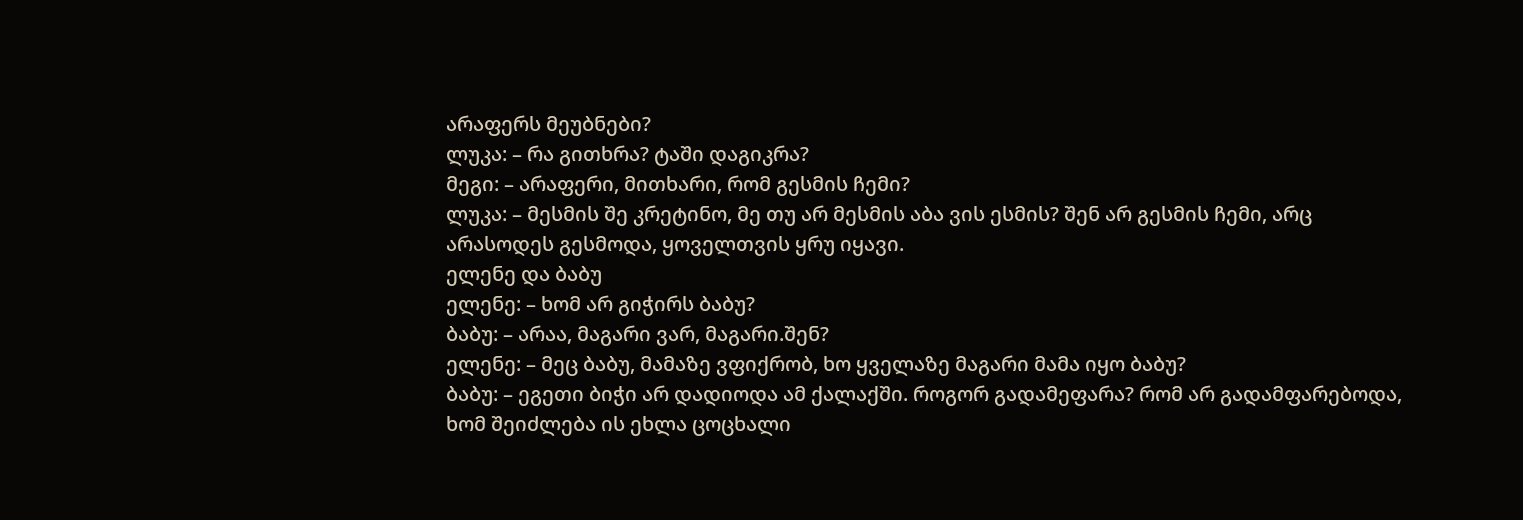არაფერს მეუბნები?
ლუკა: – რა გითხრა? ტაში დაგიკრა?
მეგი: – არაფერი, მითხარი, რომ გესმის ჩემი?
ლუკა: – მესმის შე კრეტინო, მე თუ არ მესმის აბა ვის ესმის? შენ არ გესმის ჩემი, არც არასოდეს გესმოდა, ყოველთვის ყრუ იყავი.
ელენე და ბაბუ
ელენე: – ხომ არ გიჭირს ბაბუ?
ბაბუ: – არაა, მაგარი ვარ, მაგარი.შენ?
ელენე: – მეც ბაბუ, მამაზე ვფიქრობ, ხო ყველაზე მაგარი მამა იყო ბაბუ?
ბაბუ: – ეგეთი ბიჭი არ დადიოდა ამ ქალაქში. როგორ გადამეფარა? რომ არ გადამფარებოდა, ხომ შეიძლება ის ეხლა ცოცხალი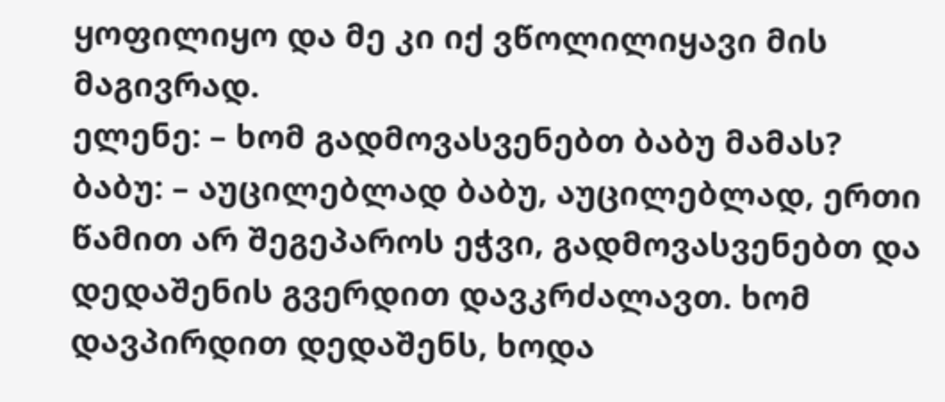ყოფილიყო და მე კი იქ ვწოლილიყავი მის მაგივრად.
ელენე: – ხომ გადმოვასვენებთ ბაბუ მამას?
ბაბუ: – აუცილებლად ბაბუ, აუცილებლად, ერთი წამით არ შეგეპაროს ეჭვი, გადმოვასვენებთ და დედაშენის გვერდით დავკრძალავთ. ხომ დავპირდით დედაშენს, ხოდა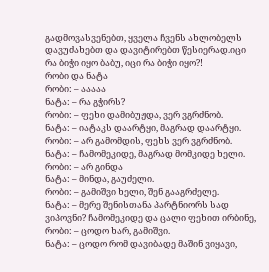გადმოვასვენებთ, ყველა ჩვენს ახლობელს დავუძახებთ და დავიტირებთ წესიერად.იცი რა ბიჭი იყო ბაბუ, იცი რა ბიჭი იყო?!
რობი და ნატა
რობი: – ააააა
ნატა: – რა გჭირს?
რობი: – ფეხი დამიბუჟდა, ვერ ვგრძნობ.
ნატა: – იატაკს დაარტყი, მაგრად დაარტყი.
რობი: – არ გამომდის, ფეხს ვერ ვგრძნობ.
ნატა: – ჩამომეკიდე, მაგრად მომკიდე ხელი.
რობი: – არ გინდა
ნატა: – მინდა, გაუძელი.
რობი: – გამიშვი ხელი, შენ გააგრძელე.
ნატა: – მერე შენისთანა პარტნიორს სად ვიპოვნი? ჩამომეკიდე და ცალი ფეხით ირბინე,
რობი: – ცოდო ხარ, გამიშვი.
ნატა: – ცოდო რომ დავიბადე მაშინ ვიყავი,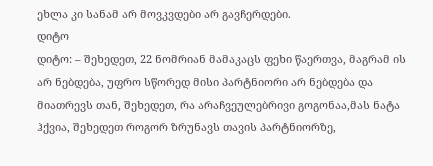ეხლა კი სანამ არ მოვკვდები არ გავჩერდები.
დიტო
დიტო: – შეხედეთ, 22 ნომრიან მამაკაცს ფეხი წაერთვა, მაგრამ ის არ ნებდება, უფრო სწორედ მისი პარტნიორი არ ნებდება და მიათრევს თან, შეხედეთ, რა არაჩვეულებრივი გოგონაა,მას ნატა ჰქვია, შეხედეთ როგორ ზრუნავს თავის პარტნიორზე,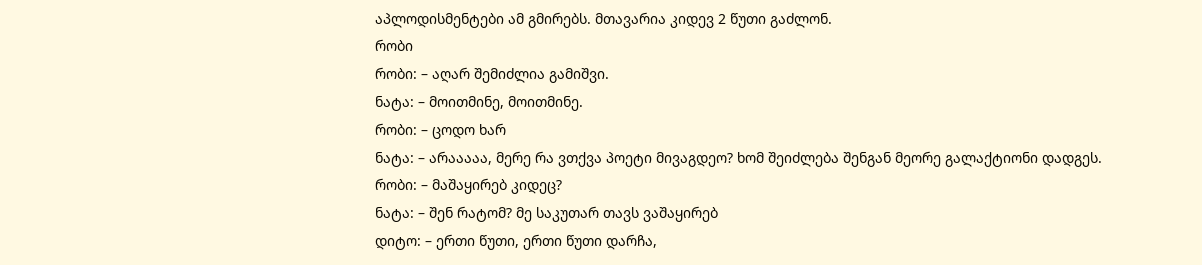აპლოდისმენტები ამ გმირებს. მთავარია კიდევ 2 წუთი გაძლონ.
რობი
რობი: – აღარ შემიძლია გამიშვი.
ნატა: – მოითმინე, მოითმინე.
რობი: – ცოდო ხარ
ნატა: – არააააა, მერე რა ვთქვა პოეტი მივაგდეო? ხომ შეიძლება შენგან მეორე გალაქტიონი დადგეს.
რობი: – მაშაყირებ კიდეც?
ნატა: – შენ რატომ? მე საკუთარ თავს ვაშაყირებ
დიტო: – ერთი წუთი, ერთი წუთი დარჩა,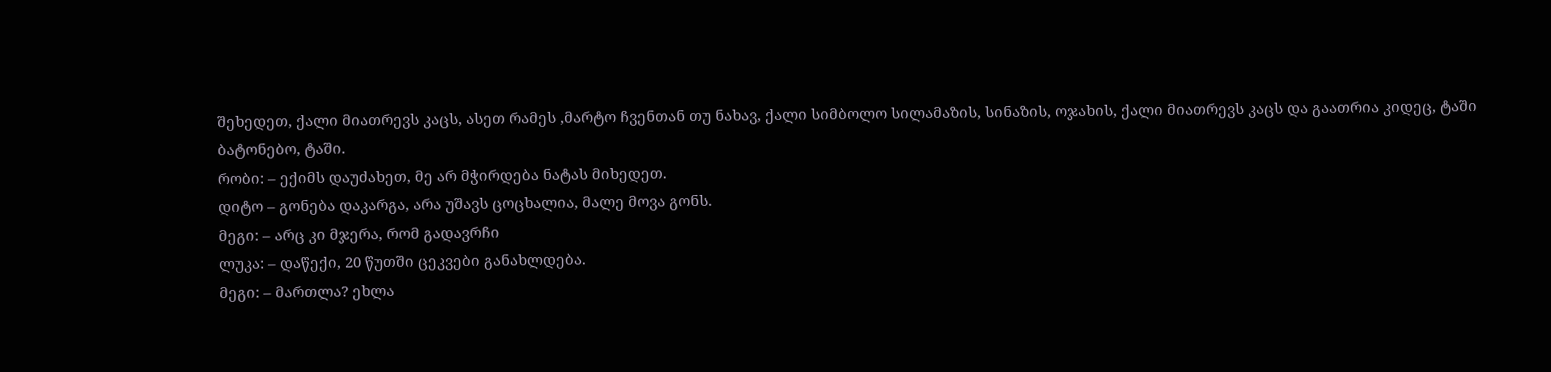შეხედეთ, ქალი მიათრევს კაცს, ასეთ რამეს ,მარტო ჩვენთან თუ ნახავ, ქალი სიმბოლო სილამაზის, სინაზის, ოჯახის, ქალი მიათრევს კაცს და გაათრია კიდეც, ტაში ბატონებო, ტაში.
რობი: – ექიმს დაუძახეთ, მე არ მჭირდება ნატას მიხედეთ.
დიტო – გონება დაკარგა, არა უშავს ცოცხალია, მალე მოვა გონს.
მეგი: – არც კი მჯერა, რომ გადავრჩი
ლუკა: – დაწექი, 20 წუთში ცეკვები განახლდება.
მეგი: – მართლა? ეხლა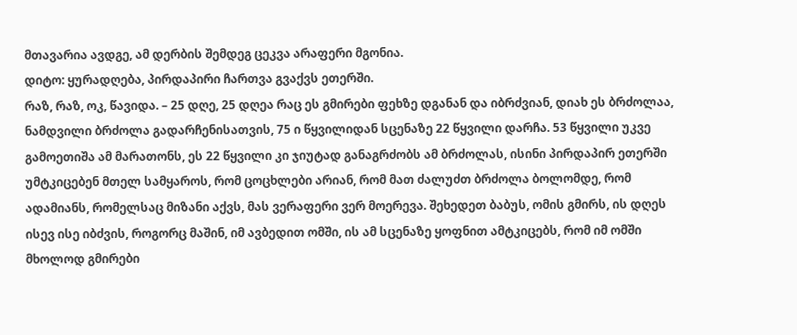მთავარია ავდგე, ამ დერბის შემდეგ ცეკვა არაფერი მგონია.
დიტო: ყურადღება, პირდაპირი ჩართვა გვაქვს ეთერში.
რაზ, რაზ, ოკ, წავიდა. – 25 დღე, 25 დღეა რაც ეს გმირები ფეხზე დგანან და იბრძვიან, დიახ ეს ბრძოლაა, ნამდვილი ბრძოლა გადარჩენისათვის, 75 ი წყვილიდან სცენაზე 22 წყვილი დარჩა. 53 წყვილი უკვე გამოეთიშა ამ მარათონს, ეს 22 წყვილი კი ჯიუტად განაგრძობს ამ ბრძოლას, ისინი პირდაპირ ეთერში უმტკიცებენ მთელ სამყაროს, რომ ცოცხლები არიან, რომ მათ ძალუძთ ბრძოლა ბოლომდე, რომ ადამიანს, რომელსაც მიზანი აქვს, მას ვერაფერი ვერ მოერევა. შეხედეთ ბაბუს, ომის გმირს, ის დღეს ისევ ისე იბძვის, როგორც მაშინ, იმ ავბედით ომში, ის ამ სცენაზე ყოფნით ამტკიცებს, რომ იმ ომში მხოლოდ გმირები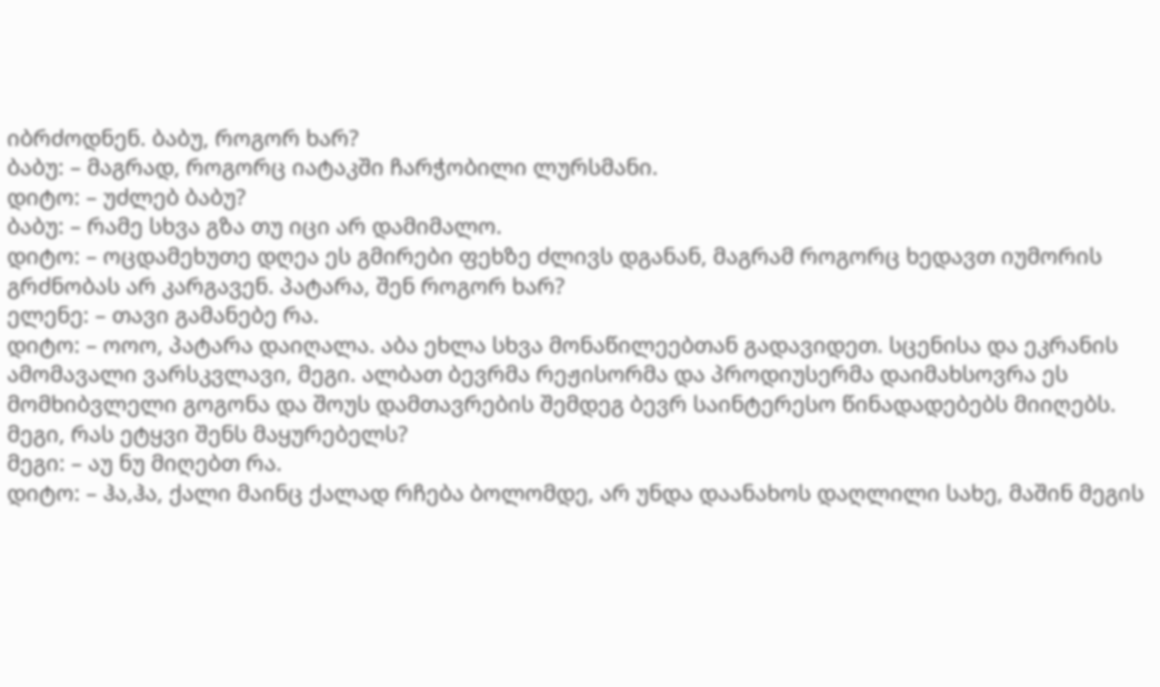იბრძოდნენ. ბაბუ, როგორ ხარ?
ბაბუ: – მაგრად, როგორც იატაკში ჩარჭობილი ლურსმანი.
დიტო: – უძლებ ბაბუ?
ბაბუ: – რამე სხვა გზა თუ იცი არ დამიმალო.
დიტო: – ოცდამეხუთე დღეა ეს გმირები ფეხზე ძლივს დგანან, მაგრამ როგორც ხედავთ იუმორის გრძნობას არ კარგავენ. პატარა, შენ როგორ ხარ?
ელენე: – თავი გამანებე რა.
დიტო: – ოოო, პატარა დაიღალა. აბა ეხლა სხვა მონაწილეებთან გადავიდეთ. სცენისა და ეკრანის ამომავალი ვარსკვლავი, მეგი. ალბათ ბევრმა რეჟისორმა და პროდიუსერმა დაიმახსოვრა ეს მომხიბვლელი გოგონა და შოუს დამთავრების შემდეგ ბევრ საინტერესო წინადადებებს მიიღებს. მეგი, რას ეტყვი შენს მაყურებელს?
მეგი: – აუ ნუ მიღებთ რა.
დიტო: – ჰა,ჰა, ქალი მაინც ქალად რჩება ბოლომდე, არ უნდა დაანახოს დაღლილი სახე, მაშინ მეგის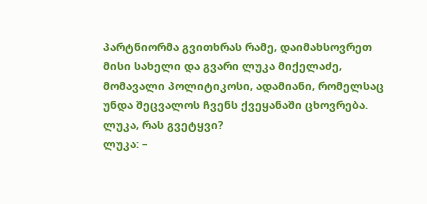პარტნიორმა გვითხრას რამე, დაიმახსოვრეთ მისი სახელი და გვარი ლუკა მიქელაძე, მომავალი პოლიტიკოსი, ადამიანი, რომელსაც უნდა შეცვალოს ჩვენს ქვეყანაში ცხოვრება. ლუკა, რას გვეტყვი?
ლუკა: –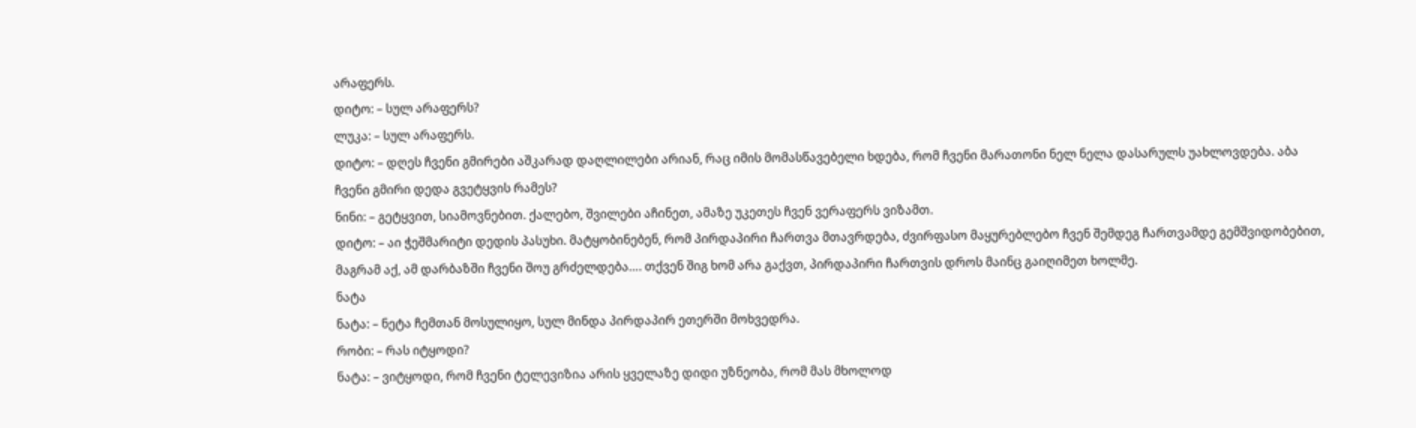არაფერს.
დიტო: – სულ არაფერს?
ლუკა: – სულ არაფერს.
დიტო: – დღეს ჩვენი გმირები აშკარად დაღლილები არიან, რაც იმის მომასწავებელი ხდება, რომ ჩვენი მარათონი ნელ ნელა დასარულს უახლოვდება. აბა ჩვენი გმირი დედა გვეტყვის რამეს?
ნინი: – გეტყვით, სიამოვნებით. ქალებო, შვილები აჩინეთ, ამაზე უკეთეს ჩვენ ვერაფერს ვიზამთ.
დიტო: – აი ჭეშმარიტი დედის პასუხი. მატყობინებენ, რომ პირდაპირი ჩართვა მთავრდება, ძვირფასო მაყურებლებო ჩვენ შემდეგ ჩართვამდე გემშვიდობებით, მაგრამ აქ, ამ დარბაზში ჩვენი შოუ გრძელდება…. თქვენ შიგ ხომ არა გაქვთ, პირდაპირი ჩართვის დროს მაინც გაიღიმეთ ხოლმე.
ნატა
ნატა: – ნეტა ჩემთან მოსულიყო, სულ მინდა პირდაპირ ეთერში მოხვედრა.
რობი: – რას იტყოდი?
ნატა: – ვიტყოდი, რომ ჩვენი ტელევიზია არის ყველაზე დიდი უზნეობა, რომ მას მხოლოდ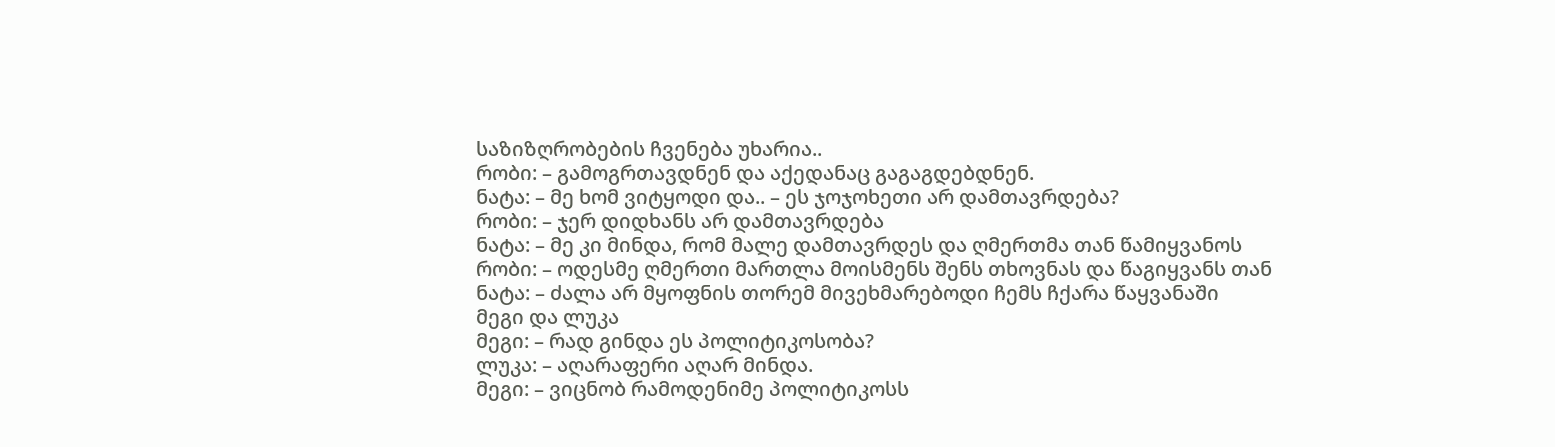საზიზღრობების ჩვენება უხარია..
რობი: – გამოგრთავდნენ და აქედანაც გაგაგდებდნენ.
ნატა: – მე ხომ ვიტყოდი და.. – ეს ჯოჯოხეთი არ დამთავრდება?
რობი: – ჯერ დიდხანს არ დამთავრდება
ნატა: – მე კი მინდა, რომ მალე დამთავრდეს და ღმერთმა თან წამიყვანოს
რობი: – ოდესმე ღმერთი მართლა მოისმენს შენს თხოვნას და წაგიყვანს თან
ნატა: – ძალა არ მყოფნის თორემ მივეხმარებოდი ჩემს ჩქარა წაყვანაში
მეგი და ლუკა
მეგი: – რად გინდა ეს პოლიტიკოსობა?
ლუკა: – აღარაფერი აღარ მინდა.
მეგი: – ვიცნობ რამოდენიმე პოლიტიკოსს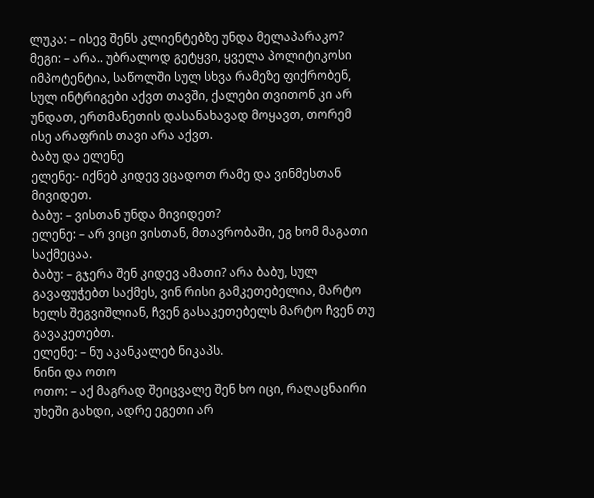ლუკა: – ისევ შენს კლიენტებზე უნდა მელაპარაკო?
მეგი: – არა.. უბრალოდ გეტყვი, ყველა პოლიტიკოსი იმპოტენტია, საწოლში სულ სხვა რამეზე ფიქრობენ, სულ ინტრიგები აქვთ თავში, ქალები თვითონ კი არ უნდათ, ერთმანეთის დასანახავად მოყავთ, თორემ ისე არაფრის თავი არა აქვთ.
ბაბუ და ელენე
ელენე:- იქნებ კიდევ ვცადოთ რამე და ვინმესთან მივიდეთ.
ბაბუ: – ვისთან უნდა მივიდეთ?
ელენე: – არ ვიცი ვისთან, მთავრობაში, ეგ ხომ მაგათი საქმეცაა.
ბაბუ: – გჯერა შენ კიდევ ამათი? არა ბაბუ, სულ გავაფუჭებთ საქმეს, ვინ რისი გამკეთებელია, მარტო ხელს შეგვიშლიან, ჩვენ გასაკეთებელს მარტო ჩვენ თუ გავაკეთებთ.
ელენე: – ნუ აკანკალებ ნიკაპს.
ნინი და ოთო
ოთო: – აქ მაგრად შეიცვალე შენ ხო იცი, რაღაცნაირი უხეში გახდი, ადრე ეგეთი არ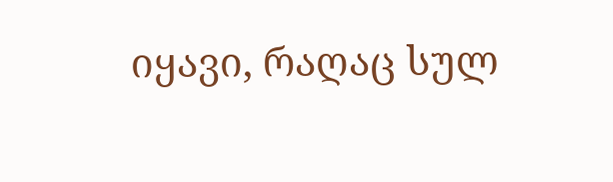იყავი, რაღაც სულ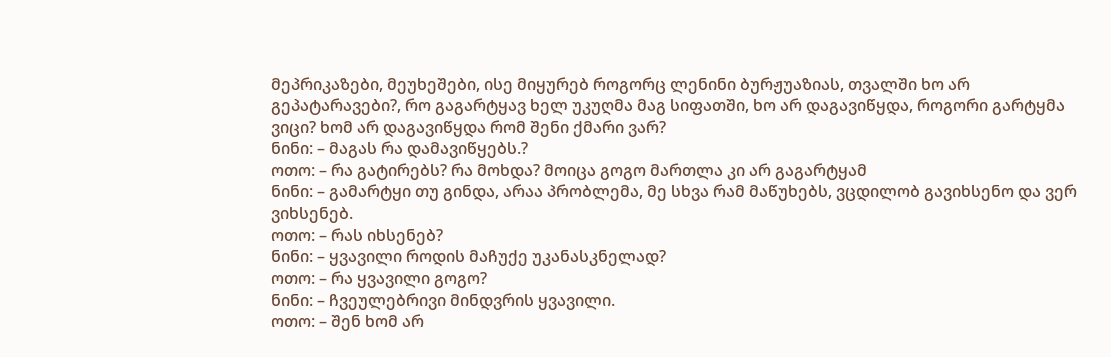მეპრიკაზები, მეუხეშები, ისე მიყურებ როგორც ლენინი ბურჟუაზიას, თვალში ხო არ გეპატარავები?, რო გაგარტყავ ხელ უკუღმა მაგ სიფათში, ხო არ დაგავიწყდა, როგორი გარტყმა ვიცი? ხომ არ დაგავიწყდა რომ შენი ქმარი ვარ?
ნინი: – მაგას რა დამავიწყებს.?
ოთო: – რა გატირებს? რა მოხდა? მოიცა გოგო მართლა კი არ გაგარტყამ
ნინი: – გამარტყი თუ გინდა, არაა პრობლემა, მე სხვა რამ მაწუხებს, ვცდილობ გავიხსენო და ვერ ვიხსენებ.
ოთო: – რას იხსენებ?
ნინი: – ყვავილი როდის მაჩუქე უკანასკნელად?
ოთო: – რა ყვავილი გოგო?
ნინი: – ჩვეულებრივი მინდვრის ყვავილი.
ოთო: – შენ ხომ არ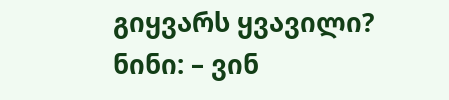გიყვარს ყვავილი?
ნინი: – ვინ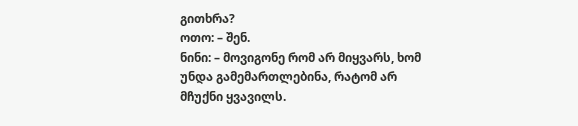გითხრა?
ოთო: – შენ.
ნინი: – მოვიგონე რომ არ მიყვარს, ხომ უნდა გამემართლებინა, რატომ არ მჩუქნი ყვავილს.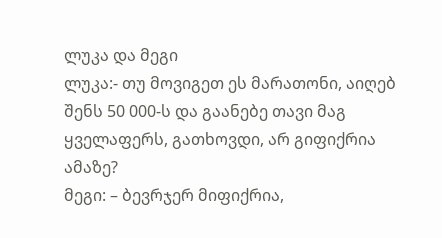ლუკა და მეგი
ლუკა:- თუ მოვიგეთ ეს მარათონი, აიღებ შენს 50 000-ს და გაანებე თავი მაგ ყველაფერს, გათხოვდი, არ გიფიქრია ამაზე?
მეგი: – ბევრჯერ მიფიქრია,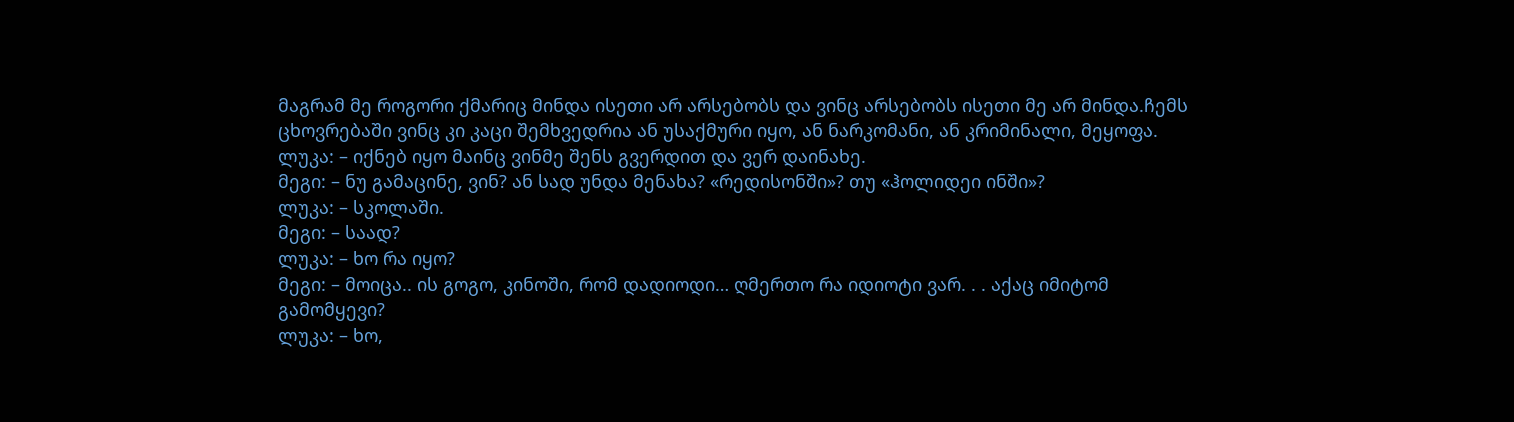მაგრამ მე როგორი ქმარიც მინდა ისეთი არ არსებობს და ვინც არსებობს ისეთი მე არ მინდა.ჩემს ცხოვრებაში ვინც კი კაცი შემხვედრია ან უსაქმური იყო, ან ნარკომანი, ან კრიმინალი, მეყოფა.
ლუკა: – იქნებ იყო მაინც ვინმე შენს გვერდით და ვერ დაინახე.
მეგი: – ნუ გამაცინე, ვინ? ან სად უნდა მენახა? «რედისონში»? თუ «ჰოლიდეი ინში»?
ლუკა: – სკოლაში.
მეგი: – საად?
ლუკა: – ხო რა იყო?
მეგი: – მოიცა.. ის გოგო, კინოში, რომ დადიოდი… ღმერთო რა იდიოტი ვარ. . . აქაც იმიტომ გამომყევი?
ლუკა: – ხო,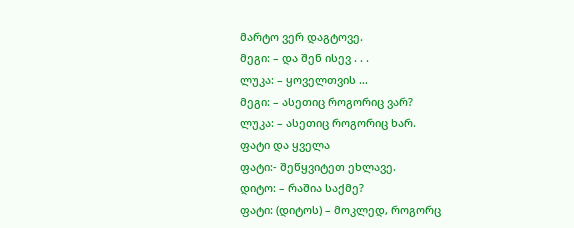მარტო ვერ დაგტოვე.
მეგი: – და შენ ისევ . . .
ლუკა: – ყოველთვის …
მეგი: – ასეთიც როგორიც ვარ?
ლუკა: – ასეთიც როგორიც ხარ.
ფატი და ყველა
ფატი:- შეწყვიტეთ ეხლავე.
დიტო: – რაშია საქმე?
ფატი: (დიტოს) – მოკლედ, როგორც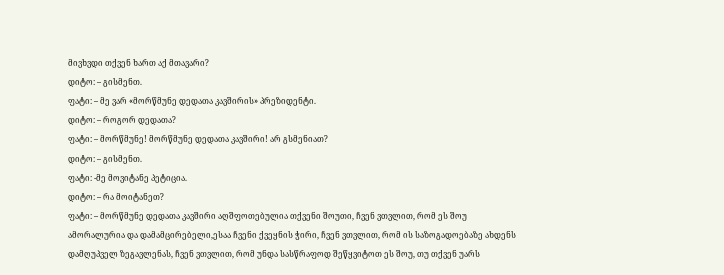მივხვდი თქვენ ხართ აქ მთავარი?
დიტო: – გისმენთ.
ფატი: – მე ვარ «მორწმუნე დედათა კავშირის» პრეზიდენტი.
დიტო: – როგორ დედათა?
ფატი: – მორწმუნე! მორწმუნე დედათა კავშირი! არ გსმენიათ?
დიტო: – გისმენთ.
ფატი: -მე მოვიტანე პეტიცია.
დიტო: – რა მოიტანეთ?
ფატი: – მორწმუნე დედათა კავშირი აღშფოთებულია თქვენი შოუთი, ჩვენ ვთვლით, რომ ეს შოუ ამორალურია და დამამცირებელი,ესაა ჩვენი ქვეყნის ჭირი, ჩვენ ვთვლით, რომ ის საზოგადოებაზე ახდენს დამღუპველ ზეგავლენას, ჩვენ ვთვლით, რომ უნდა სასწრაფოდ შეწყვიტოთ ეს შოუ, თუ თქვენ უარს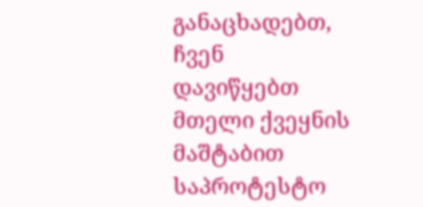განაცხადებთ, ჩვენ დავიწყებთ მთელი ქვეყნის მაშტაბით საპროტესტო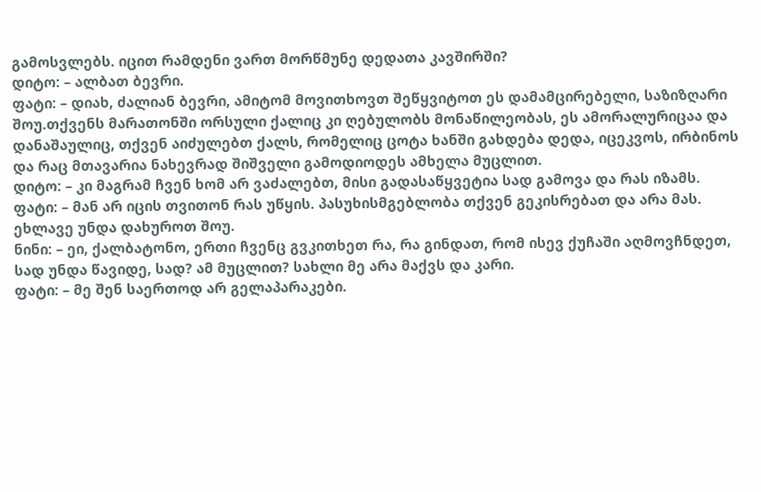გამოსვლებს. იცით რამდენი ვართ მორწმუნე დედათა კავშირში?
დიტო: – ალბათ ბევრი.
ფატი: – დიახ, ძალიან ბევრი, ამიტომ მოვითხოვთ შეწყვიტოთ ეს დამამცირებელი, საზიზღარი შოუ.თქვენს მარათონში ორსული ქალიც კი ღებულობს მონაწილეობას, ეს ამორალურიცაა და დანაშაულიც, თქვენ აიძულებთ ქალს, რომელიც ცოტა ხანში გახდება დედა, იცეკვოს, ირბინოს და რაც მთავარია ნახევრად შიშველი გამოდიოდეს ამხელა მუცლით.
დიტო: – კი მაგრამ ჩვენ ხომ არ ვაძალებთ, მისი გადასაწყვეტია სად გამოვა და რას იზამს.
ფატი: – მან არ იცის თვითონ რას უწყის. პასუხისმგებლობა თქვენ გეკისრებათ და არა მას. ეხლავე უნდა დახუროთ შოუ.
ნინი: – ეი, ქალბატონო, ერთი ჩვენც გვკითხეთ რა, რა გინდათ, რომ ისევ ქუჩაში აღმოვჩნდეთ, სად უნდა წავიდე, სად? ამ მუცლით? სახლი მე არა მაქვს და კარი.
ფატი: – მე შენ საერთოდ არ გელაპარაკები.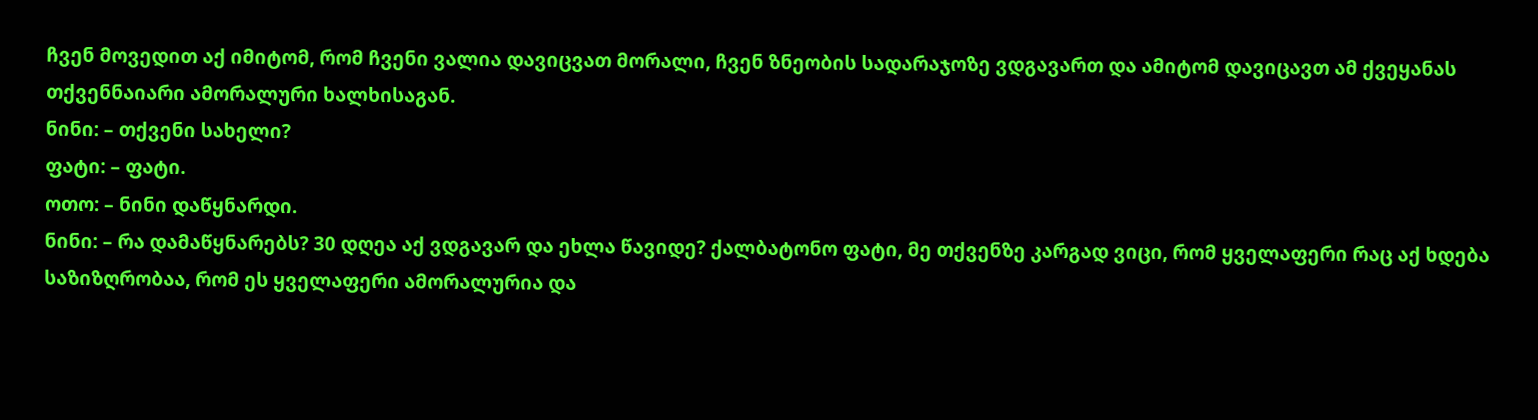ჩვენ მოვედით აქ იმიტომ, რომ ჩვენი ვალია დავიცვათ მორალი, ჩვენ ზნეობის სადარაჯოზე ვდგავართ და ამიტომ დავიცავთ ამ ქვეყანას თქვენნაიარი ამორალური ხალხისაგან.
ნინი: – თქვენი სახელი?
ფატი: – ფატი.
ოთო: – ნინი დაწყნარდი.
ნინი: – რა დამაწყნარებს? 30 დღეა აქ ვდგავარ და ეხლა წავიდე? ქალბატონო ფატი, მე თქვენზე კარგად ვიცი, რომ ყველაფერი რაც აქ ხდება საზიზღრობაა, რომ ეს ყველაფერი ამორალურია და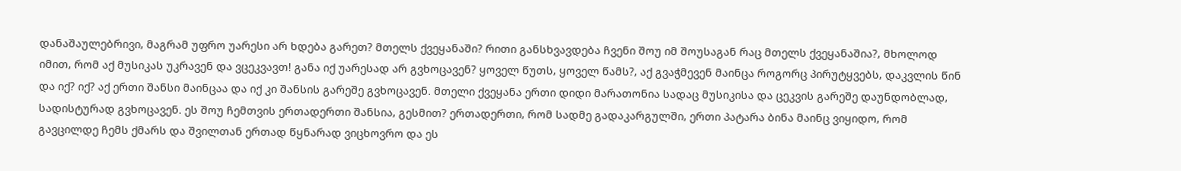დანაშაულებრივი, მაგრამ უფრო უარესი არ ხდება გარეთ? მთელს ქვეყანაში? რითი განსხვავდება ჩვენი შოუ იმ შოუსაგან რაც მთელს ქვეყანაშია?, მხოლოდ იმით, რომ აქ მუსიკას უკრავენ და ვცეკვავთ! განა იქ უარესად არ გვხოცავენ? ყოველ წუთს, ყოველ წამს?, აქ გვაჭმევენ მაინცა როგორც პირუტყვებს, დაკვლის წინ და იქ? იქ? აქ ერთი შანსი მაინცაა და იქ კი შანსის გარეშე გვხოცავენ. მთელი ქვეყანა ერთი დიდი მარათონია სადაც მუსიკისა და ცეკვის გარეშე დაუნდობლად, სადისტურად გვხოცავენ. ეს შოუ ჩემთვის ერთადერთი შანსია, გესმით? ერთადერთი, რომ სადმე გადაკარგულში, ერთი პატარა ბინა მაინც ვიყიდო, რომ გავცილდე ჩემს ქმარს და შვილთან ერთად წყნარად ვიცხოვრო და ეს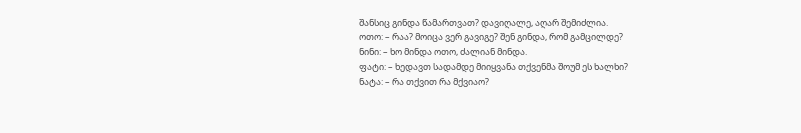შანსიც გინდა წამართვათ? დავიღალე, აღარ შემიძლია.
ოთო: – რაა? მოიცა ვერ გავიგე? შენ გინდა, რომ გამცილდე?
ნინი: – ხო მინდა ოთო, ძალიან მინდა.
ფატი: – ხედავთ სადამდე მიიყვანა თქვენმა შოუმ ეს ხალხი?
ნატა: – რა თქვით რა მქვიაო?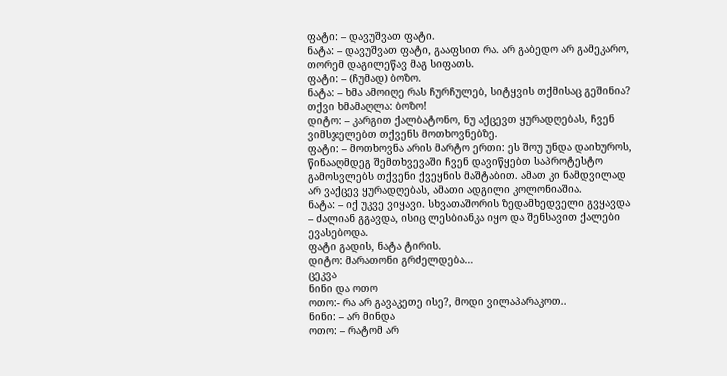ფატი: – დავუშვათ ფატი.
ნატა: – დავუშვათ ფატი, გააფსით რა. არ გაბედო არ გამეკარო, თორემ დაგილეწავ მაგ სიფათს.
ფატი: – (ჩუმად) ბოზო.
ნატა: – ხმა ამოიღე რას ჩურჩულებ, სიტყვის თქმისაც გეშინია? თქვი ხმამაღლა: ბოზო!
დიტო: – კარგით ქალბატონო, ნუ აქცევთ ყურადღებას, ჩვენ ვიმსჯელებთ თქვენს მოთხოვნებზე.
ფატი: – მოთხოვნა არის მარტო ერთი: ეს შოუ უნდა დაიხუროს, წინააღმდეგ შემთხვევაში ჩვენ დავიწყებთ საპროტესტო გამოსვლებს თქვენი ქვეყნის მაშტაბით. ამათ კი ნამდვილად არ ვაქცევ ყურადღებას, ამათი ადგილი კოლონიაშია.
ნატა: – იქ უკვე ვიყავი. სხვათაშორის ზედამხედველი გვყავდა – ძალიან გგავდა, ისიც ლესბიანკა იყო და შენსავით ქალები ევასებოდა.
ფატი გადის, ნატა ტირის.
დიტო: მარათონი გრძელდება…
ცეკვა
ნინი და ოთო
ოთო:- რა არ გავაკეთე ისე?, მოდი ვილაპარაკოთ..
ნინი: – არ მინდა
ოთო: – რატომ არ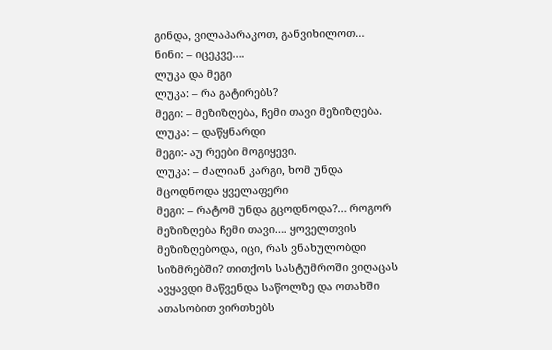გინდა, ვილაპარაკოთ, განვიხილოთ…
ნინი: – იცეკვე….
ლუკა და მეგი
ლუკა: – რა გატირებს?
მეგი: – მეზიზღება, ჩემი თავი მეზიზღება.
ლუკა: – დაწყნარდი
მეგი:- აუ რეები მოგიყევი.
ლუკა: – ძალიან კარგი, ხომ უნდა მცოდნოდა ყველაფერი
მეგი: – რატომ უნდა გცოდნოდა?… როგორ მეზიზღება ჩემი თავი…. ყოველთვის მეზიზღებოდა, იცი, რას ვნახულობდი სიზმრებში? თითქოს სასტუმროში ვიღაცას ავყავდი მაწვენდა საწოლზე და ოთახში ათასობით ვირთხებს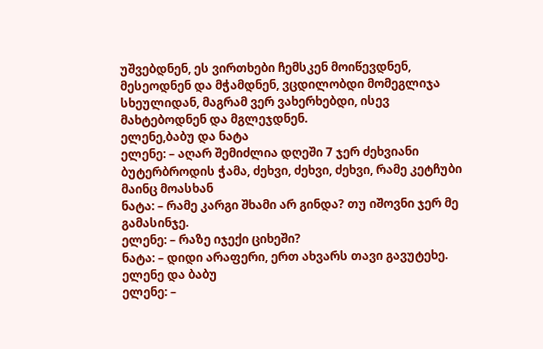უშვებდნენ, ეს ვირთხები ჩემსკენ მოიწევდნენ, მესეოდნენ და მჭამდნენ, ვცდილობდი მომეგლიჯა სხეულიდან, მაგრამ ვერ ვახერხებდი, ისევ მახტებოდნენ და მგლეჯდნენ.
ელენე,ბაბუ და ნატა
ელენე: – აღარ შემიძლია დღეში 7 ჯერ ძეხვიანი ბუტერბროდის ჭამა, ძეხვი, ძეხვი, ძეხვი, რამე კეტჩუბი მაინც მოასხან
ნატა: – რამე კარგი შხამი არ გინდა? თუ იშოვნი ჯერ მე გამასინჯე.
ელენე: – რაზე იჯექი ციხეში?
ნატა: – დიდი არაფერი, ერთ ახვარს თავი გავუტეხე.
ელენე და ბაბუ
ელენე: –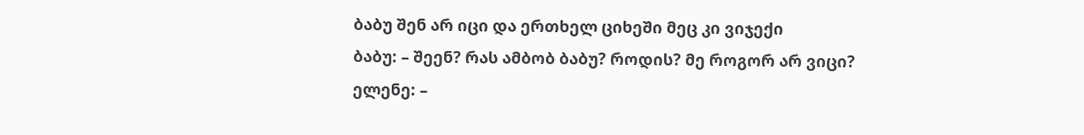ბაბუ შენ არ იცი და ერთხელ ციხეში მეც კი ვიჯექი
ბაბუ: – შეენ? რას ამბობ ბაბუ? როდის? მე როგორ არ ვიცი?
ელენე: –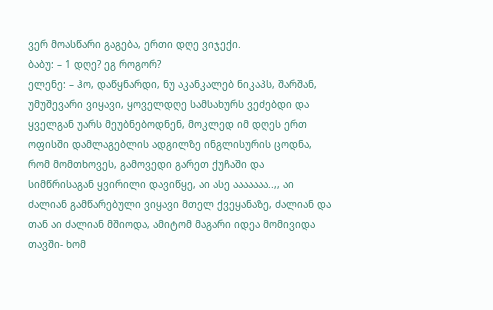ვერ მოასწარი გაგება, ერთი დღე ვიჯექი.
ბაბუ: – 1 დღე? ეგ როგორ?
ელენე: – ჰო, დაწყნარდი, ნუ აკანკალებ ნიკაპს, შარშან, უმუშევარი ვიყავი, ყოველდღე სამსახურს ვეძებდი და ყველგან უარს მეუბნებოდნენ, მოკლედ იმ დღეს ერთ ოფისში დამლაგებლის ადგილზე ინგლისურის ცოდნა, რომ მომთხოვეს, გამოვედი გარეთ ქუჩაში და სიმწრისაგან ყვირილი დავიწყე, აი ასე ააააააა..,, აი ძალიან გამწარებული ვიყავი მთელ ქვეყანაზე, ძალიან და თან აი ძალიან მშიოდა, ამიტომ მაგარი იდეა მომივიდა თავში- ხომ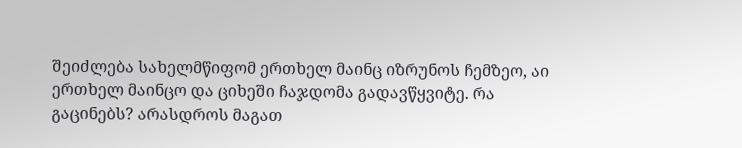შეიძლება სახელმწიფომ ერთხელ მაინც იზრუნოს ჩემზეო, აი ერთხელ მაინცო და ციხეში ჩაჯდომა გადავწყვიტე. რა გაცინებს? არასდროს მაგათ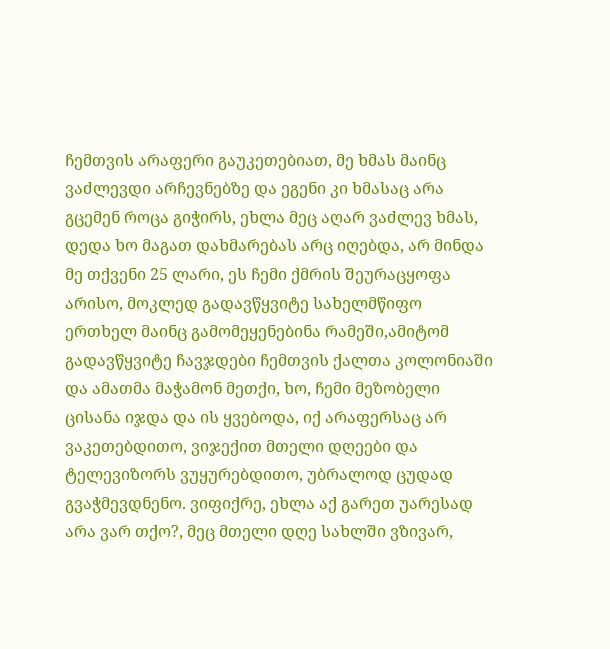ჩემთვის არაფერი გაუკეთებიათ, მე ხმას მაინც ვაძლევდი არჩევნებზე და ეგენი კი ხმასაც არა გცემენ როცა გიჭირს, ეხლა მეც აღარ ვაძლევ ხმას, დედა ხო მაგათ დახმარებას არც იღებდა, არ მინდა მე თქვენი 25 ლარი, ეს ჩემი ქმრის შეურაცყოფა არისო, მოკლედ გადავწყვიტე სახელმწიფო ერთხელ მაინც გამომეყენებინა რამეში,ამიტომ გადავწყვიტე ჩავჯდები ჩემთვის ქალთა კოლონიაში და ამათმა მაჭამონ მეთქი, ხო, ჩემი მეზობელი ცისანა იჯდა და ის ყვებოდა, იქ არაფერსაც არ ვაკეთებდითო, ვიჯექით მთელი დღეები და ტელევიზორს ვუყურებდითო, უბრალოდ ცუდად გვაჭმევდნენო. ვიფიქრე, ეხლა აქ გარეთ უარესად არა ვარ თქო?, მეც მთელი დღე სახლში ვზივარ,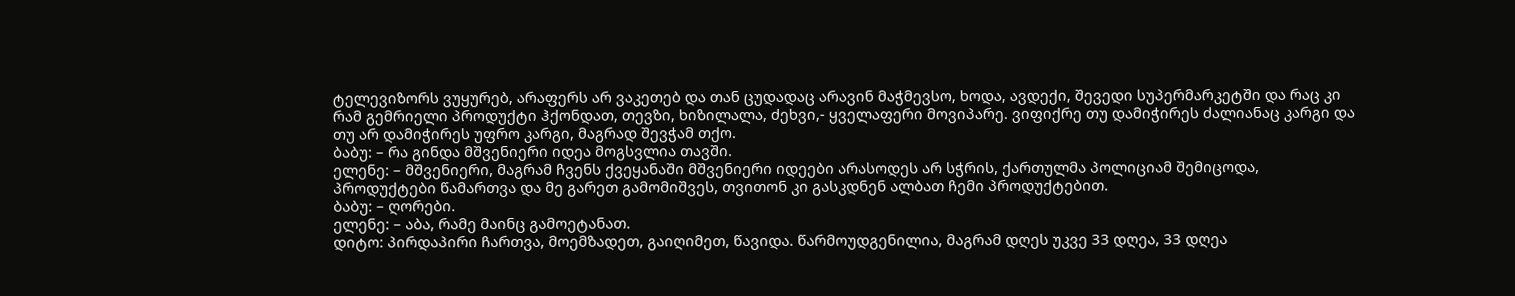ტელევიზორს ვუყურებ, არაფერს არ ვაკეთებ და თან ცუდადაც არავინ მაჭმევსო, ხოდა, ავდექი, შევედი სუპერმარკეტში და რაც კი რამ გემრიელი პროდუქტი ჰქონდათ, თევზი, ხიზილალა, ძეხვი,- ყველაფერი მოვიპარე. ვიფიქრე თუ დამიჭირეს ძალიანაც კარგი და თუ არ დამიჭირეს უფრო კარგი, მაგრად შევჭამ თქო.
ბაბუ: – რა გინდა მშვენიერი იდეა მოგსვლია თავში.
ელენე: – მშვენიერი, მაგრამ ჩვენს ქვეყანაში მშვენიერი იდეები არასოდეს არ სჭრის, ქართულმა პოლიციამ შემიცოდა, პროდუქტები წამართვა და მე გარეთ გამომიშვეს, თვითონ კი გასკდნენ ალბათ ჩემი პროდუქტებით.
ბაბუ: – ღორები.
ელენე: – აბა, რამე მაინც გამოეტანათ.
დიტო: პირდაპირი ჩართვა, მოემზადეთ, გაიღიმეთ, წავიდა. წარმოუდგენილია, მაგრამ დღეს უკვე 33 დღეა, 33 დღეა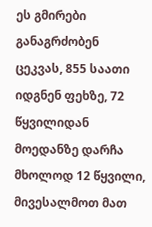ეს გმირები განაგრძობენ ცეკვას, 855 საათი იდგნენ ფეხზე, 72 წყვილიდან მოედანზე დარჩა მხოლოდ 12 წყვილი, მივესალმოთ მათ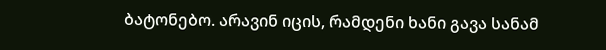ბატონებო. არავინ იცის, რამდენი ხანი გავა სანამ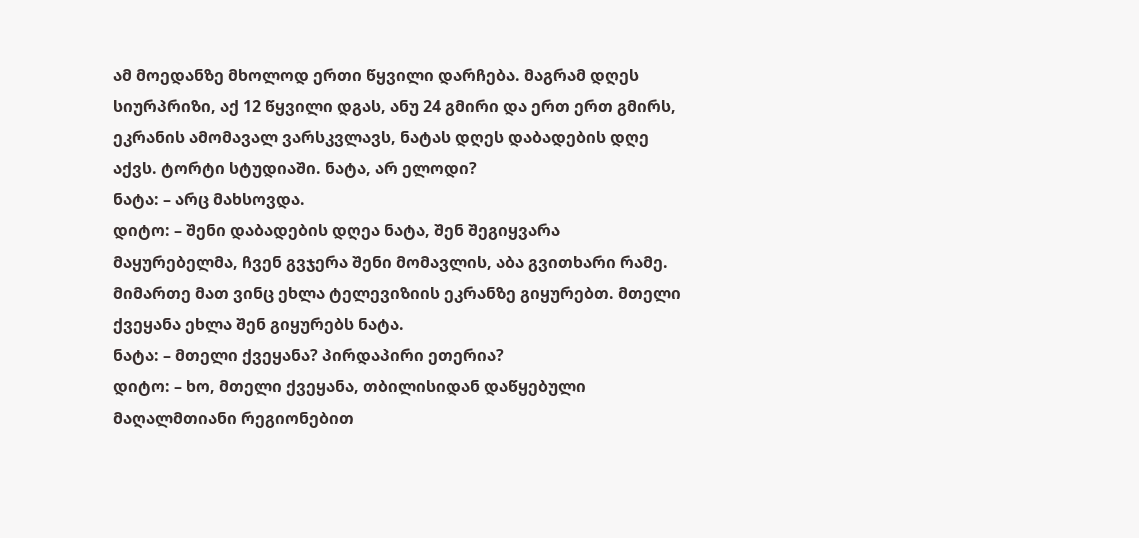ამ მოედანზე მხოლოდ ერთი წყვილი დარჩება. მაგრამ დღეს სიურპრიზი, აქ 12 წყვილი დგას, ანუ 24 გმირი და ერთ ერთ გმირს, ეკრანის ამომავალ ვარსკვლავს, ნატას დღეს დაბადების დღე აქვს. ტორტი სტუდიაში. ნატა, არ ელოდი?
ნატა: – არც მახსოვდა.
დიტო: – შენი დაბადების დღეა ნატა, შენ შეგიყვარა მაყურებელმა, ჩვენ გვჯერა შენი მომავლის, აბა გვითხარი რამე. მიმართე მათ ვინც ეხლა ტელევიზიის ეკრანზე გიყურებთ. მთელი ქვეყანა ეხლა შენ გიყურებს ნატა.
ნატა: – მთელი ქვეყანა? პირდაპირი ეთერია?
დიტო: – ხო, მთელი ქვეყანა, თბილისიდან დაწყებული მაღალმთიანი რეგიონებით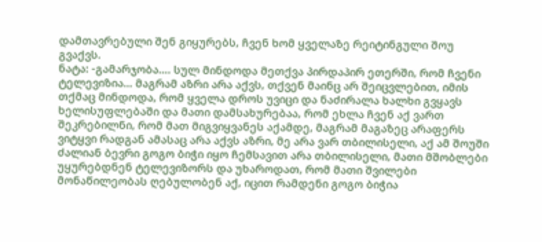დამთავრებული შენ გიყურებს, ჩვენ ხომ ყველაზე რეიტინგული შოუ გვაქვს.
ნატა: -გამარჯობა…. სულ მინდოდა მეთქვა პირდაპირ ეთერში, რომ ჩვენი ტელევიზია… მაგრამ აზრი არა აქვს, თქვენ მაინც არ შეიცვლებით, იმის თქმაც მინდოდა, რომ ყველა დროს უვიცი და ნაძირალა ხალხი გვყავს ხელისუფლებაში და მათი დამსახურებაა, რომ ეხლა ჩვენ აქ ვართ შეკრებილნი, რომ მათ მიგვიყვანეს აქამდე, მაგრამ მაგაზეც არაფერს ვიტყვი რადგან ამასაც არა აქვს აზრი, მე არა ვარ თბილისელი, აქ ამ შოუში ძალიან ბევრი გოგო ბიჭი იყო ჩემსავით არა თბილისელი, მათი მშობლები უყურებდნენ ტელევიზორს და უხაროდათ, რომ მათი შვილები მონაწილეობას ღებულობენ აქ, იცით რამდენი გოგო ბიჭია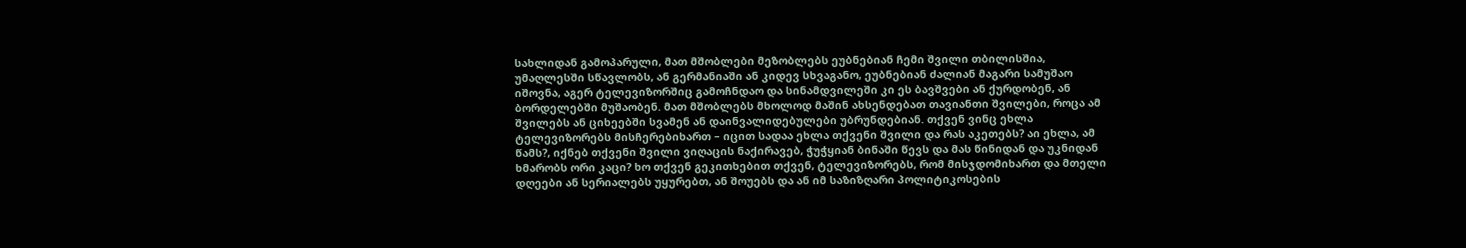სახლიდან გამოპარული, მათ მშობლები მეზობლებს ეუბნებიან ჩემი შვილი თბილისშია, უმაღლესში სწავლობს, ან გერმანიაში ან კიდევ სხვაგანო, ეუბნებიან ძალიან მაგარი სამუშაო იშოვნა, აგერ ტელევიზორშიც გამოჩნდაო და სინამდვილეში კი ეს ბავშვები ან ქურდობენ, ან ბორდელებში მუშაობენ. მათ მშობლებს მხოლოდ მაშინ ახსენდებათ თავიანთი შვილები, როცა ამ შვილებს ან ციხეებში სვამენ ან დაინვალიდებულები უბრუნდებიან. თქვენ ვინც ეხლა ტელევიზორებს მისჩერებიხართ – იცით სადაა ეხლა თქვენი შვილი და რას აკეთებს? აი ეხლა, ამ წამს?, იქნებ თქვენი შვილი ვიღაცის ნაქირავებ, ჭუჭყიან ბინაში წევს და მას წინიდან და უკნიდან ხმარობს ორი კაცი? ხო თქვენ გეკითხებით თქვენ, ტელევიზორებს, რომ მისჯდომიხართ და მთელი დღეები ან სერიალებს უყურებთ, ან შოუებს და ან იმ საზიზღარი პოლიტიკოსების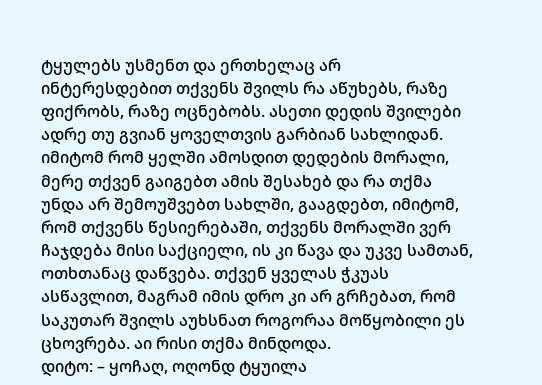ტყულებს უსმენთ და ერთხელაც არ ინტერესდებით თქვენს შვილს რა აწუხებს, რაზე ფიქრობს, რაზე ოცნებობს. ასეთი დედის შვილები ადრე თუ გვიან ყოველთვის გარბიან სახლიდან. იმიტომ რომ ყელში ამოსდით დედების მორალი, მერე თქვენ გაიგებთ ამის შესახებ და რა თქმა უნდა არ შემოუშვებთ სახლში, გააგდებთ, იმიტომ, რომ თქვენს წესიერებაში, თქვენს მორალში ვერ ჩაჯდება მისი საქციელი, ის კი წავა და უკვე სამთან, ოთხთანაც დაწვება. თქვენ ყველას ჭკუას ასწავლით, მაგრამ იმის დრო კი არ გრჩებათ, რომ საკუთარ შვილს აუხსნათ როგორაა მოწყობილი ეს ცხოვრება. აი რისი თქმა მინდოდა.
დიტო: – ყოჩაღ, ოღონდ ტყუილა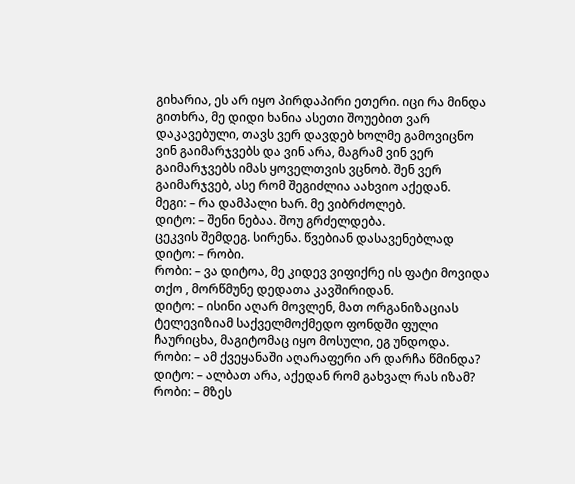გიხარია, ეს არ იყო პირდაპირი ეთერი. იცი რა მინდა გითხრა, მე დიდი ხანია ასეთი შოუებით ვარ დაკავებული, თავს ვერ დავდებ ხოლმე გამოვიცნო ვინ გაიმარჯვებს და ვინ არა, მაგრამ ვინ ვერ გაიმარჯვებს იმას ყოველთვის ვცნობ. შენ ვერ გაიმარჯვებ, ასე რომ შეგიძლია აახვიო აქედან.
მეგი: – რა დამპალი ხარ. მე ვიბრძოლებ.
დიტო: – შენი ნებაა. შოუ გრძელდება.
ცეკვის შემდეგ. სირენა. წვებიან დასავენებლად
დიტო: – რობი.
რობი: – ვა დიტოა, მე კიდევ ვიფიქრე ის ფატი მოვიდა თქო , მორწმუნე დედათა კავშირიდან.
დიტო: – ისინი აღარ მოვლენ, მათ ორგანიზაციას ტელევიზიამ საქველმოქმედო ფონდში ფული ჩაურიცხა, მაგიტომაც იყო მოსული, ეგ უნდოდა.
რობი: – ამ ქვეყანაში აღარაფერი არ დარჩა წმინდა?
დიტო: – ალბათ არა, აქედან რომ გახვალ რას იზამ?
რობი: – მზეს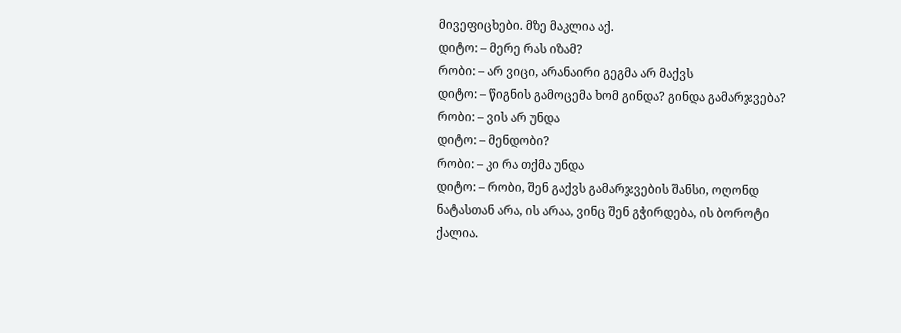მივეფიცხები. მზე მაკლია აქ.
დიტო: – მერე რას იზამ?
რობი: – არ ვიცი, არანაირი გეგმა არ მაქვს
დიტო: – წიგნის გამოცემა ხომ გინდა? გინდა გამარჯვება?
რობი: – ვის არ უნდა
დიტო: – მენდობი?
რობი: – კი რა თქმა უნდა
დიტო: – რობი, შენ გაქვს გამარჯვების შანსი, ოღონდ ნატასთან არა, ის არაა, ვინც შენ გჭირდება, ის ბოროტი ქალია.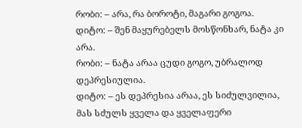რობი: – არა, რა ბოროტი, მაგარი გოგოა.
დიტო: – შენ მაყურებელს მოსწონხარ, ნატა კი არა.
რობი: – ნატა არაა ცუდი გოგო, უბრალოდ დეპრესიულია.
დიტო: – ეს დეპრესია არაა, ეს სიძულვილია, მას სძულს ყველა და ყველაფერი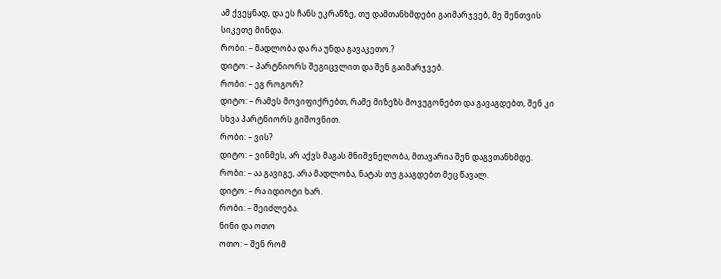ამ ქვეყნად, და ეს ჩანს ეკრანზე, თუ დამთანხმდები გაიმარჯვებ, მე შენთვის სიკეთე მინდა.
რობი: – მადლობა და რა უნდა გავაკეთო.?
დიტო: – პარტნიორს შეგიცვლით და შენ გაიმარჯვებ.
რობი: – ეგ როგორ?
დიტო: – რამეს მოვიფიქრებთ, რამე მიზეზს მოვუგონებთ და გავაგდებთ, შენ კი სხვა პარტნიორს გიშოვნით.
რობი: – ვის?
დიტო: – ვინმეს, არ აქვს მაგას მნიშვნელობა, მთავარია შენ დაგვთანხმდე.
რობი: – აა გავიგე, არა მადლობა, ნატას თუ გააგდებთ მეც წავალ.
დიტო: – რა იდიოტი ხარ.
რობი: – შეიძლება.
ნინი და ოთო
ოთო: – შენ რომ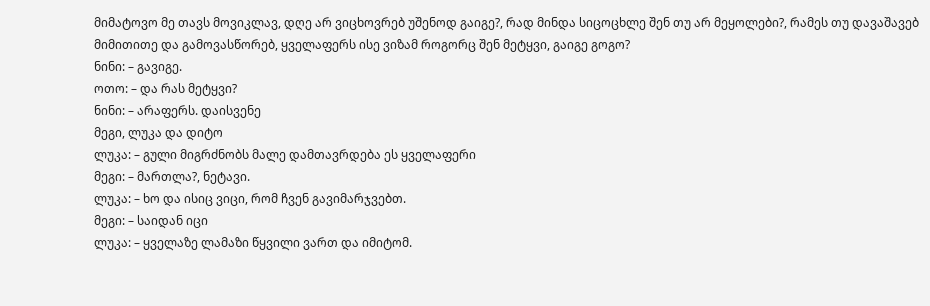მიმატოვო მე თავს მოვიკლავ, დღე არ ვიცხოვრებ უშენოდ გაიგე?, რად მინდა სიცოცხლე შენ თუ არ მეყოლები?, რამეს თუ დავაშავებ მიმითითე და გამოვასწორებ, ყველაფერს ისე ვიზამ როგორც შენ მეტყვი, გაიგე გოგო?
ნინი: – გავიგე.
ოთო: – და რას მეტყვი?
ნინი: – არაფერს. დაისვენე
მეგი, ლუკა და დიტო
ლუკა: – გული მიგრძნობს მალე დამთავრდება ეს ყველაფერი
მეგი: – მართლა?, ნეტავი.
ლუკა: – ხო და ისიც ვიცი, რომ ჩვენ გავიმარჯვებთ.
მეგი: – საიდან იცი
ლუკა: – ყველაზე ლამაზი წყვილი ვართ და იმიტომ.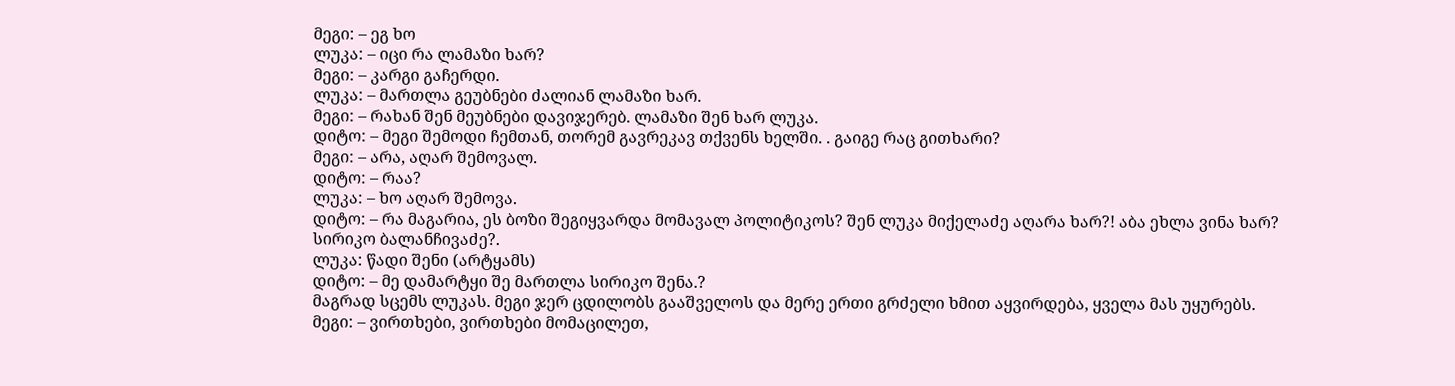მეგი: – ეგ ხო
ლუკა: – იცი რა ლამაზი ხარ?
მეგი: – კარგი გაჩერდი.
ლუკა: – მართლა გეუბნები ძალიან ლამაზი ხარ.
მეგი: – რახან შენ მეუბნები დავიჯერებ. ლამაზი შენ ხარ ლუკა.
დიტო: – მეგი შემოდი ჩემთან, თორემ გავრეკავ თქვენს ხელში. . გაიგე რაც გითხარი?
მეგი: – არა, აღარ შემოვალ.
დიტო: – რაა?
ლუკა: – ხო აღარ შემოვა.
დიტო: – რა მაგარია, ეს ბოზი შეგიყვარდა მომავალ პოლიტიკოს? შენ ლუკა მიქელაძე აღარა ხარ?! აბა ეხლა ვინა ხარ? სირიკო ბალანჩივაძე?.
ლუკა: წადი შენი (არტყამს)
დიტო: – მე დამარტყი შე მართლა სირიკო შენა.?
მაგრად სცემს ლუკას. მეგი ჯერ ცდილობს გააშველოს და მერე ერთი გრძელი ხმით აყვირდება, ყველა მას უყურებს.
მეგი: – ვირთხები, ვირთხები მომაცილეთ,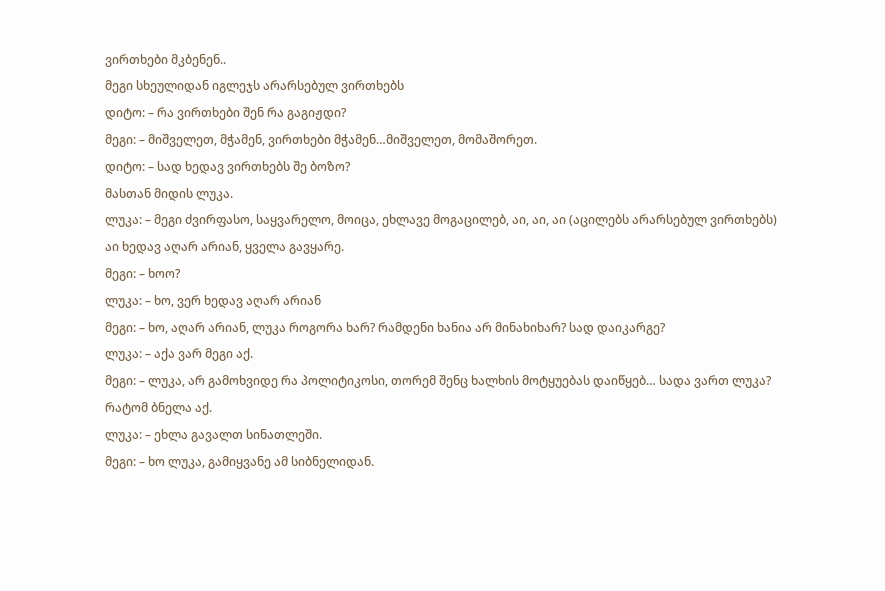ვირთხები მკბენენ..
მეგი სხეულიდან იგლეჯს არარსებულ ვირთხებს
დიტო: – რა ვირთხები შენ რა გაგიჟდი?
მეგი: – მიშველეთ, მჭამენ, ვირთხები მჭამენ…მიშველეთ, მომაშორეთ.
დიტო: – სად ხედავ ვირთხებს შე ბოზო?
მასთან მიდის ლუკა.
ლუკა: – მეგი ძვირფასო, საყვარელო, მოიცა, ეხლავე მოგაცილებ, აი, აი, აი (აცილებს არარსებულ ვირთხებს) აი ხედავ აღარ არიან, ყველა გავყარე.
მეგი: – ხოო?
ლუკა: – ხო, ვერ ხედავ აღარ არიან
მეგი: – ხო, აღარ არიან, ლუკა როგორა ხარ? რამდენი ხანია არ მინახიხარ? სად დაიკარგე?
ლუკა: – აქა ვარ მეგი აქ.
მეგი: – ლუკა, არ გამოხვიდე რა პოლიტიკოსი, თორემ შენც ხალხის მოტყუებას დაიწყებ… სადა ვართ ლუკა? რატომ ბნელა აქ.
ლუკა: – ეხლა გავალთ სინათლეში.
მეგი: – ხო ლუკა, გამიყვანე ამ სიბნელიდან.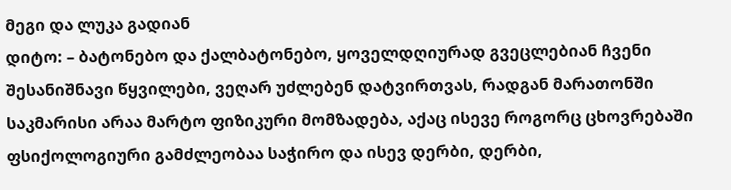მეგი და ლუკა გადიან
დიტო: – ბატონებო და ქალბატონებო, ყოველდღიურად გვეცლებიან ჩვენი შესანიშნავი წყვილები, ვეღარ უძლებენ დატვირთვას, რადგან მარათონში საკმარისი არაა მარტო ფიზიკური მომზადება, აქაც ისევე როგორც ცხოვრებაში ფსიქოლოგიური გამძლეობაა საჭირო და ისევ დერბი, დერბი,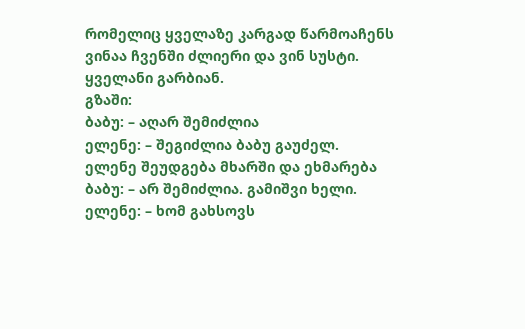რომელიც ყველაზე კარგად წარმოაჩენს ვინაა ჩვენში ძლიერი და ვინ სუსტი.
ყველანი გარბიან.
გზაში:
ბაბუ: – აღარ შემიძლია
ელენე: – შეგიძლია ბაბუ გაუძელ.
ელენე შეუდგება მხარში და ეხმარება
ბაბუ: – არ შემიძლია. გამიშვი ხელი.
ელენე: – ხომ გახსოვს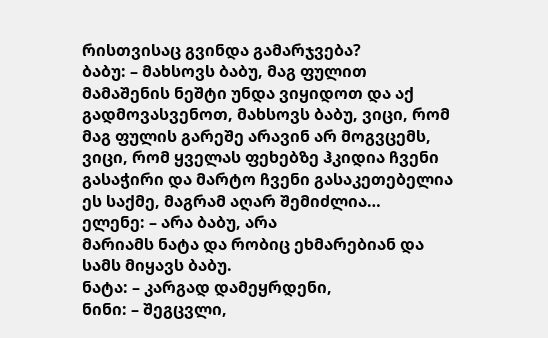რისთვისაც გვინდა გამარჯვება?
ბაბუ: – მახსოვს ბაბუ, მაგ ფულით მამაშენის ნეშტი უნდა ვიყიდოთ და აქ გადმოვასვენოთ, მახსოვს ბაბუ, ვიცი, რომ მაგ ფულის გარეშე არავინ არ მოგვცემს, ვიცი, რომ ყველას ფეხებზე ჰკიდია ჩვენი გასაჭირი და მარტო ჩვენი გასაკეთებელია ეს საქმე, მაგრამ აღარ შემიძლია…
ელენე: – არა ბაბუ, არა
მარიამს ნატა და რობიც ეხმარებიან და სამს მიყავს ბაბუ.
ნატა: – კარგად დამეყრდენი,
ნინი: – შეგცვლი,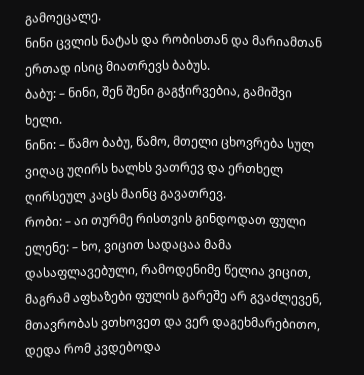გამოეცალე.
ნინი ცვლის ნატას და რობისთან და მარიამთან ერთად ისიც მიათრევს ბაბუს.
ბაბუ: – ნინი, შენ შენი გაგჭირვებია, გამიშვი ხელი.
ნინი: – წამო ბაბუ, წამო, მთელი ცხოვრება სულ ვიღაც უღირს ხალხს ვათრევ და ერთხელ ღირსეულ კაცს მაინც გავათრევ.
რობი: – აი თურმე რისთვის გინდოდათ ფული
ელენე: – ხო, ვიცით სადაცაა მამა დასაფლავებული, რამოდენიმე წელია ვიცით, მაგრამ აფხაზები ფულის გარეშე არ გვაძლევენ, მთავრობას ვთხოვეთ და ვერ დაგეხმარებითო, დედა რომ კვდებოდა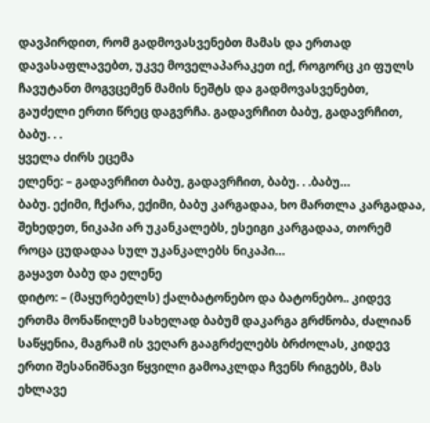დავპირდით, რომ გადმოვასვენებთ მამას და ერთად დავასაფლავებთ, უკვე მოველაპარაკეთ იქ, როგორც კი ფულს ჩავუტანთ მოგვცემენ მამის ნეშტს და გადმოვასვენებთ, გაუძელი ერთი წრეც დაგვრჩა. გადავრჩით ბაბუ, გადავრჩით, ბაბუ. . .
ყველა ძირს ეცემა
ელენე: – გადავრჩით ბაბუ, გადავრჩით, ბაბუ. . .ბაბუ…
ბაბუ. ექიმი, ჩქარა, ექიმი, ბაბუ კარგადაა, ხო მართლა კარგადაა, შეხედეთ, ნიკაპი არ უკანკალებს, ესეიგი კარგადაა, თორემ როცა ცუდადაა სულ უკანკალებს ნიკაპი…
გაყავთ ბაბუ და ელენე
დიტო: – (მაყურებელს) ქალბატონებო და ბატონებო.. კიდევ ერთმა მონაწილემ სახელად ბაბუმ დაკარგა გრძნობა, ძალიან საწყენია, მაგრამ ის ვეღარ გააგრძელებს ბრძოლას, კიდევ ერთი შესანიშნავი წყვილი გამოაკლდა ჩვენს რიგებს, მას ეხლავე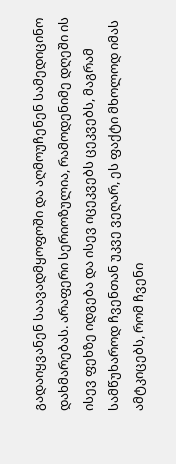გადაიყვანენ საავადმყოფოში და აღმოუჩენენ სამედიცინო დახმარებას. არაფერი სერიოზულია, რამოდენიმე დღეში ის ისევ ფეხზე იდგება და ისევ იცეკვებს ცეკვებს, მაგრამ სამწუხაროდ ჩვენთან უკვე ვეღარ, ეს ფაქტი მხოლოდ იმას ამტკიცებს, რომ ჩვენი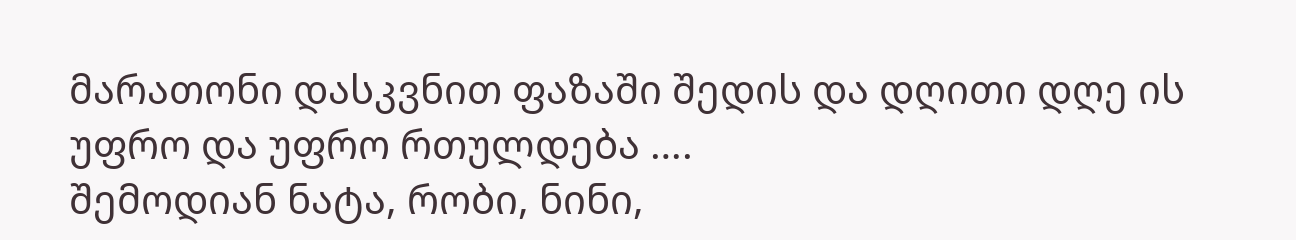მარათონი დასკვნით ფაზაში შედის და დღითი დღე ის უფრო და უფრო რთულდება ….
შემოდიან ნატა, რობი, ნინი,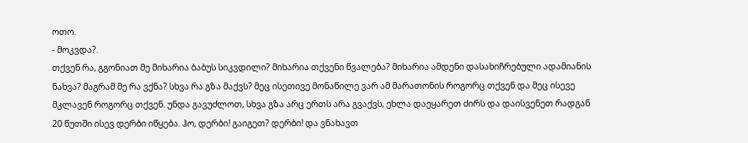ოთო.
- მოკვდა?.
თქვენ რა, გგონიათ მე მიხარია ბაბუს სიკვდილი? მიხარია თქვენი წვალება? მიხარია ამდენი დასახიჩრებული ადამიანის ნახვა? მაგრამ მე რა ვქნა? სხვა რა გზა მაქვს? მეც ისეთივე მონაწილე ვარ ამ მარათონის როგორც თქვენ და მეც ისევე მკლავენ როგორც თქვენ. უნდა გავუძლოთ, სხვა გზა არც ერთს არა გვაქვს, ეხლა დაეყარეთ ძირს და დაისვენეთ რადგან 20 წუთში ისევ დერბი იწყება. ჰო, დერბი! გაიგეთ? დერბი! და ვნახავთ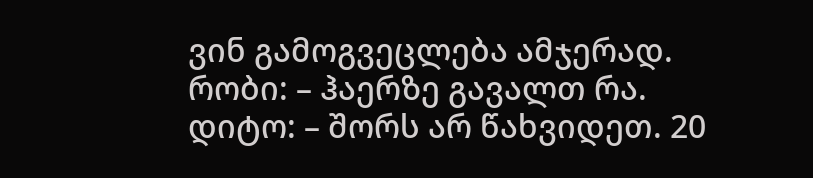ვინ გამოგვეცლება ამჯერად.
რობი: – ჰაერზე გავალთ რა.
დიტო: – შორს არ წახვიდეთ. 20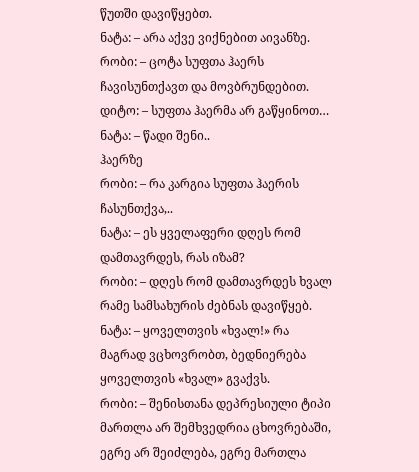წუთში დავიწყებთ.
ნატა: – არა აქვე ვიქნებით აივანზე.
რობი: – ცოტა სუფთა ჰაერს ჩავისუნთქავთ და მოვბრუნდებით.
დიტო: – სუფთა ჰაერმა არ გაწყინოთ…
ნატა: – წადი შენი..
ჰაერზე
რობი: – რა კარგია სუფთა ჰაერის ჩასუნთქვა,..
ნატა: – ეს ყველაფერი დღეს რომ დამთავრდეს, რას იზამ?
რობი: – დღეს რომ დამთავრდეს ხვალ რამე სამსახურის ძებნას დავიწყებ.
ნატა: – ყოველთვის «ხვალ!» რა მაგრად ვცხოვრობთ, ბედნიერება ყოველთვის «ხვალ» გვაქვს.
რობი: – შენისთანა დეპრესიული ტიპი მართლა არ შემხვედრია ცხოვრებაში, ეგრე არ შეიძლება, ეგრე მართლა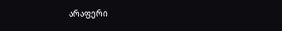არაფერი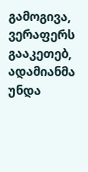გამოგივა, ვერაფერს გააკეთებ, ადამიანმა უნდა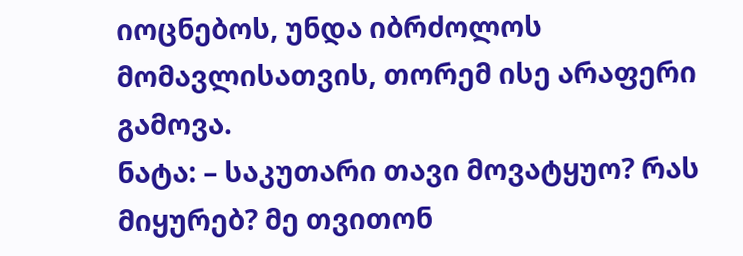იოცნებოს, უნდა იბრძოლოს მომავლისათვის, თორემ ისე არაფერი გამოვა.
ნატა: – საკუთარი თავი მოვატყუო? რას მიყურებ? მე თვითონ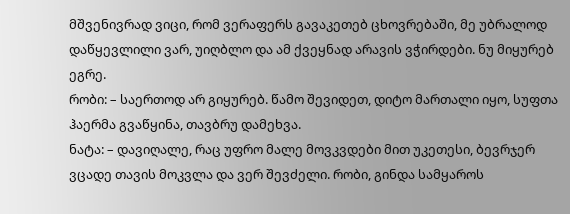მშვენივრად ვიცი, რომ ვერაფერს გავაკეთებ ცხოვრებაში, მე უბრალოდ დაწყევლილი ვარ, უიღბლო და ამ ქვეყნად არავის ვჭირდები. ნუ მიყურებ ეგრე.
რობი: – საერთოდ არ გიყურებ. წამო შევიდეთ, დიტო მართალი იყო, სუფთა ჰაერმა გვაწყინა, თავბრუ დამეხვა.
ნატა: – დავიღალე, რაც უფრო მალე მოვკვდები მით უკეთესი, ბევრჯერ ვცადე თავის მოკვლა და ვერ შევძელი. რობი, გინდა სამყაროს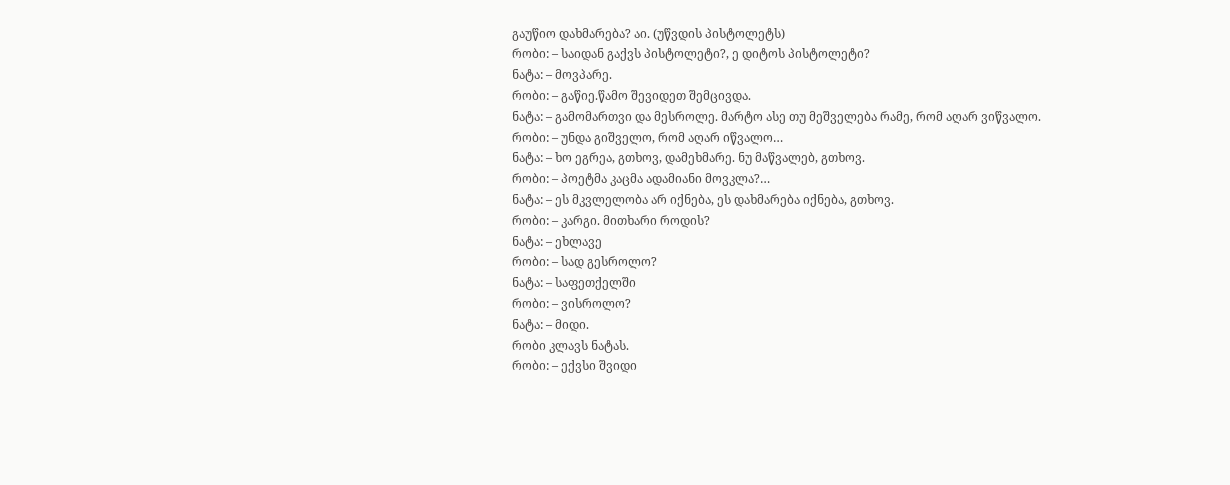გაუწიო დახმარება? აი. (უწვდის პისტოლეტს)
რობი: – საიდან გაქვს პისტოლეტი?, ე დიტოს პისტოლეტი?
ნატა: – მოვპარე.
რობი: – გაწიე.წამო შევიდეთ შემცივდა.
ნატა: – გამომართვი და მესროლე. მარტო ასე თუ მეშველება რამე, რომ აღარ ვიწვალო.
რობი: – უნდა გიშველო, რომ აღარ იწვალო…
ნატა: – ხო ეგრეა, გთხოვ, დამეხმარე. ნუ მაწვალებ, გთხოვ.
რობი: – პოეტმა კაცმა ადამიანი მოვკლა?…
ნატა: – ეს მკვლელობა არ იქნება, ეს დახმარება იქნება, გთხოვ.
რობი: – კარგი. მითხარი როდის?
ნატა: – ეხლავე
რობი: – სად გესროლო?
ნატა: – საფეთქელში
რობი: – ვისროლო?
ნატა: – მიდი.
რობი კლავს ნატას.
რობი: – ექვსი შვიდი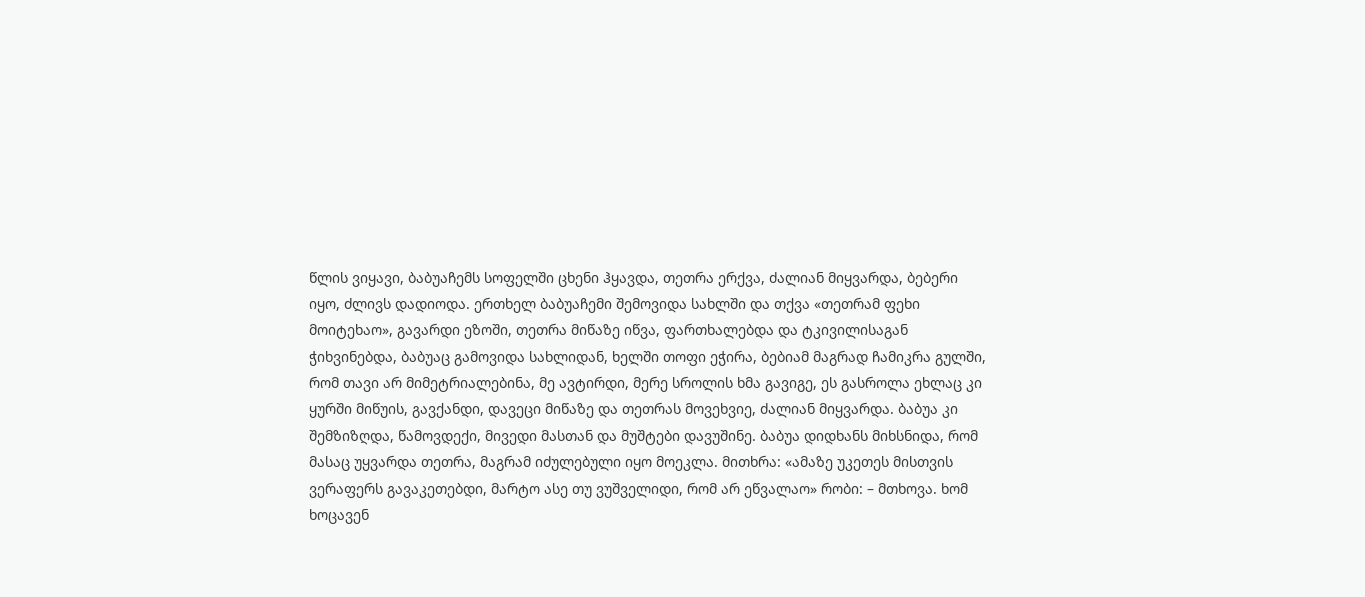წლის ვიყავი, ბაბუაჩემს სოფელში ცხენი ჰყავდა, თეთრა ერქვა, ძალიან მიყვარდა, ბებერი იყო, ძლივს დადიოდა. ერთხელ ბაბუაჩემი შემოვიდა სახლში და თქვა «თეთრამ ფეხი მოიტეხაო», გავარდი ეზოში, თეთრა მიწაზე იწვა, ფართხალებდა და ტკივილისაგან ჭიხვინებდა, ბაბუაც გამოვიდა სახლიდან, ხელში თოფი ეჭირა, ბებიამ მაგრად ჩამიკრა გულში, რომ თავი არ მიმეტრიალებინა, მე ავტირდი, მერე სროლის ხმა გავიგე, ეს გასროლა ეხლაც კი ყურში მიწუის, გავქანდი, დავეცი მიწაზე და თეთრას მოვეხვიე, ძალიან მიყვარდა. ბაბუა კი შემზიზღდა, წამოვდექი, მივედი მასთან და მუშტები დავუშინე. ბაბუა დიდხანს მიხსნიდა, რომ მასაც უყვარდა თეთრა, მაგრამ იძულებული იყო მოეკლა. მითხრა: «ამაზე უკეთეს მისთვის ვერაფერს გავაკეთებდი, მარტო ასე თუ ვუშველიდი, რომ არ ეწვალაო» რობი: – მთხოვა. ხომ ხოცავენ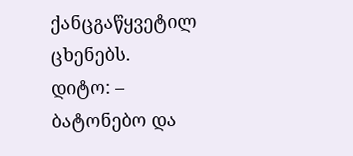ქანცგაწყვეტილ ცხენებს.
დიტო: – ბატონებო და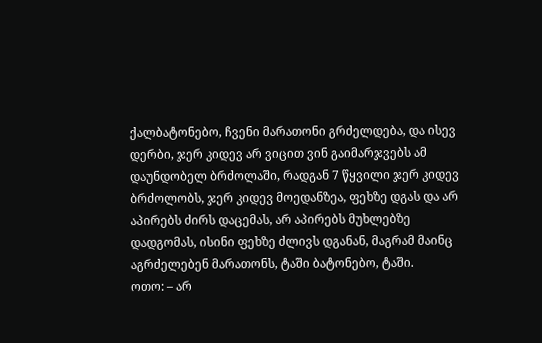ქალბატონებო, ჩვენი მარათონი გრძელდება, და ისევ დერბი, ჯერ კიდევ არ ვიცით ვინ გაიმარჯვებს ამ დაუნდობელ ბრძოლაში, რადგან 7 წყვილი ჯერ კიდევ ბრძოლობს, ჯერ კიდევ მოედანზეა, ფეხზე დგას და არ აპირებს ძირს დაცემას, არ აპირებს მუხლებზე დადგომას, ისინი ფეხზე ძლივს დგანან, მაგრამ მაინც აგრძელებენ მარათონს, ტაში ბატონებო, ტაში.
ოთო: – არ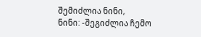შემიძლია ნინი,
ნინი: -შეგიძლია ჩემო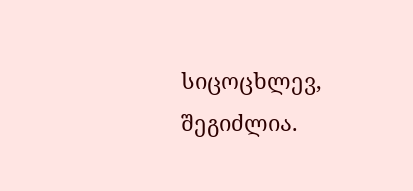სიცოცხლევ, შეგიძლია.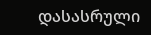დასასრული